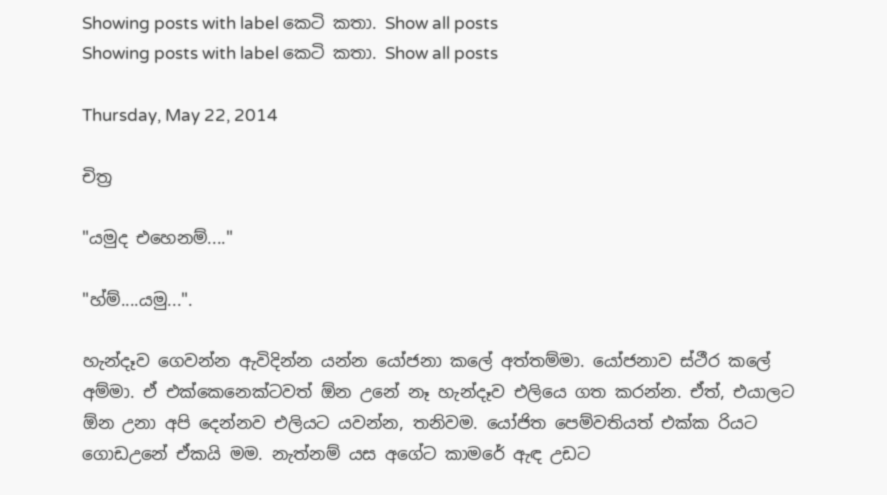Showing posts with label කෙටි කතා. Show all posts
Showing posts with label කෙටි කතා. Show all posts

Thursday, May 22, 2014

චිත්‍ර

"යමුද එහෙනම්...."

"හ්ම්....යමු...".

හැන්දෑව ගෙවන්න ඇවිදින්න යන්න යෝජනා කලේ අත්තම්මා. යෝජනාව ස්ථීර කලේ අම්මා. ඒ එක්කෙනෙක්ටවත් ඕන උනේ නෑ හැන්දෑව එලියෙ ගත කරන්න. ඒත්, එයාලට ඕන උනා අපි දෙන්නව එලියට යවන්න, තනිවම. යෝජිත පෙම්වතියත් එක්ක රියට ගොඩඋනේ ඒකයි මම. නැත්නම් යස අගේට කාමරේ ඇඳ උඩට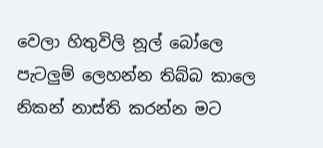වෙලා හිතුවිලි නූල් බෝලෙ පැටලුම් ලෙහන්න තිබ්බ කාලෙ නිකන් නාස්ති කරන්න මට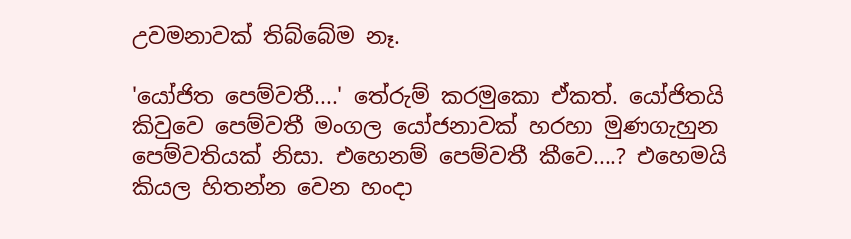උවමනාවක් තිබ්බේම නෑ.

'යෝජිත පෙම්වතී....' තේරුම් කරමුකො ඒකත්. යෝජිතයි කිවුවෙ පෙම්වතී මංගල යෝජනාවක් හරහා මුණගැහුන පෙම්වතියක් නිසා. එහෙනම් පෙම්වතී කීවෙ....? එහෙමයි කියල හිතන්න වෙන හංදා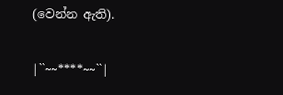(වෙන්න ඇති).

|``~~****~~``|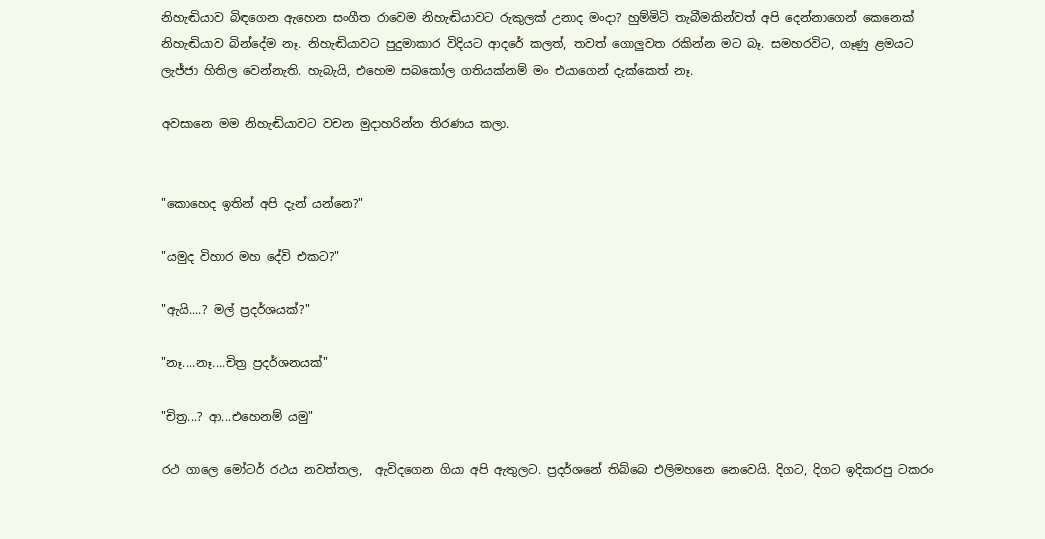නිහැඬියාව බිඳගෙන ඇහෙන සංගීත රාවෙම නිහැඬියාවට රුකුලක් උනාද මංදා? හුම්මිටි තැබීමකින්වත් අපි දෙන්නාගෙන් කෙනෙක් නිහැඬියාව බින්දේම නෑ. නිහැඬියාවට පුදුමාකාර විදියට ආදරේ කලත්, තවත් ගොලුවත රකින්න මට බෑ. සමහරවිට, ගෑණු ළමයට ලැජ්ජා හිතිල වෙන්නැති. හැබැයි, එහෙම සබකෝල ගතියක්නම් මං එයාගෙන් දැක්කෙත් නෑ.

අවසානෙ මම නිහැඬියාවට වචන මුදාහරින්න තිරණය කලා.


"කොහෙද ඉතින් අපි දැන් යන්නෙ?"

"යමුද විහාර මහ දේවි එකට?"

"ඇයි....? මල් ප්‍රදර්ශයක්?"

"නෑ....නෑ....චිත්‍ර ප්‍රදර්ශනයක්"

"චිත්‍ර...? ආ...එහෙනම් යමු"

රථ ගාලෙ මෝටර් රථය නවත්තල,  ඇවිදගෙන ගියා අපි ඇතුලට. ප්‍රදර්ශනේ තිබ්බෙ එලිමහනෙ නෙවෙයි. දිගට, දිගට ඉදිකරපු ටකරං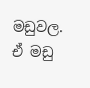මඩුවල. ඒ මඩු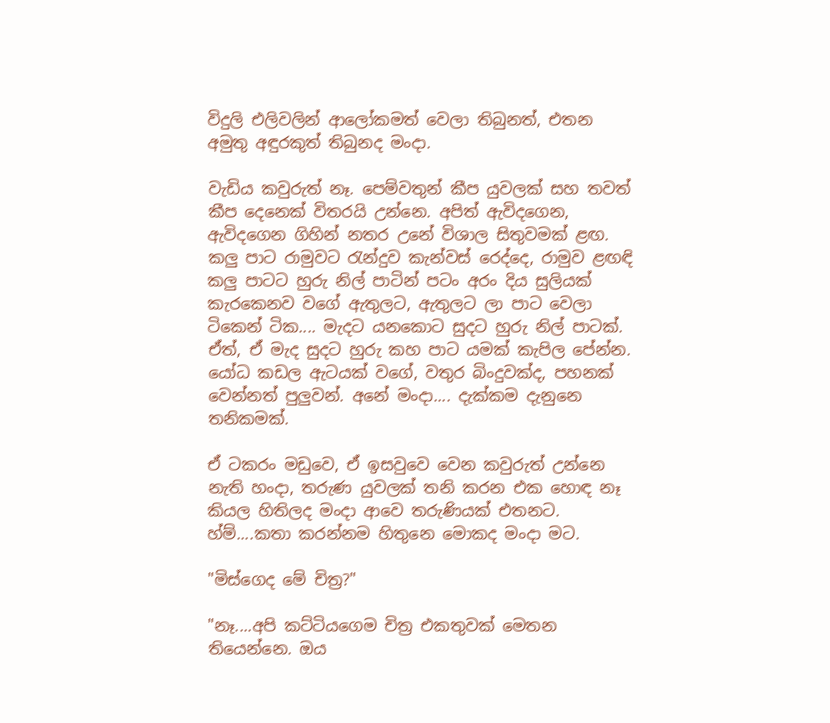විදුලි එලිවලින් ආලෝකමත් වෙලා තිබුනත්, එතන අමුතු අඳුරකුත් තිබුනද මංදා.

වැඩිය කවුරුත් නෑ. පෙම්වතුන් කීප යුවලක් සහ තවත් කීප දෙනෙක් විතරයි උන්නෙ. අපිත් ඇවිදගෙන, ඇවිදගෙන ගිහින් නතර උනේ විශාල සිතුවමක් ළඟ. කලු පාට රාමුවට රැන්දුව කැන්වස් රෙද්දෙ, රාමුව ළඟඳි කලු පාටට හුරු නිල් පාටින් පටං අරං දිය සුලියක් කැරකෙනව වගේ ඇතුලට, ඇතුලට ලා පාට වෙලා ටිකෙන් ටික.... මැදට යනකොට සුදට හුරු නිල් පාටක්. ඒත්, ඒ මැද සුදට හුරු කහ පාට යමක් කැපිල පේන්න. යෝධ කඩල ඇටයක් වගේ, වතුර බිංදුවක්ද, පහනක් වෙන්නත් පුලුවන්. අනේ මංදා.... දැක්කම දැනුනෙ තනිකමක්.

ඒ ටකරං මඩුවෙ, ඒ ඉසවුවෙ වෙන කවුරුත් උන්නෙ නැති හංදා, තරුණ යුවලක් තනි කරන එක හොඳ නෑ කියල හිතිලද මංදා ආවෙ තරුණියක් එතනට. හ්ම්....කතා කරන්නම හිතුනෙ මොකද මංදා මට.

"මිස්ගෙද මේ චිත්‍ර?"

"නෑ....අපි කට්ටියගෙම චිත්‍ර එකතුවක් මෙතන තියෙන්නෙ. ඔය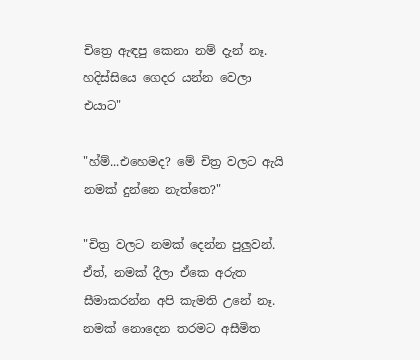චිත්‍රෙ ඇඳපු කෙනා නම් දැන් නෑ. හදිස්සියෙ ගෙදර යන්න වෙලා එයාට"

"හ්ම්...එහෙමද? මේ චිත්‍ර වලට ඇයි නමක් දුන්නෙ නැත්තෙ?"

"චිත්‍ර වලට නමක් දෙන්න පුලුවන්. ඒත්, නමක් දීලා ඒකෙ අරුත සීමාකරන්න අපි කැමති උනේ නෑ. නමක් නොදෙන තරමට අසීමිත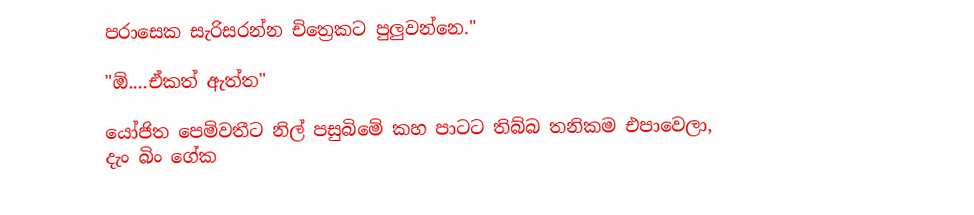පරාසෙක සැරිසරන්න චිත්‍රෙකට පුලුවන්නෙ."

"ඕ....ඒකත් ඇත්ත"

යෝජිත පෙම්වතීට නිල් පසුබිමේ කහ පාටට තිබ්බ තනිකම එපාවෙලා, දැං බිං ගේක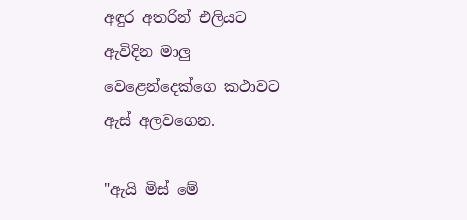අඳුර අතරින් එලියට ඇවිදින මාලු වෙළෙන්දෙක්ගෙ කථාවට ඇස් අලවගෙන.

"ඇයි මිස් මේ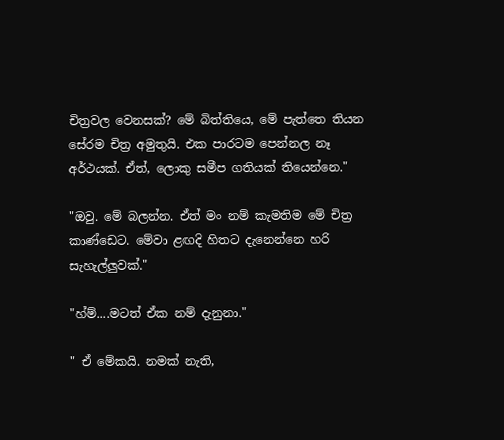චිත්‍රවල වෙනසක්? මේ බිත්තියෙ, මේ පැත්තෙ තියන සේරම චිත්‍ර අමුතුයි. එක පාරටම පෙන්නල නෑ අර්ථයක්. ඒත්, ලොකු සමීප ගතියක් තියෙන්නෙ."

"ඔවු. මේ බලන්න. ඒත් මං නම් කැමතිම මේ චිත්‍ර කාණ්ඩෙට. මේවා ළඟදි හිතට දැනෙන්නෙ හරි සැහැල්ලුවක්."

"හ්ම්....මටත් ඒක නම් දැනුනා."

" ඒ මේකයි. නමක් නැති,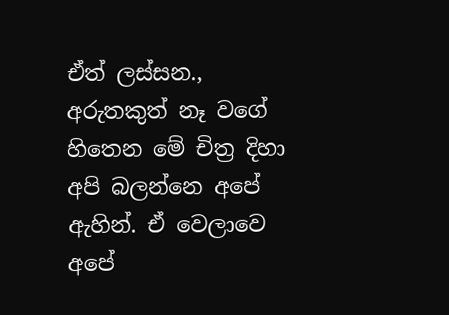ඒත් ලස්සන., අරුතකුත් නෑ වගේ හිතෙන මේ චිත්‍ර දිහා අපි බලන්නෙ අපේ ඇහින්. ඒ වෙලාවෙ අපේ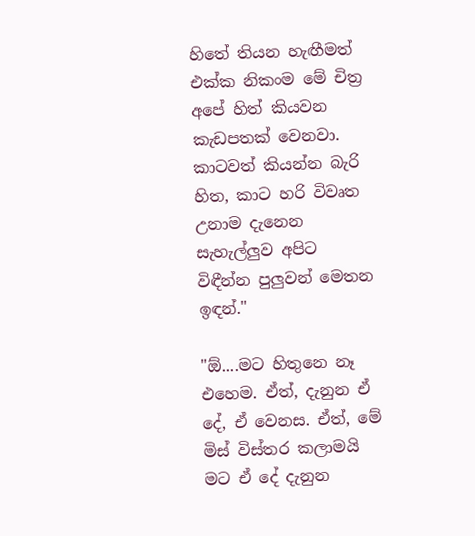හිතේ තියන හැඟීමත් එක්ක නිකංම මේ චිත්‍ර අපේ හිත් කියවන කැඩපතක් වෙනවා. කාටවත් කියන්න බැරි හිත, කාට හරි විවෘත උනාම දැනෙන සැහැල්ලුව අපිට විඳීන්න පුලුවන් මෙතන ඉඳන්."

"ඕ....මට හිතුනෙ නෑ එහෙම. ඒත්, දැනුන ඒ දේ, ඒ වෙනස. ඒත්, මේ මිස් විස්තර කලාමයි මට ඒ දේ දැනුන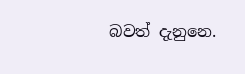බවත් දැනුනෙ.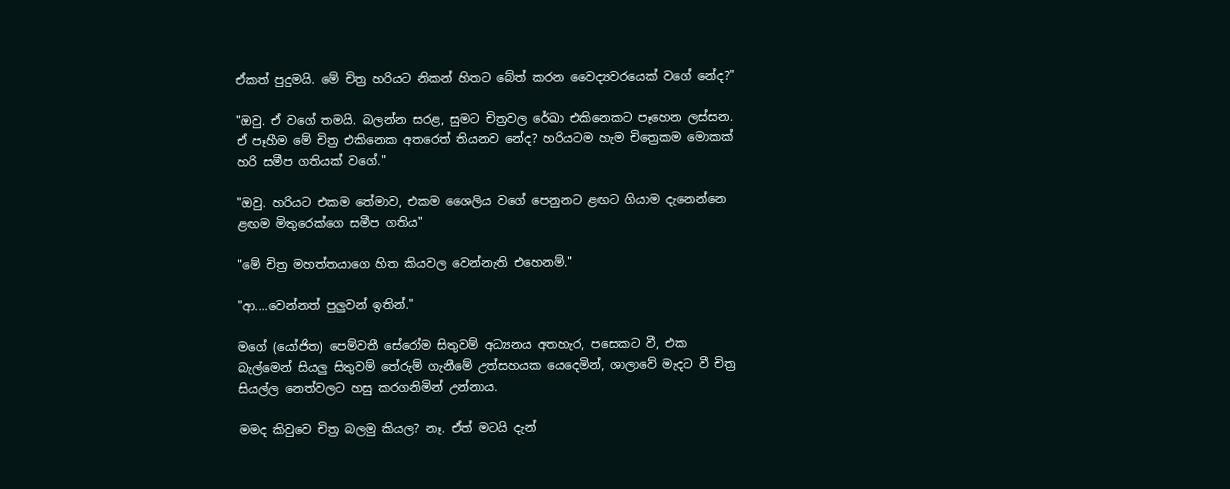ඒකත් පුදුමයි. මේ චිත්‍ර හරියට නිකන් හිතට බේත් කරන වෛද්‍යවරයෙක් වගේ නේද?"

"ඔවු. ඒ වගේ තමයි. බලන්න සරළ, සුමට චිත්‍රවල රේඛා එකිනෙකට පෑහෙන ලස්සන. ඒ පෑහීම මේ චිත්‍ර එකිනෙක අතරෙත් තියනව නේද? හරියටම හැම චිත්‍රෙකම මොකක් හරි සමීප ගතියක් වගේ."

"ඔවු. හරියට එකම තේමාව, එකම ශෛලිය වගේ පෙනුනට ළඟට ගියාම දැනෙන්නෙ ළඟම මිතුරෙක්ගෙ සමීප ගතිය"

"මේ චිත්‍ර මහත්තයාගෙ හිත කියවල වෙන්නැති එහෙනම්."

"ආ....වෙන්නත් පුලුවන් ඉතින්."

මගේ (යෝජිත) පෙම්වතී සේරෝම සිතුවම් අධ්‍යනය අතහැර, පසෙකට වී, එක බැල්මෙන් සියලු සිතුවම් තේරුම් ගැනීමේ උත්සහයක යෙදෙමින්, ශාලාවේ මැදට වී චිත්‍ර සියල්ල නෙත්වලට හසු කරගනිමින් උන්නාය.

මමද කිවුවෙ චිත්‍ර බලමු කියල? නෑ. ඒත් මටයි දැන්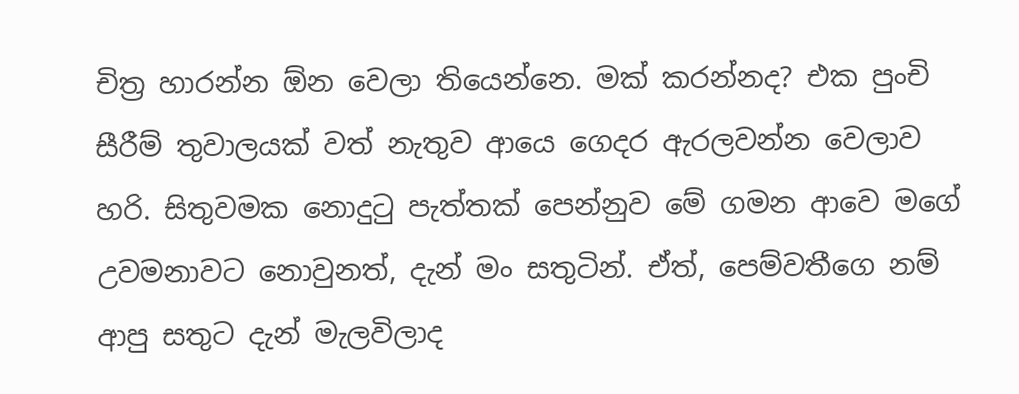චිත්‍ර හාරන්න ඕන වෙලා තියෙන්නෙ. මක් කරන්නද? එක පුංචි සීරීම් තුවාලයක් වත් නැතුව ආයෙ ගෙදර ඇරලවන්න වෙලාව හරි. සිතුවමක නොදුටු පැත්තක් පෙන්නුව මේ ගමන ආවෙ මගේ උවමනාවට නොවුනත්, දැන් මං සතුටින්. ඒත්, පෙම්වතීගෙ නම් ආපු සතුට දැන් මැලවිලාද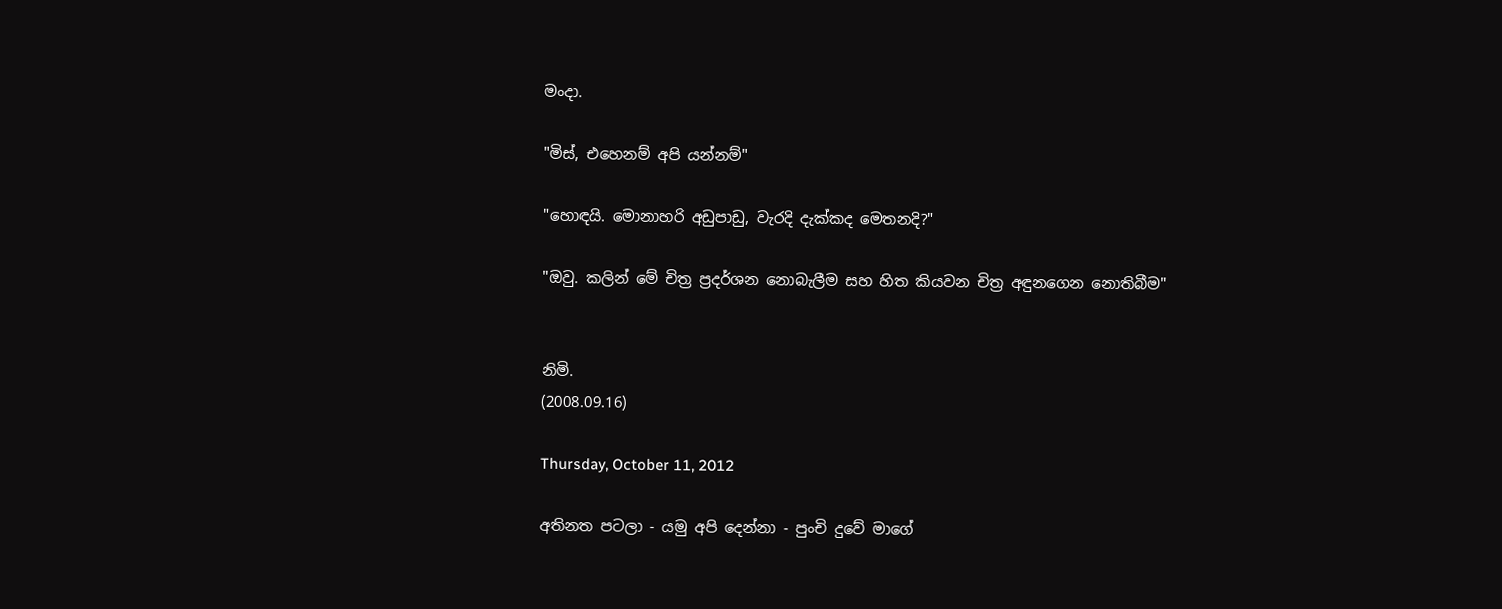මංදා.

"මිස්, එහෙනම් අපි යන්නම්"

"හොඳයි. මොනාහරි අඩුපාඩු, වැරදි දැක්කද මෙතනදි?"

"ඔවු. කලින් මේ චිත්‍ර ප්‍රදර්ශන නොබැලීම සහ හිත කියවන චිත්‍ර අඳුනගෙන නොතිබීම"


නිමි.
(2008.09.16)

Thursday, October 11, 2012

අතිනත පටලා - යමු අපි දෙන්නා - පුංචි දුවේ මාගේ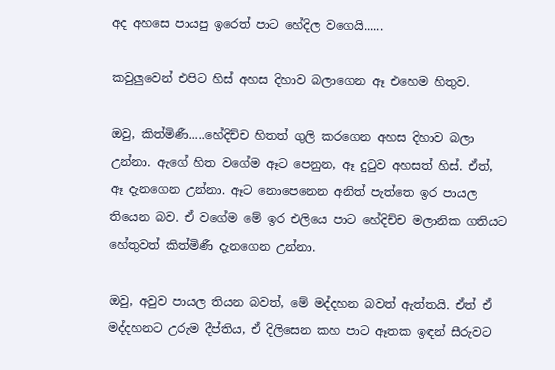අද අහසෙ පායපු ඉරෙත් පාට හේදිල වගෙයි......

කවුලුවෙන් එපිට හිස් අහස දිහාව බලාගෙන ඈ එහෙම හිතුව.

ඔවු, කිත්මිණී.....හේදිච්ච හිතත් ගුලි කරගෙන අහස දිහාව බලා උන්නා. ඇගේ හිත වගේම ඈට පෙනුන, ඈ දුටුව අහසත් හිස්. ඒත්,  ඈ දැනගෙන උන්නා. ඈට නොපෙනෙන අනිත් පැත්තෙ ඉර පායල තියෙන බව. ඒ වගේම මේ ඉර එලියෙ පාට හේදිච්ච මලානික ගතියට හේතුවත් කිත්මිණී දැනගෙන උන්නා.

ඔවු, අවුව පායල තියන බවත්, මේ මද්දහන බවත් ඇත්තයි. ඒත් ඒ මද්දහනට උරුම දීප්තිය, ඒ දිලිසෙන කහ පාට ඈතක ඉඳන් සීරුවට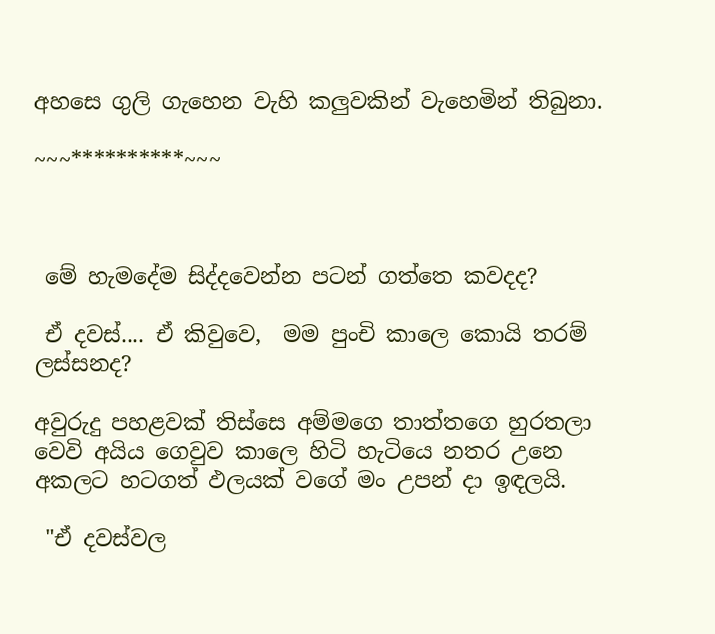අහසෙ ගුලි ගැහෙන වැහි කලුවකින් වැහෙමින් තිබුනා.

~~~**********~~~



 මේ හැමදේම සිද්දවෙන්න පටන් ගත්තෙ කවදද?

 ඒ දවස්.... ඒ කිවුවෙ,  මම පුංචි කාලෙ කොයි තරම් ලස්සනද?

අවුරුදු පහළවක් තිස්සෙ අම්මගෙ තාත්තගෙ හුරතලා වෙවි අයිය ගෙවුව කාලෙ හිටි හැටියෙ නතර උනෙ අකලට හටගත් ඵලයක් වගේ මං උපන් දා ඉඳලයි.

 "ඒ දවස්වල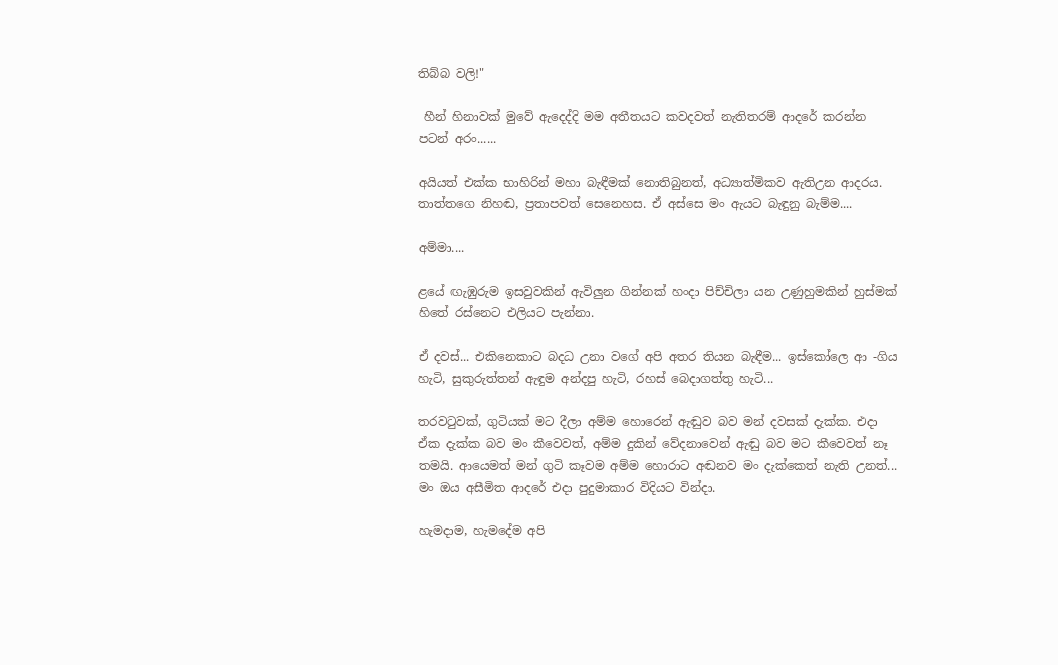තිබ්බ වලි!"

 හීන් හිනාවක් මුවේ ඇදෙද්දි මම අතීතයට කවදවත් නැතිතරම් ආදරේ කරන්න පටන් අරං......

අයියත් එක්ක භාහිරින් මහා බැඳීමක් නොතිබුනත්, අධ්‍යාත්මිකව ඇතිඋන ආදරය. තාත්තගෙ නිහඬ, ප්‍රතාපවත් සෙනෙහස. ඒ අස්සෙ මං ඇයට බැඳුනු බැම්ම....

අම්මා....

ළයේ ඟැඹුරුම ඉසවුවකින් ඇවිලුන ගින්නක් හංදා පිච්චිලා යන උණුහුමකින් හුස්මක් හිතේ රස්නෙට එලියට පැන්නා.

ඒ දවස්... එකිනෙකාට බදධ උනා වගේ අපි අතර තියන බැඳීම... ඉස්කෝලෙ ආ -ගිය හැටි, සුකුරුත්තන් ඇඳුම අන්දපු හැටි, රහස් බෙදාගත්තු හැටි...

තරවටුවක්, ගුටියක් මට දීලා අම්ම හොරෙන් ඇඬුව බව මන් දවසක් දැක්ක. එදා ඒක දැක්ක බව මං කීවෙවත්, අම්ම දුකින් වේදනාවෙන් ඇඬු බව මට කීවෙවත් නෑ තමයි. ආයෙමත් මන් ගුටි කෑවම අම්ම හොරාට අඬනව මං දැක්කෙත් නැති උනත්... මං ඔය අසීමිත ආදරේ එදා පුදුමාකාර විදියට වින්දා.

හැමදාම, හැමදේම අපි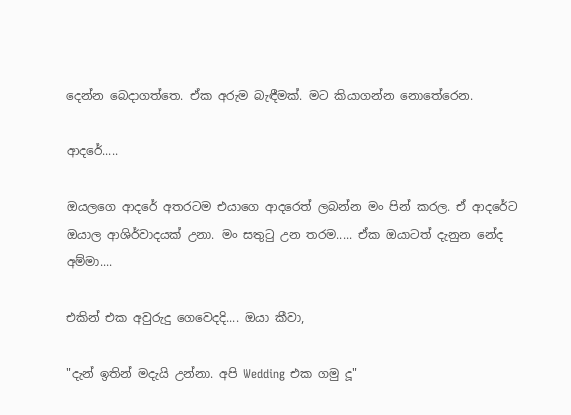දෙන්න බෙදාගත්තෙ. ඒක අරුම බැඳීමක්. මට කියාගන්න නොතේරෙන.

ආදරේ.....

ඔයලගෙ ආදරේ අතරටම එයාගෙ ආදරෙත් ලබන්න මං පින් කරල. ඒ ආදරේට ඔයාල ආශිර්වාදයක් උනා. මං සතුටු උන තරම..... ඒක ඔයාටත් දැනුන නේද අම්මා....

එකින් එක අවුරුදු ගෙවෙදදි.... ඔයා කීවා,

"දැන් ඉතින් මදැයි උන්නා. අපි Wedding එක ගමු දූ"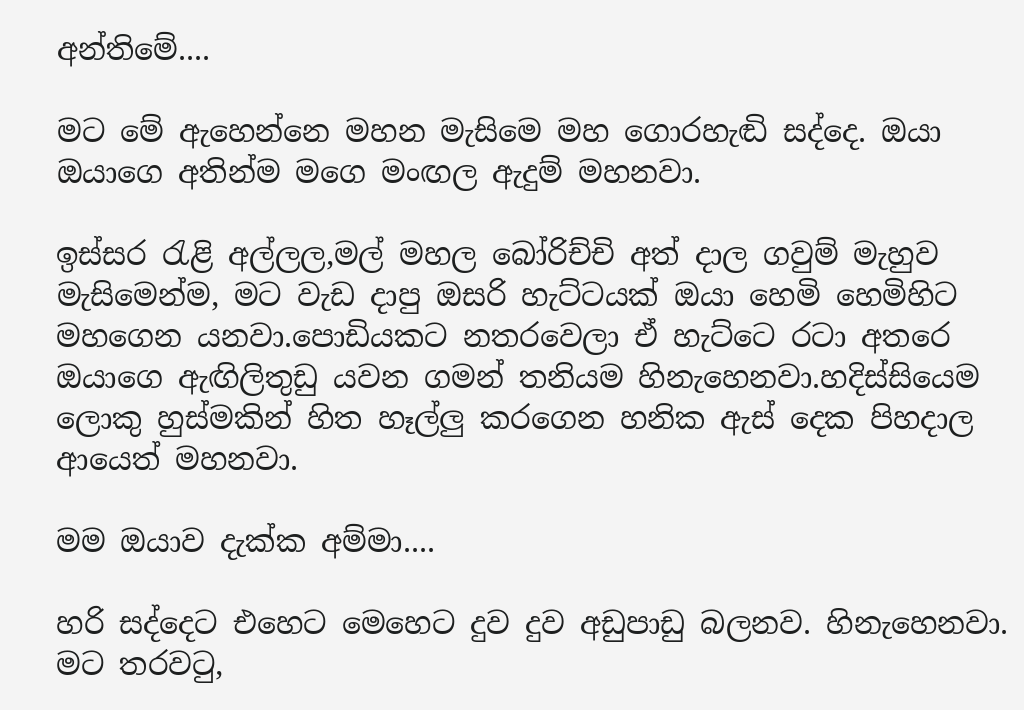අන්තිමේ....

මට මේ ඇහෙන්නෙ මහන මැසිමෙ මහ ගොරහැඬි සද්දෙ. ඔයා ඔයාගෙ අතින්ම මගෙ මංඟල ඇදුම් මහනවා.

ඉස්සර රැළි අල්ලල,මල් මහල බෝරිච්චි අත් දාල ගවුම් මැහුව මැසිමෙන්ම, මට වැඩ දාපු ඔසරි හැට්ටයක් ඔයා හෙමි හෙමිහිට මහගෙන යනවා.පොඩියකට නතරවෙලා ඒ හැට්ටෙ රටා අතරෙ ඔයාගෙ ඇඟිලිතුඩු යවන ගමන් තනියම හිනැහෙනවා.හදිස්සියෙම ලොකු හුස්මකින් හිත හෑල්ලු කරගෙන හනික ඇස් දෙක පිහදාල ආයෙත් මහනවා.

මම ඔයාව දැක්ක අම්මා....

හරි සද්දෙට එහෙට මෙහෙට දුව දුව අඩුපාඩු බලනව. හිනැහෙනවා. මට තරවටු,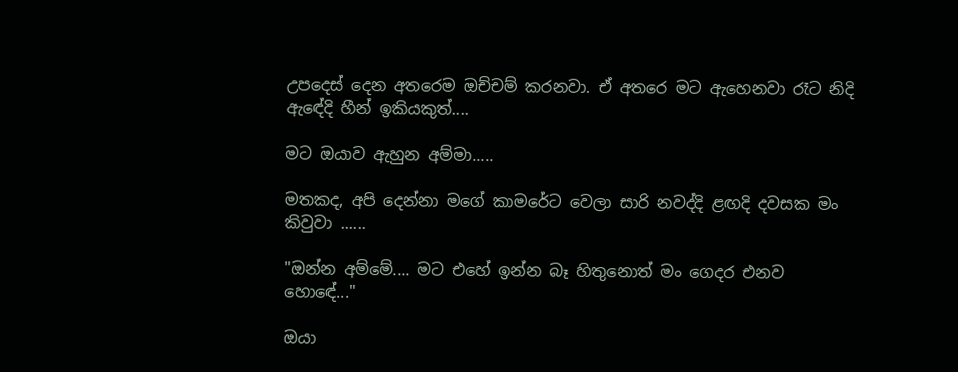උපදෙස් දෙන අතරෙම ඔච්චම් කරනවා. ඒ අතරෙ මට ඇහෙනවා රෑට නිදි ඇඳේදි හීන් ඉකියකුත්....

මට ඔයාව ඇහුන අම්මා.....

මතකද, අපි දෙන්නා මගේ කාමරේට වෙලා සාරි නවද්දි ළඟදි දවසක මං කිවුවා ......

"ඔන්න අම්මේ.... මට එහේ ඉන්න බෑ හිතුනොත් මං ගෙදර එනව හොඳේ..."

ඔයා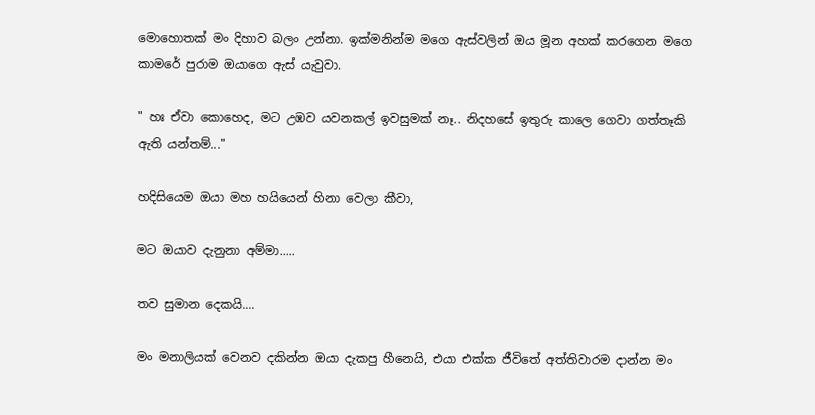මොහොතක් මං දිහාව බලං උන්නා. ඉක්මනින්ම මගෙ ඇස්වලින් ඔය මූන අහක් කරගෙන මගෙ කාමරේ පුරාම ඔයාගෙ ඇස් යැවුවා.

" හඃ ඒවා කොහෙද, මට උඹව යවනකල් ඉවසුමක් නෑ.. නිදහසේ ඉතුරු කාලෙ ගෙවා ගත්තෑකි ඇති යන්තම්..."

හදිසියෙම ඔයා මහ හයියෙන් හිනා වෙලා කීවා,

මට ඔයාව දැනුනා අම්මා.....

තව සුමාන දෙකයි....

මං මනාලියක් වෙනව දකින්න ඔයා දැකපු හීනෙයි, එයා එක්ක ජීවිතේ අත්තිවාරම දාන්න මං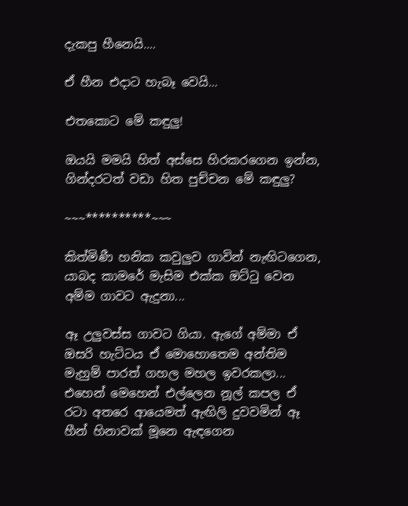දැකපු හීනෙයි....

ඒ හීන එදාට හැබෑ වෙයි...

එතකොට මේ කඳුලු!

ඔයයි මමයි හිත් අස්සෙ හිරකරගෙන ඉන්න, ගින්දරටත් වඩා හිත පුච්චන මේ කඳුලු?

~~~**********~~~

කිත්මිණී හනික කවුලුව ගාවින් නැඟිටගෙන, යාබද කාමරේ මැසිම එක්ක ඔට්ටු වෙන අම්ම ගාවට ඇදුනා...

ඈ උලුවස්ස ගාවට ගියා. ඇගේ අම්මා ඒ ඔසරි හැට්ටය ඒ මොහොතෙම අන්තිම මැහුම් පාරත් ගහල මහල ඉවරකලා... එහෙන් මෙහෙන් එල්ලෙන නූල් කපල ඒ රටා අතරෙ ආයෙමත් ඇඟිලි දුවවමින් ඈ හීන් හිනාවක් මූනෙ ඇඳගෙන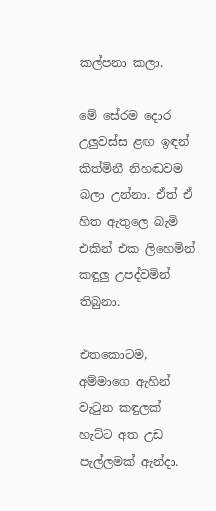කල්පනා කලා.

මේ සේරම දොර උලුවස්ස ළඟ ඉඳන් කිත්මිනී නිහඬවම බලා උන්නා. ඒත් ඒ හිත ඇතුලෙ බැමි එකින් එක ලිහෙමින් කඳුලු උපද්වමින් තිබුනා.

එතකොටම, අම්මාගෙ ඇහින් වැටුන කඳුලක් හැට්ට අත උඩ පැල්ලමක් ඇන්දා.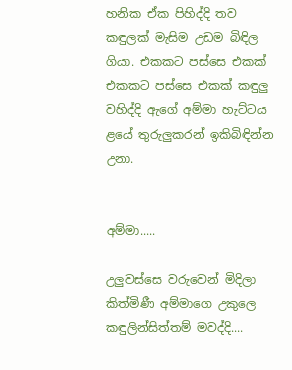හනික ඒක පිහිද්දි තව කඳුලක් මැසිම උඩම බිඳිල ගියා. එකකට පස්සෙ එකක් එකකට පස්සෙ එකක් කඳුලු වහිද්දි ඇගේ අම්මා හැට්ටය ළයේ තුරුලුකරන් ඉකිබිඳින්න උනා.


අම්මා.....

උලුවස්සෙ වරුවෙන් මිදිලා කිත්මිණී අම්මාගෙ උකුලෙ කඳුලින්සිත්තම් මවද්දි....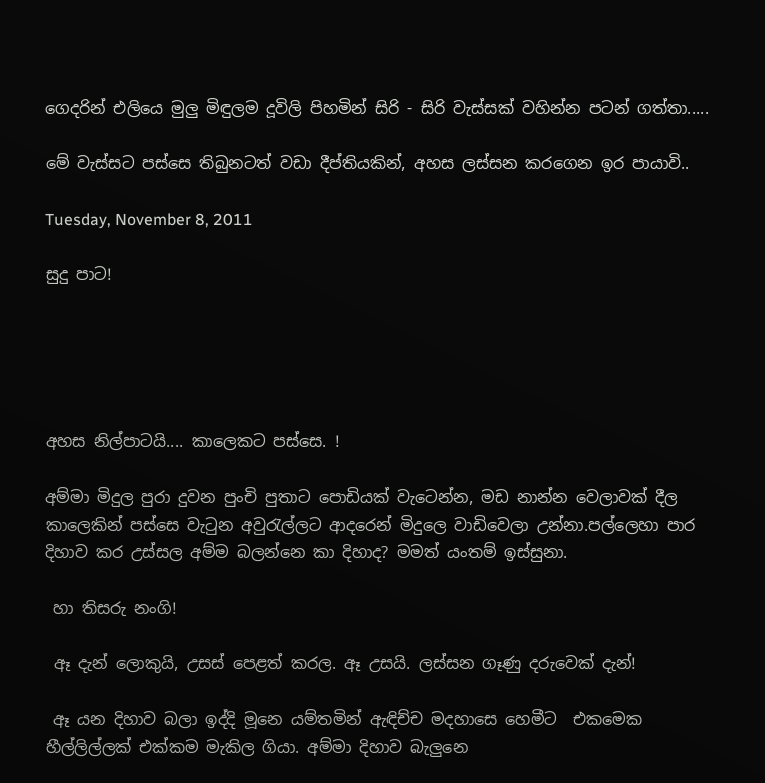ගෙදරින් එලියෙ මුලු මිඳුලම දූවිලි පිහමින් සිරි - සිරි වැස්සක් වහින්න පටන් ගත්තා.....

මේ වැස්සට පස්සෙ තිබුනටත් වඩා දීප්තියකින්, අහස ලස්සන කරගෙන ඉර පායාවි..

Tuesday, November 8, 2011

සුදු පාට!





අහස නිල්පාටයි.... කාලෙකට පස්සෙ. !

අම්මා මිදුල පුරා දුවන පුංචි පුතාට පොඩියක් වැටෙන්න, මඩ නාන්න වෙලාවක් දීල කාලෙකින් පස්සෙ වැටුන අවුරැල්ලට ආදරෙන් මිදුලෙ වාඩිවෙලා උන්නා.පල්ලෙහා පාර දිහාව කර උස්සල අම්ම බලන්නෙ කා දිහාද? මමත් යංතම් ඉස්සුනා.

 හා තිසරු නංගි!

 ඈ දැන් ලොකුයි, උසස් පෙළත් කරල. ඈ උසයි. ලස්සන ගෑණු දරුවෙක් දැන්!

 ඈ යන දිහාව බලා ඉද්දි මූනෙ යම්තමින් ඇඳිච්ච මදහාසෙ හෙමීට  එකමෙක හීල්ලිල්ලක් එක්කම මැකිල ගියා. අම්මා දිහාව බැලුනෙ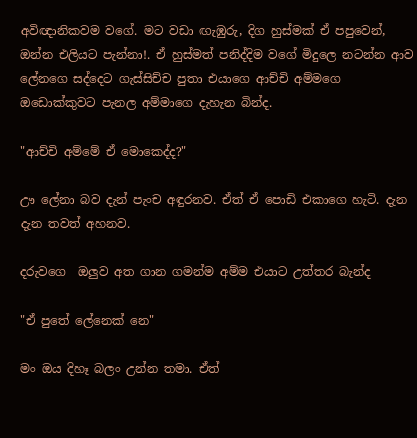අවිඥානිකවම වගේ. මට වඩා ඟැඹුරු, දිග හුස්මක් ඒ පපුවෙන්, ඔන්න එලියට පැන්නා!. ඒ හුස්මත් පනිද්දිම වගේ මිදුලෙ නටන්න ආව ලේනගෙ සද්දෙට ගැස්සිච්ච පුතා එයාගෙ ආච්චි අම්මගෙ ඔඩොක්කුවට පැනල අම්මාගෙ දැහැන බින්ද.

"ආච්චි අම්මේ ඒ මොකෙද්ද?"

ඌ ලේනා බව දැන් පැංච අඳුරනව. ඒත් ඒ පොඩි එකාගෙ හැටි. දැන දැන තවත් අහනව.

දරුවගෙ  ඔලුව අත ගාන ගමන්ම අම්ම එයාට උත්තර බැන්ද

"ඒ පුතේ ලේනෙක් නෙ"

මං ඔය දිහෑ බලං උන්න තමා. ඒත්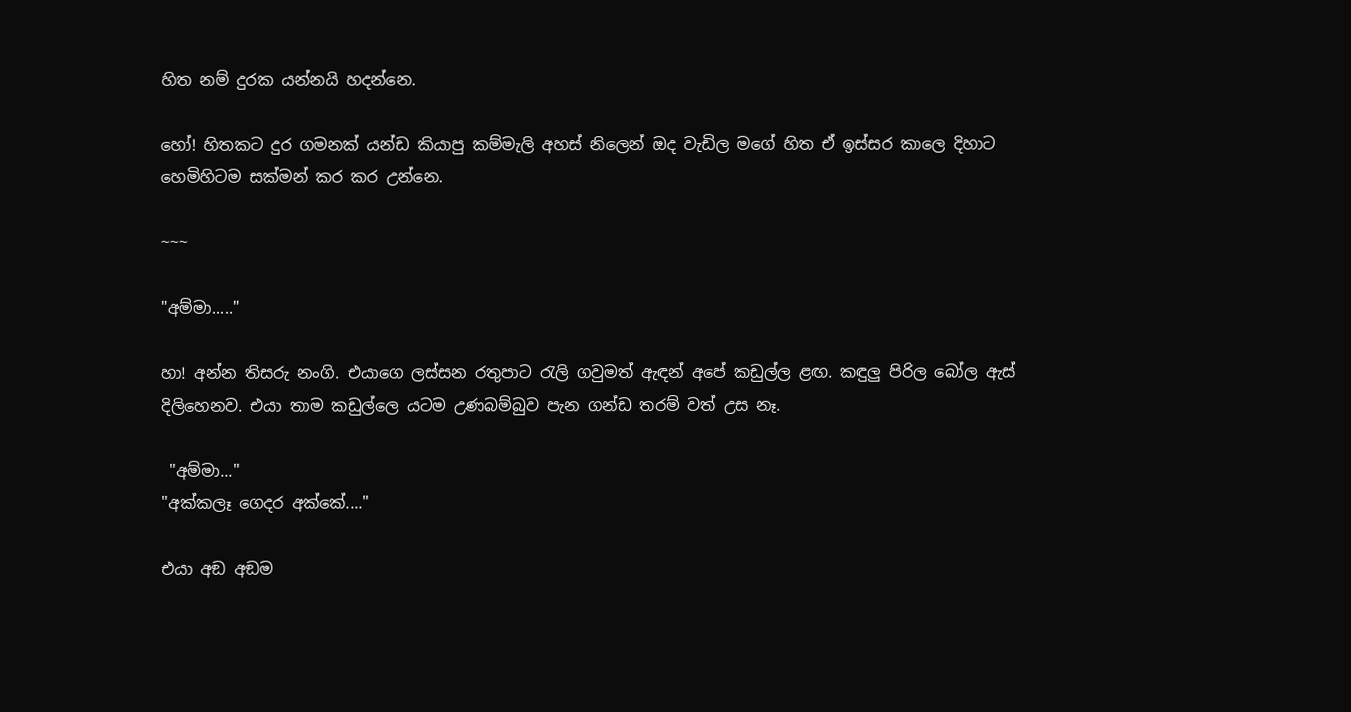හිත නම් දුරක යන්නයි හදන්නෙ.

හෝ! හිතකට දුර ගමනක් යන්ඩ කියාපු කම්මැලි අහස් නිලෙන් ඔද වැඩිල මගේ හිත ඒ ඉස්සර කාලෙ දිහාට හෙමිහිටම සක්මන් කර කර උන්නෙ.

~~~

"අම්මා....."

හා! අන්න තිසරු නංගි. එයාගෙ ලස්සන රතුපාට රැලි ගවුමත් ඇඳන් අපේ කඩුල්ල ළඟ. කඳුලු පිරිල බෝල ඇස් දිලිහෙනව. එයා තාම කඩුල්ලෙ යටම උණබම්බුව පැන ගන්ඩ තරම් වත් උස නෑ.

 "අම්මා..."
"අක්කලෑ ගෙදර අක්කේ...."

එයා අඞ අඞම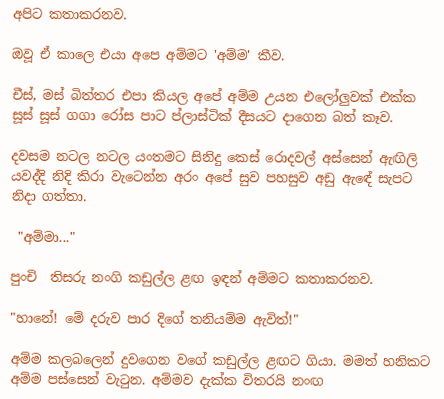අපිට කතාකරනව.

ඔවූ ඒ කාලෙ එයා අපෙ අම්මට 'අම්ම' කීව.

චීස්, මස් බිත්තර එපා කියල අපේ අම්ම උයන එලෝලුවක් එක්ක සූස් සූස් ගගා රෝස පාට ප්ලාස්ටික් දීසයට දාගෙන බත් කෑව.

දවසම නටල නටල යංතමට සිනිදු කෙස් රොදවල් අස්සෙන් ඇඟිලි යවද්දි නිදි කිරා වැටෙන්න අරං අපේ සුව පහසුව අඩු ඇඳේ සැපට නිදා ගත්තා.

 "අම්මා..."

පුංචි  තිසරු නංගි කඩුල්ල ළඟ ඉඳන් අම්මට කතාකරනව.

"හානේ! මේ දරුව පාර දිගේ තනියම්ම ඇවිත්!"

අම්ම කලබලෙන් දුවගෙන වගේ කඩුල්ල ළඟට ගියා. මමත් හනිකට අම්ම පස්සෙන් වැටුන. අම්මව දැක්ක විතරයි නංඟ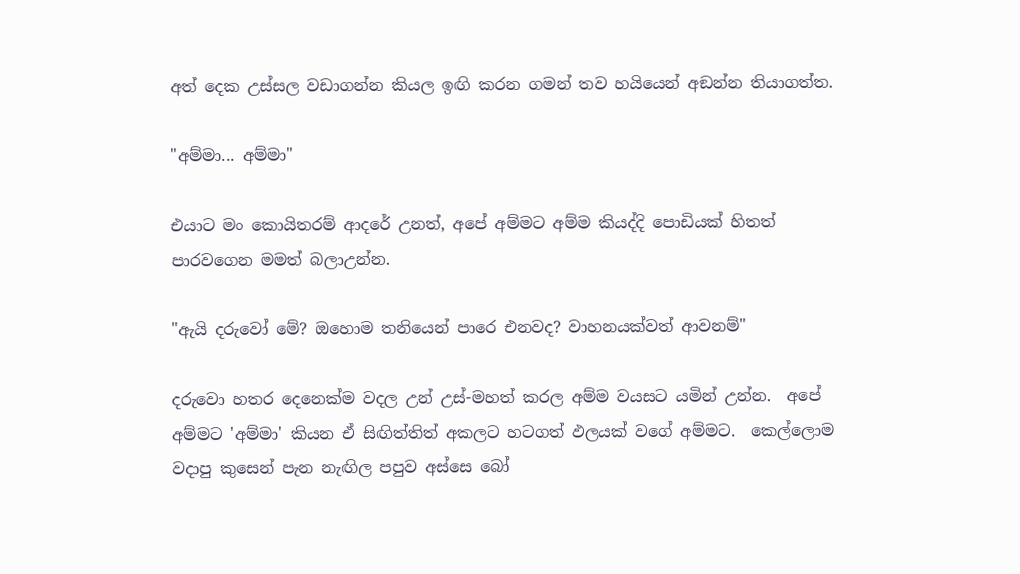අත් දෙක උස්සල වඩාගන්න කියල ඉඟි කරන ගමන් තව හයියෙන් අඞන්න තියාගත්ත.

"අම්මා... අම්මා"

එයාට මං කොයිතරම් ආදරේ උනත්, අපේ අම්මට අම්ම කියද්දි පොඩියක් හිතත් පාරවගෙන මමත් බලාඋන්න.

"ඇයි දරුවෝ මේ? ඔහොම තනියෙන් පාරෙ එනවද? වාහනයක්වත් ආවනම්"

දරුවො හතර දෙනෙක්ම වදල උන් උස්-මහත් කරල අම්ම වයසට යමින් උන්න.  අපේ අම්මට 'අම්මා' කියන ඒ සිඟිත්තිත් අකලට හටගත් ඵලයක් වගේ අම්මට.  කෙල්ලොම වදාපු කුසෙන් පැන නැඟිල පපුව අස්සෙ බෝ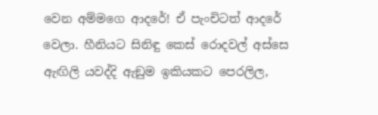වෙන අම්මගෙ ආදරේ! ඒ පැංචිටත් ආදරේ වෙලා. හීනියට සිනිඳු කෙස් රොදවල් අස්සෙ ඇඟිලි යවද්දි ඇඞුම ඉකියකට පෙරලිල,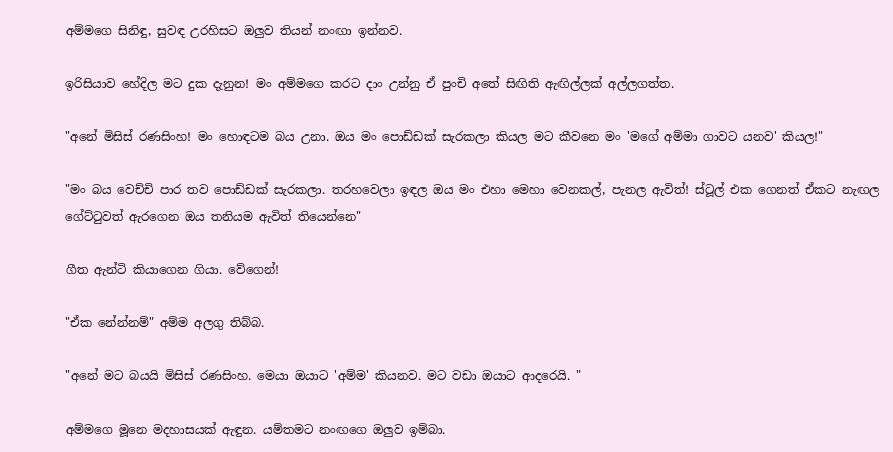අම්මගෙ සිනිඳු, සුවඳ උරහිසට ඔලුව තියන් නංඟා ඉන්නව.

ඉරිසියාව හේදිල මට දුක දැනුන! මං අම්මගෙ කරට දාං උන්නු ඒ පුංචි අතේ සිඟිති ඇඟිල්ලක් අල්ලගත්ත.

"අනේ මිසිස් රණසිංහ! මං හොඳටම බය උනා. ඔය මං පොඩ්ඩක් සැරකලා කියල මට කීවනෙ මං 'මගේ අම්මා ගාවට යනව' කියල!"

"මං බය වෙච්චි පාර තව පොඩ්ඩක් සැරකලා. තරහවෙලා ඉඳල ඔය මං එහා මෙහා වෙනකල්, පැනල ඇවිත්! ස්ටූල් එක ගෙනත් ඒකට නැඟල ගේට්ටුවත් ඇරගෙන ඔය තනියම ඇවිත් තියෙන්නෙ"

ගීත ඇන්ටි කියාගෙන ගියා. වේගෙන්!

"ඒක නේන්නම්" අම්ම අලගු තිබ්බ.

"අනේ මට බයයි මිසිස් රණසිංහ. මෙයා ඔයාට 'අම්ම' කියනව. මට වඩා ඔයාට ආදරෙයි. "

අම්මගෙ මූනෙ මදහාසයක් ඇඳුන. යම්තමට නංඟගෙ ඔලුව ඉම්බා.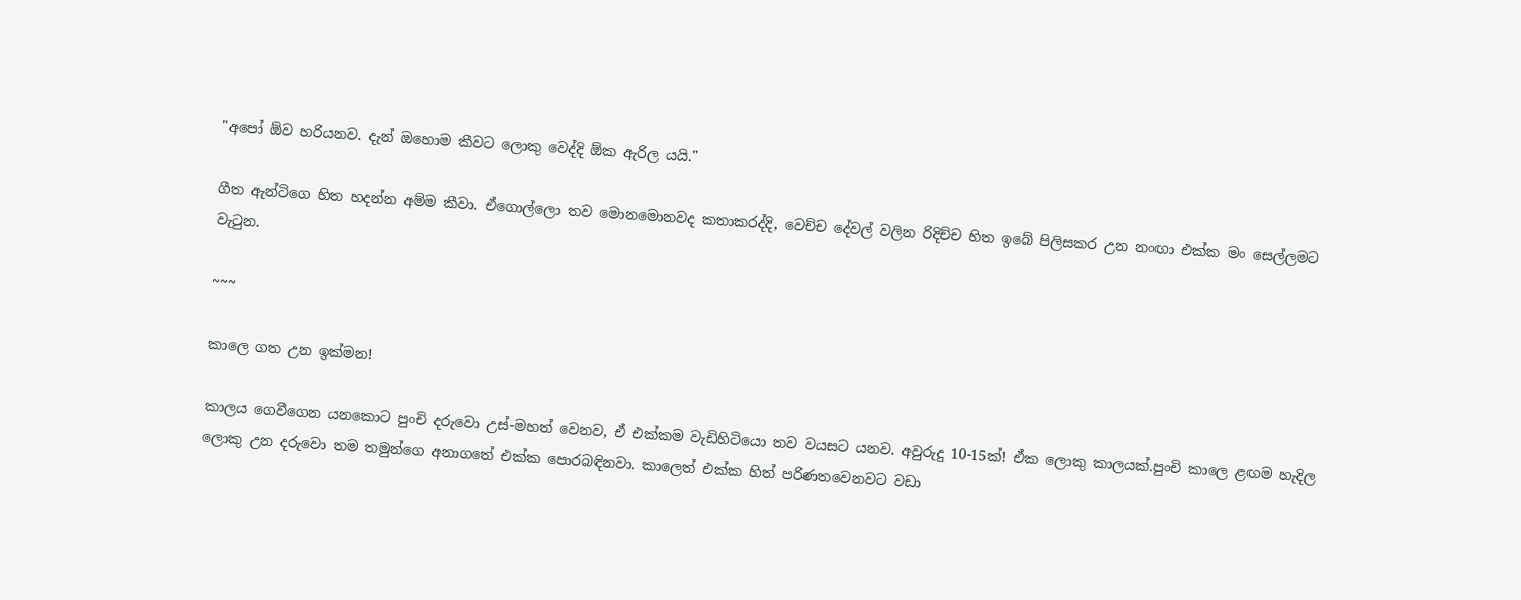"අපෝ ඕව හරියනව. දැන් ඔහොම කීවට ලොකු වෙද්දි ඕක ඇරිල යයි."

ගීත ඇන්ටිගෙ හිත හදන්න අම්ම කීවා. ඒගොල්ලො තව මොනමොනවද කතාකරද්දි, වෙච්ච දේවල් වලින රිදිච්ච හිත ඉබේ පිලිසකර උන නංඟා එක්ක මං සෙල්ලමට වැටුන.

~~~

කාලෙ ගත උන ඉක්මන!

කාලය ගෙවීගෙන යනකොට පුංචි දරුවො උස්-මහත් වෙනව, ඒ එක්කම වැඩිහිටියො තව වයසට යනව. අවුරුදු 10-15ක්! ඒක ලොකු කාලයක්.පුංචි කාලෙ ළඟම හැදිල ලොකු උන දරුවො තම තමුන්ගෙ අනාගතේ එක්ක පොරබඳිනවා. කාලෙත් එක්ක හිත් පරිණතවෙනවට වඩා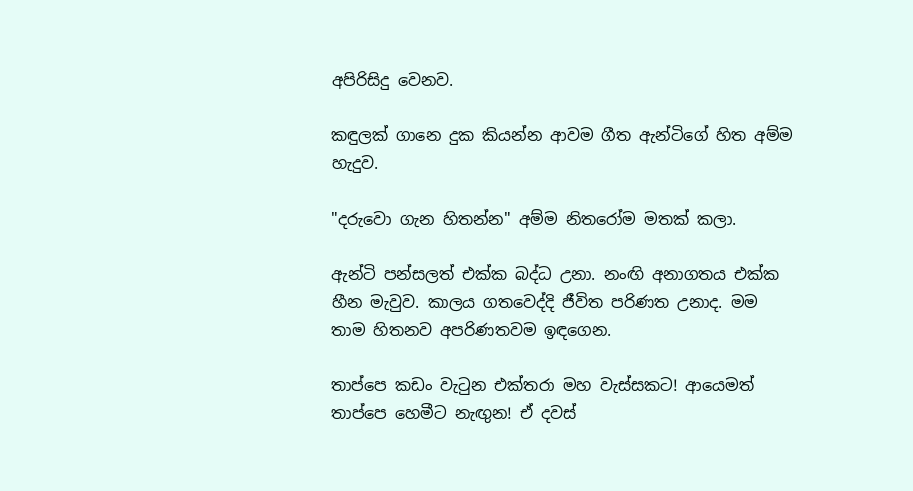අපිරිසිදු වෙනව.

කඳුලක් ගානෙ දුක කියන්න ආවම ගීත ඇන්ටිගේ හිත අම්ම හැදුව.

"දරුවො ගැන හිතන්න" අම්ම නිතරෝම මතක් කලා.

ඇන්ටි පන්සලත් එක්ක බද්ධ උනා. නංඟි අනාගතය එක්ක හීන මැවුව. කාලය ගතවෙද්දි ජීවිත පරිණත උනාද. මම තාම හිතනව අපරිණතවම ඉඳගෙන.

තාප්පෙ කඩං වැටුන එක්තරා මහ වැස්සකට! ආයෙමත් තාප්පෙ හෙමීට නැඟුන! ඒ දවස්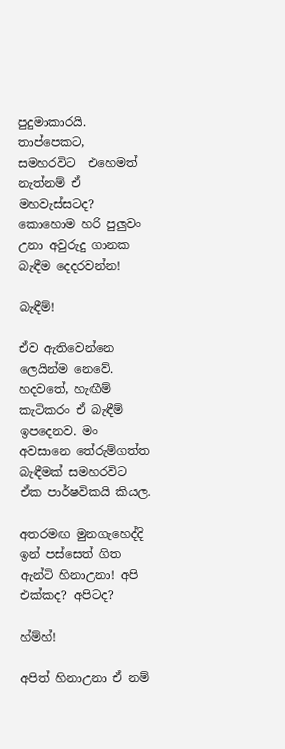පුදුමාකාරයි. තාප්පෙකට,  සමහරවිට  එහෙමත් නැත්නම් ඒ මහවැස්සටද? කොහොම හරි පුලුවං උනා අවුරුදු ගානක බැඳීම දෙදරවන්න!

බැඳීම්!

ඒව ඇතිවෙන්නෙ ලෙයින්ම නෙවේ. හදවතේ, හැඟීම් කැටිකරං ඒ බැඳීම් ඉපදෙනව. මං අවසානෙ තේරුම්ගත්ත බැඳීමක් සමහරවිට ඒක පාර්ෂවිකයි කියල.

අතරමඟ මුනගැහෙද්දි ඉන් පස්සෙත් ගිත ඇන්ටි හිනාඋනා! අපි එක්කද? අපිටද?

හ්ම්හ්!

අපිත් හිනාඋනා ඒ නම්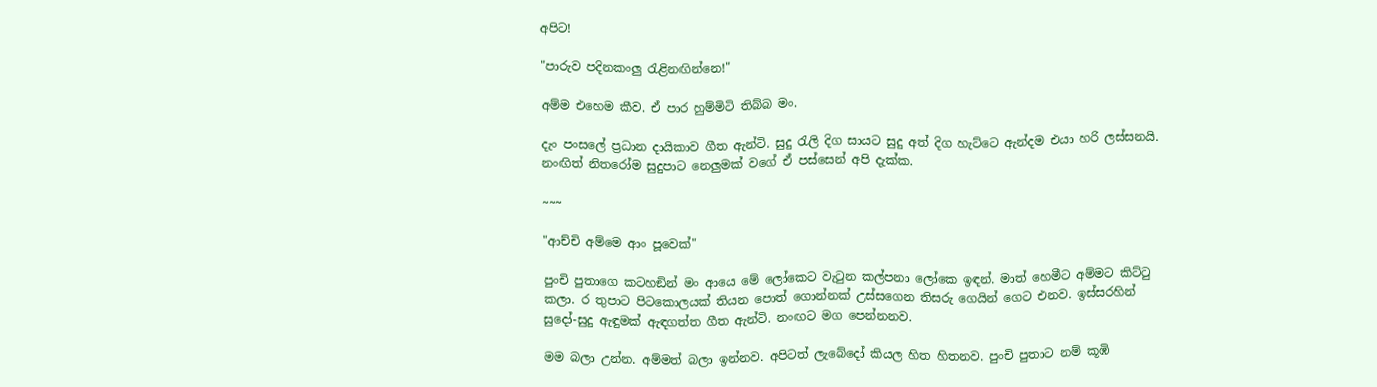අපිට!

"පාරුව පදිනකංලු රැළිනඟින්නෙ!"

අම්ම එහෙම කීව. ඒ පාර හුම්මිටි තිබ්බ මං.

දැං පංසලේ ප්‍රධාන දායිකාව ගීත ඇන්ටි. සුදු රැලි දිග සායට සුදු අත් දිග හැට්ටෙ ඇන්දම එයා හරි ලස්සනයි. නංඟිත් නිතරෝම සුදුපාට නෙලුමක් වගේ ඒ පස්සෙන් අපි දැක්ක.

~~~

"ආච්චි අම්මෙ ආං පූවෙක්"

පුංචි පුතාගෙ කටහඞින් මං ආයෙ මේ ලෝකෙට වැටුන කල්පනා ලෝකෙ ඉඳන්. මාත් හෙමීට අම්මට කිට්ටු කලා. ර තුපාට පිටකොලයක් තියන පොත් ගොන්නක් උස්සගෙන තිසරු ගෙයින් ගෙට එනව. ඉස්සරහින් සුදෝ-සුදු ඇඳුමක් ඇඳගත්ත ගීත ඇන්ටි. නංඟට මග පෙන්නනව.

මම බලා උන්න. අම්මත් බලා ඉන්නව. අපිටත් ලැබේදෝ කියල හිත හිතනව. පුංචි පුතාට නම් කූඹි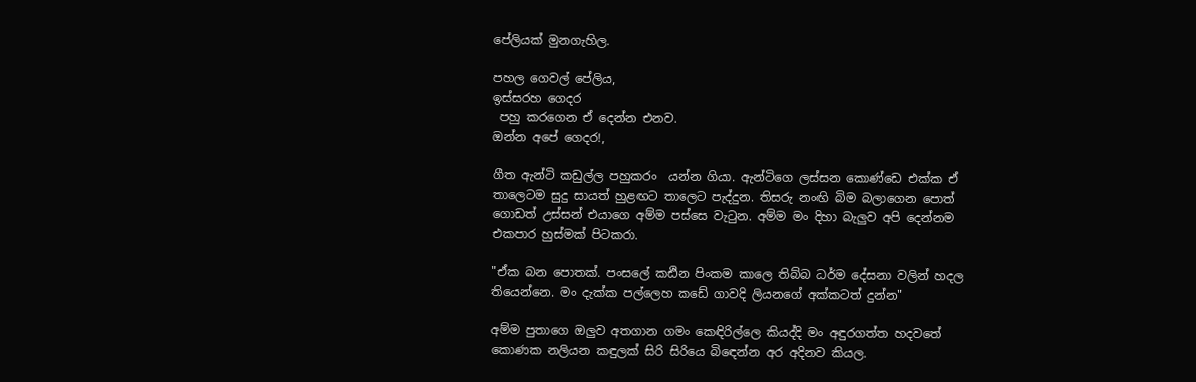පේලියක් මුනගැහිල.

පහල ගෙවල් පේලිය,
ඉස්සරහ ගෙදර
 පහු කරගෙන ඒ දෙන්න එනව.
ඔන්න අපේ ගෙදර!,

ගීත ඇන්ටි කඩුල්ල පහුකරං  යන්න ගියා. ඇන්ටිගෙ ලස්සන කොණ්ඩෙ එක්ක ඒ තාලෙටම සුදු සායත් හුළඟට තාලෙට පැද්දුන. තිසරු නංඟි බිම බලාගෙන පොත් ගොඩත් උස්සන් එයාගෙ අම්ම පස්සෙ වැටුන. අම්ම මං දිහා බැලුව අපි දෙන්නම එකපාර හුස්මක් පිටකරා.

"ඒක බන පොතක්. පංසලේ කඪින පිංකම කාලෙ තිබ්බ ධර්ම දේසනා වලින් හදල තියෙන්නෙ. මං දැක්ක පල්ලෙහ කඩේ ගාවදි ලියනගේ අක්කටත් දුන්න"

අම්ම පුතාගෙ ඔලුව අතගාන ගමං කෙඳිරිල්ලෙ කියද්දි මං අඳුරගත්ත හදවතේ කොණක නලියන කඳුලක් සිරි සිරියෙ බිඳෙන්න අර අදිනව කියල.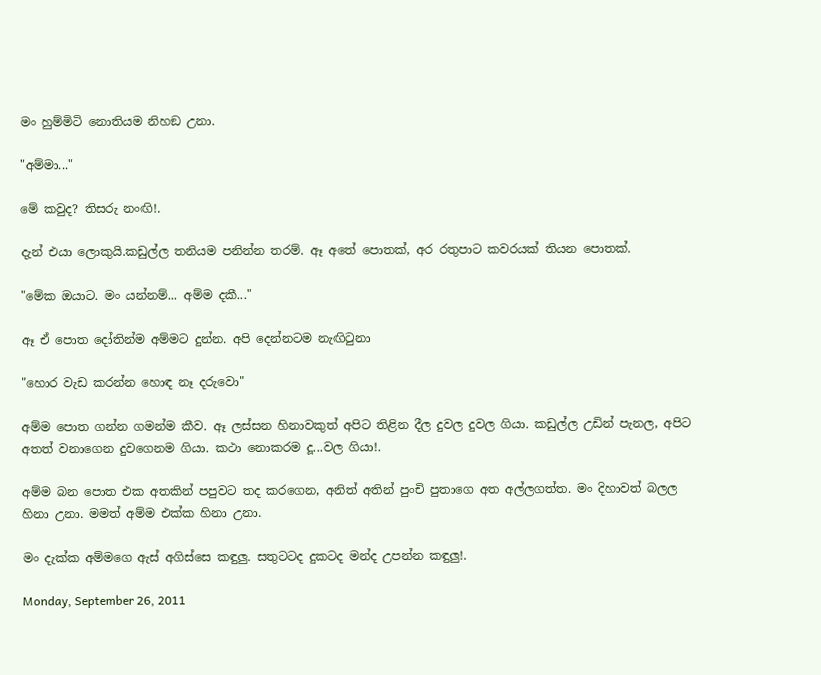මං හුම්මිටි නොතියම නිහඞ උනා.

"අම්මා..."

මේ කවුද? තිසරු නංඟි!.

දැන් එයා ලොකුයි.කඩුල්ල තනියම පනින්න තරම්. ඈ අතේ පොතක්, අර රතුපාට කවරයක් තියන පොතක්.

"මේක ඔයාට. මං යන්නම්... අම්ම දකී..."

ඈ ඒ පොත දෝතින්ම අම්මට දුන්න. අපි දෙන්නටම නැඟිටුනා

"හොර වැඩ කරන්න හොඳ නෑ දරුවො"

අම්ම පොත ගන්න ගමන්ම කීව. ඈ ලස්සන හිනාවකුත් අපිට තිළින දීල දුවල දුවල ගියා. කඩුල්ල උඩින් පැනල, අපිට අතත් වනාගෙන දුවගෙනම ගියා. කථා නොකරම දූ...වල ගියා!.

අම්ම බන පොත එක අතකින් පපුවට තද කරගෙන, අනිත් අතින් පුංචි පුතාගෙ අත අල්ලගත්ත. මං දිහාවත් බලල හිනා උනා. මමත් අම්ම එක්ක හිනා උනා.

මං දැක්ක අම්මගෙ ඇස් අගිස්සෙ කඳුලු. සතුටටද දුකටද මන්ද උපන්න කඳුලු!.

Monday, September 26, 2011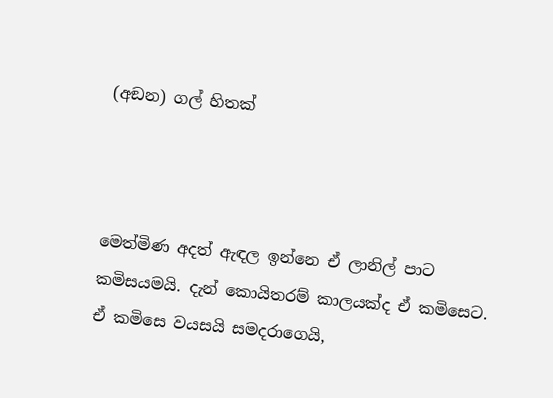(අඞන) ගල් හිතක්



මෙත්මිණ අදත් ඇඳල ඉන්නෙ ඒ ලානිල් පාට කමිසයමයි. දැන් කොයිතරම් කාලයක්ද ඒ කමිසෙට. ඒ කමිසෙ වයසයි සමදරාගෙයි,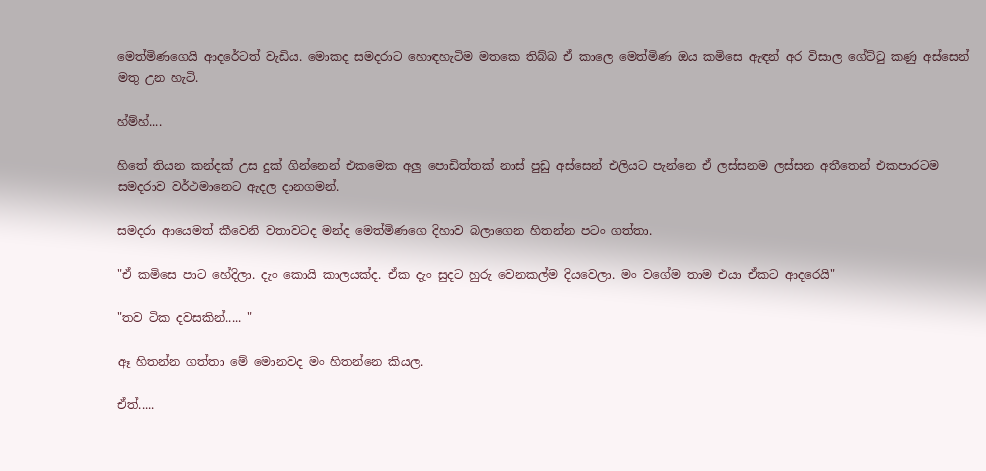මෙත්මිණගෙයි ආදරේටත් වැඩිය. මොකද සමදරාට හොඳහැටිම මතකෙ තිබ්බ ඒ කාලෙ මෙත්මිණ ඔය කමිසෙ ඇඳන් අර විසාල ගේට්ටු කණු අස්සෙන් මතු උන හැටි.

හ්ම්හ්....

හිතේ තියන කන්දක් උස දුක් ගින්නෙන් එකමෙක අලු පොඩිත්තක් නාස් පුඩු අස්සෙන් එලියට පැන්නෙ ඒ ලස්සනම ලස්සන අතීතෙන් එකපාරටම සමදරාව වර්ථමානෙට ඇදල දානගමන්.

සමදරා ආයෙමත් කීවෙනි වතාවටද මන්ද මෙත්මිණගෙ දිහාව බලාගෙන හිතන්න පටං ගත්තා.

"ඒ කමිසෙ පාට හේදිලා. දැං කොයි කාලයක්ද. ඒක දැං සුදට හුරු වෙනකල්ම දියවෙලා. මං වගේම තාම එයා ඒකට ආදරෙයි"

"තව ටික දවසකින්..... "

ඈ හිතන්න ගත්තා මේ මොනවද මං හිතන්නෙ කියල.

ඒත්.....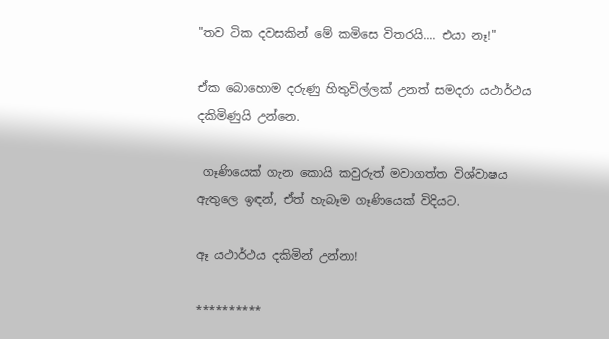"තව ටික දවසකින් මේ කමිසෙ විතරයි.... එයා නෑ!"

ඒක බොහොම දරුණු හිතුවිල්ලක් උනත් සමදරා යථාර්ථය දකිමිණුයි උන්නෙ.

 ගෑණියෙක් ගැන කොයි කවුරුත් මවාගත්ත විශ්වාෂය ඇතුලෙ ඉඳන්, ඒත් හැබෑම ගෑණියෙක් විදියට.

ඈ යථාර්ථය දකිමින් උන්නා!

**********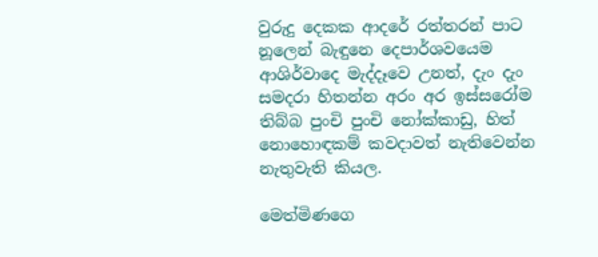වුරුදු දෙකක ආදරේ රත්තරන් පාට නූලෙන් බැඳුනෙ දෙපාර්ශවයෙම ආශිර්වාදෙ මැද්දෑවෙ උනත්, දැං දැං සමදරා හිතන්න අරං අර ඉස්සරෝම තිබ්බ පුංචි පුංචි නෝක්කාඩු, හිත් නොහොඳකම් කවදාවත් නැතිවෙන්න නැතුවැති කියල.

මෙත්මිණගෙ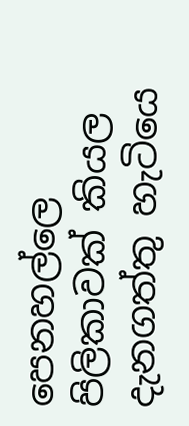පෙනහල්ලෙ පිලිකාවක් කියල දැනගත්තු හැටියෙ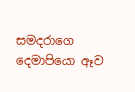සමදරාගෙ දෙමාපියො ඈව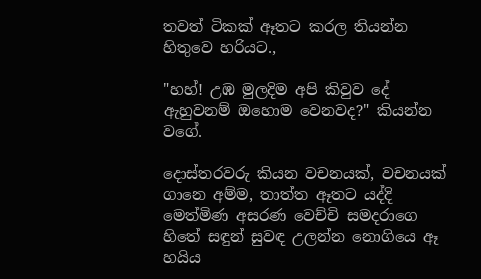තවත් ටිකක් ඈතට කරල තියන්න හිතුවෙ හරියට.,

"හහ්! උඹ මුලදිම අපි කිවුව දේ ඇහුවනම් ඔහොම වෙනවද?" කියන්න වගේ.

දොස්තරවරු කියන වචනයක්, වචනයක් ගානෙ අම්ම, තාත්ත ඈතට යද්දි මෙත්මිණ අසරණ වෙච්චි සමදරාගෙ හිතේ සඳුන් සුවඳ උලන්න නොගියෙ ඈ හයිය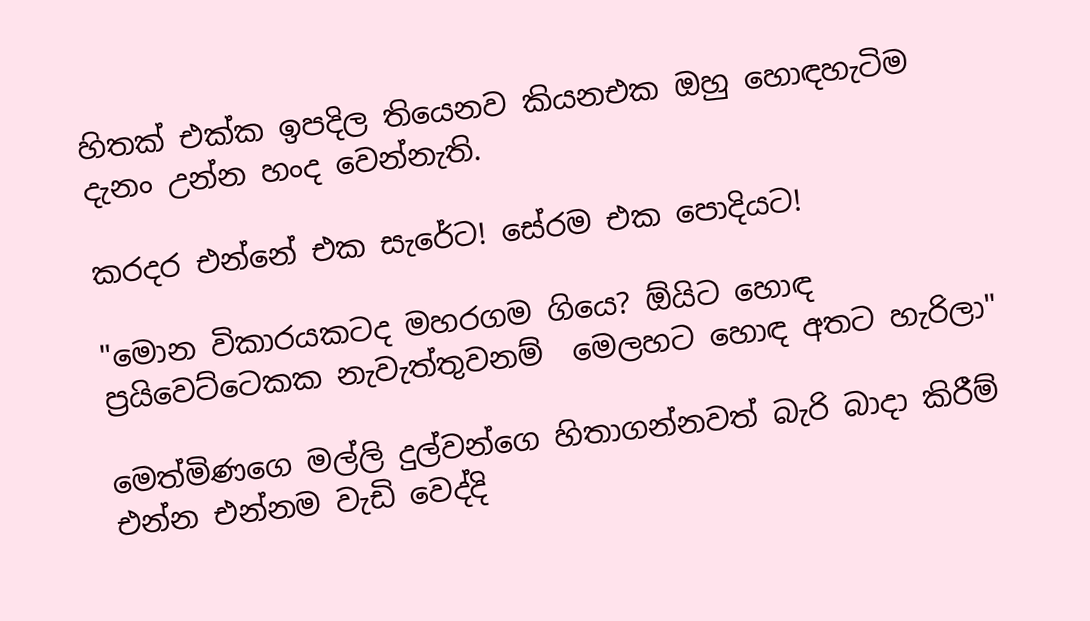හිතක් එක්ක ඉපදිල තියෙනව කියනඑක ඔහු හොඳහැටිම දැනං උන්න හංද වෙන්නැති.

කරදර එන්නේ එක සැරේට! සේරම එක පොදියට!

"මොන විකාරයකටද මහරගම ගියෙ? ඕයිට හොඳ ප්‍රයිවෙට්ටෙකක නැවැත්තුවනම්  මෙලහට හොඳ අතට හැරිලා"

මෙත්මිණගෙ මල්ලි දුල්වන්ගෙ හිතාගන්නවත් බැරි බාදා කිරීම් එන්න එන්නම වැඩි වෙද්දි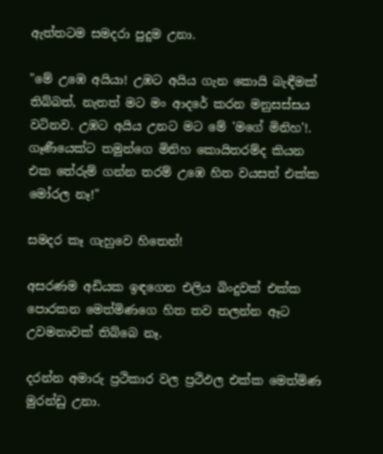ඇත්තටම සමදරා පුදුම උනා.

"මේ උඹෙ අයියා! උඹට අයිය ගැන කොයි බැඳීමක් තිබ්බත්, නැතත් මට මං ආදරේ කරන මනුසස්සය වටිනව. උඹට අයිය උනට මට මේ 'මගේ මිනිහ'!. ගෑණීයෙක්ට තමුන්ගෙ මිනිහ කොයිතරම්ද කියන එක තේරුම් ගන්න තරම් උඹෙ හිත වයසත් එක්ක මෝරල නෑ!"

සමදර කෑ ගැහුවෙ හිතෙන්!

අසරණම අඩියක ඉඳගෙන එලිය බිංදුවක් එක්ක පොරකන මෙත්මිණගෙ හිත තව තලන්න ඈට උවමනාවක් තිබ්බෙ නෑ.

දරන්න අමාරු ප්‍රථිකාර වල ප්‍රථිඵල එක්ක මෙත්මිණ මුරන්ඩු උනා.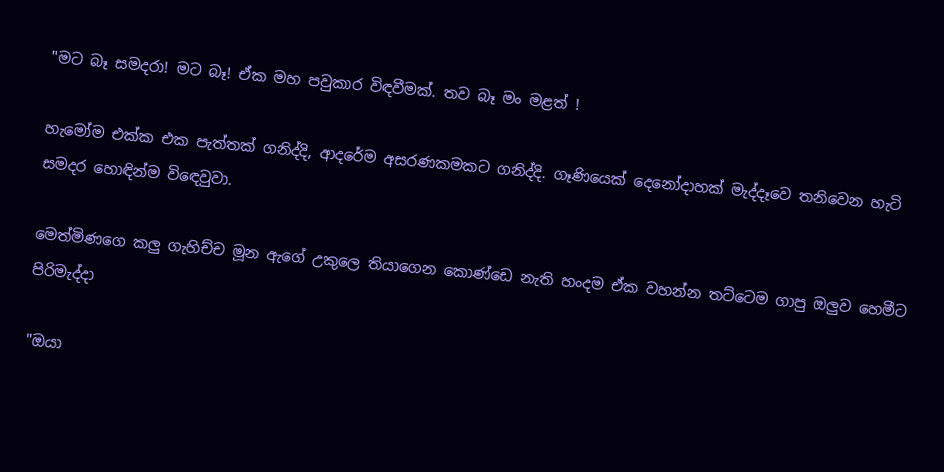"මට බෑ සමදරා! මට බෑ! ඒක මහ පවුකාර විඳවීමක්. තව බෑ මං මළත් !

හැමෝම එක්ක එක පැත්තක් ගනිද්දි, ආදරේම අසරණකමකට ගනිද්දි. ගෑණියෙක් දෙනෝදාහක් මැද්දෑවෙ තනිවෙන හැටි සමදර හොඳින්ම විඳෙවුවා.

මෙත්මිණගෙ කලු ගැහිච්ච මූන ඇගේ උකුලෙ තියාගෙන කොණ්ඩෙ නැති හංදම ඒක වහන්න තට්ටෙම ගාපු ඔලුව හෙමීට පිරිමැද්දා

"ඔයා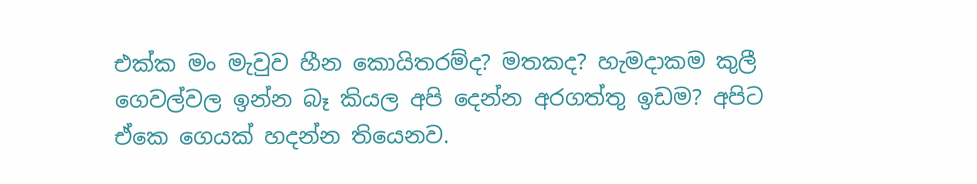එක්ක මං මැවුව හීන කොයිතරම්ද? මතකද? හැමදාකම කුලී ගෙවල්වල ඉන්න බෑ කියල අපි දෙන්න අරගත්තු ඉඩම? අපිට ඒකෙ ගෙයක් හදන්න තියෙනව.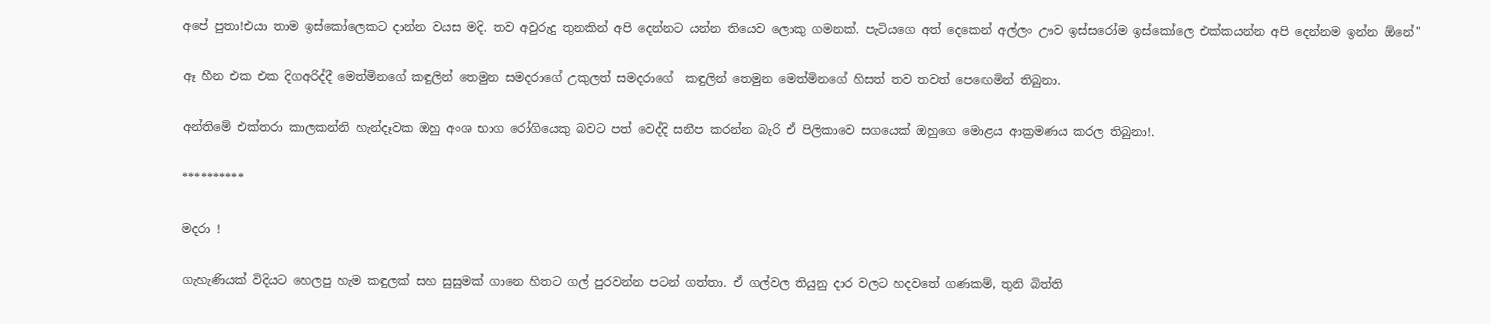අපේ පුතා!එයා තාම ඉස්කෝලෙකට දාන්න වයස මදි. තව අවුරුදු තුනකින් අපි දෙන්නට යන්න තියෙව ලොකු ගමනක්. පැටියගෙ අත් දෙකෙන් අල්ලං ඌව ඉස්සරෝම ඉස්කෝලෙ එක්කයන්න අපි දෙන්නම ඉන්න ඕනේ"

ඈ හීන එක එක දිගඅරිද්දී මෙත්මිනගේ කඳුලින් තෙමුන සමදරාගේ උකුලත් සමදරාගේ  කඳුලින් තෙමුන මෙත්මිනගේ හිසත් තව තවත් පෙඟෙමින් තිබුනා.

අන්තිමේ එක්තරා කාලකන්නි හැන්දෑවක ඔහු අංශ භාග රෝගියෙකු බවට පත් වෙද්දි සනීප කරන්න බැරි ඒ පිලිකාවෙ සගයෙක් ඔහුගෙ මොළය ආක්‍රමණය කරල තිබුනා!.

**********

මදරා !

ගැහැණියක් විදියට හෙලපු හැම කඳුලක් සහ සුසුමක් ගානෙ හිතට ගල් පුරවන්න පටන් ගත්තා. ඒ ගල්වල තියුනු දාර වලට හදවතේ ගණකම්, තුනි බිත්ති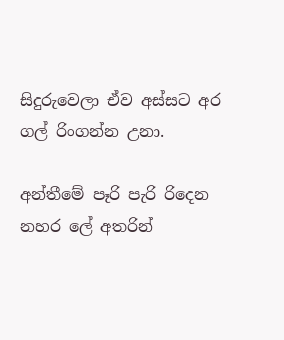සිදුරුවෙලා ඒව අස්සට අර ගල් රිංගන්න උනා.

අන්තීමේ පෑරි පැරි රිදෙන නහර ලේ අතරින්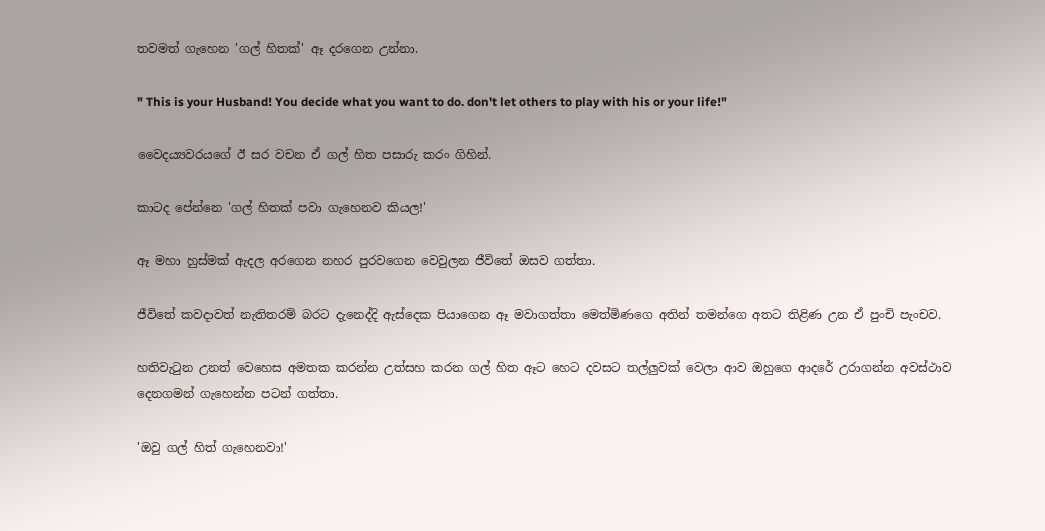තවමත් ගැහෙන 'ගල් හිතක්' ඈ දරගෙන උන්නා.

" This is your Husband! You decide what you want to do. don't let others to play with his or your life!"

වෛදය්‍යවරයගේ ඊ සර වචන ඒ ගල් හිත පසාරු කරං ගිහින්.

කාටද පේන්නෙ 'ගල් හිතක් පවා ගැහෙනව කියල!'

ඈ මහා හුස්මක් ඇදල අරගෙන නහර පුරවගෙන වෙවුලන ජීවිතේ ඔසව ගත්තා.

ජීවිතේ කවදාවත් නැතිතරම් බරට දැනෙද්දි ඇස්දෙක පියාගෙන ඈ මවාගත්තා මෙත්මිණගෙ අතින් තමන්ගෙ අතට තිළිණ උන ඒ පුංචි පැංචව.

හතිවැටුන උනත් වෙහෙස අමතක කරන්න උත්සහ කරන ගල් හිත ඈට හෙට දවසට තල්ලුවක් වෙලා ආව ඔහුගෙ ආදරේ උරාගන්න අවස්ථාව දෙනගමන් ගැහෙන්න පටන් ගත්තා.

'ඔවු ගල් හිත් ගැහෙනවා!'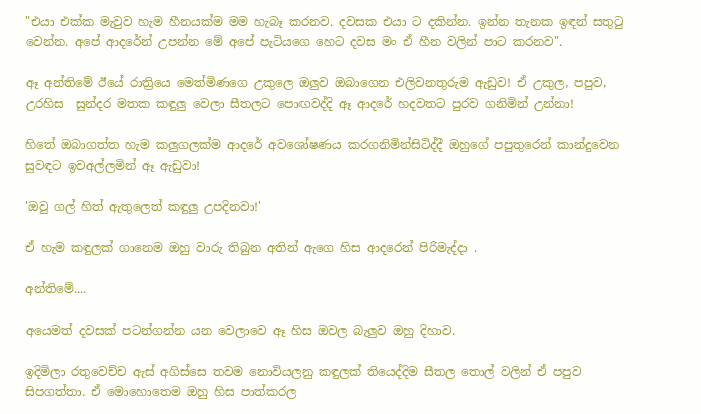"එයා එක්ක මැවුව හැම හීනයක්ම මම හැබෑ කරනව. දවසක එයා ට දකින්න. ඉන්න තැනක ඉඳන් සතුටු වෙන්න. අපේ ආදරේන් උපන්න මේ අපේ පැටියගෙ හෙට දවස මං ඒ හීන වලින් පාට කරනව".

ඈ අන්තිමේ ඊයේ රාත්‍රියෙ මෙත්මිණගෙ උකුලෙ ඔලුව ඔබාගෙන එලිවනතුරුම ඇඩුව! ඒ උකුල, පපුව, උරහිස  සුන්දර මතක කඳුලු වෙලා සීතලට පොඟවද්දි ඈ ආදරේ හදවතට පුරව ගනිමින් උන්නා!

හිතේ ඔබාගත්ත හැම කලුගලක්ම ආදරේ අවශෝෂණය කරගනිමින්සිටිද්දී ඔහුගේ පපුතුරෙන් කාන්දුවෙන සුවඳට ඉවඅල්ලමින් ඈ ඇඩුවා!

'ඔවු ගල් හිත් ඇතුලෙත් කඳුලු උපදිනවා!'

ඒ හැම කඳුලක් ගානෙම ඔහු වාරු තිබුන අතින් ඇගෙ හිස ආදරෙන් පිරිමැද්දා .

අන්තිමේ....

අයෙමත් දවසක් පටන්ගන්න යන වෙලාවෙ ඈ හිස ඔවල බැලුව ඔහු දිහාව.

ඉදිමිලා රතුවෙච්ච ඇස් අගිස්සෙ තවම නොවියලනු කඳුලක් තියෙද්දිම සීතල තොල් වලින් ඒ පපුව සිපගත්තා. ඒ මොහොතෙම ඔහු හිස පාත්කරල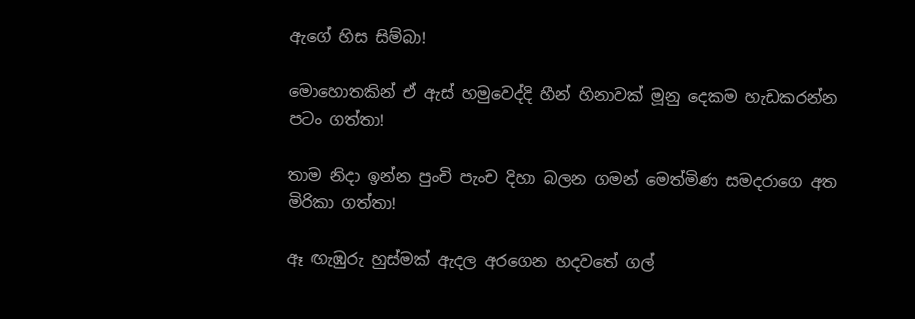ඇගේ හිස සිම්බා!

මොහොතකින් ඒ ඇස් හමුවෙද්දි හීන් හිනාවක් මූනු දෙකම හැඩකරන්න පටං ගත්තා!

තාම නිදා ඉන්න පුංචි පැංච දිහා බලන ගමන් මෙත්මිණ සමදරාගෙ අත මිරිකා ගත්තා!

ඈ ඟැඹුරු හුස්මක් ඇදල අරගෙන හදවතේ ගල්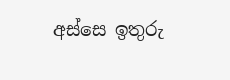අස්සෙ ඉතුරු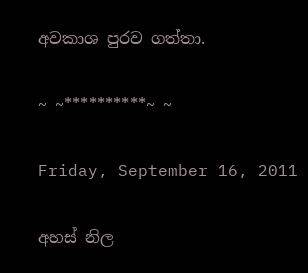අවකාශ පුරව ගත්තා.

~ ~**********~ ~

Friday, September 16, 2011

අහස් නිල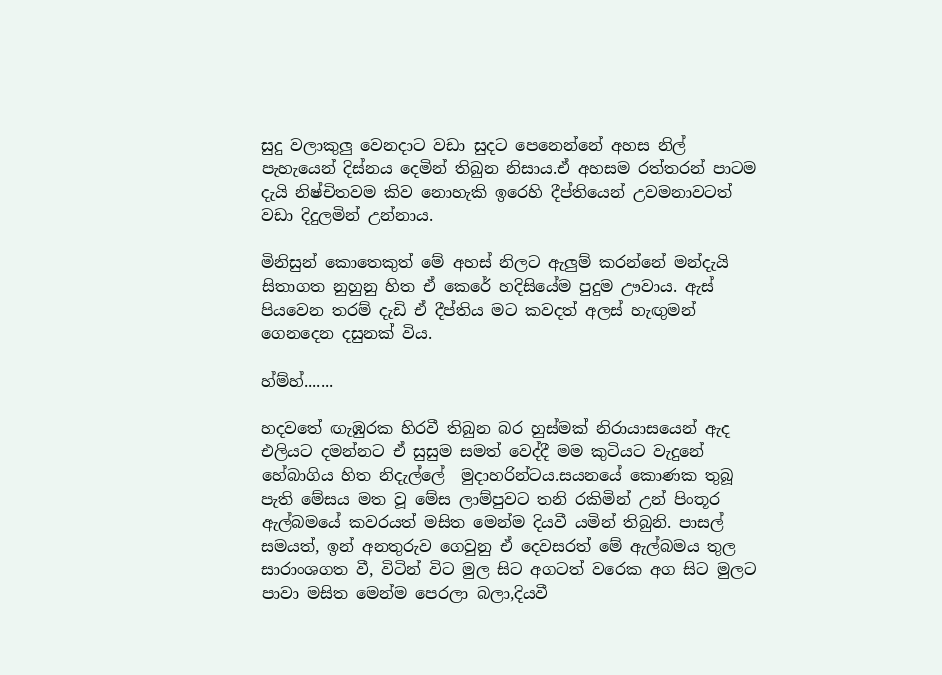සුදු වලාකුලු වෙනදාට වඩා සුදට පෙනෙන්නේ අහස නිල් පැහැයෙන් දිස්නය දෙමින් තිබුන නිසාය.ඒ අහසම රත්තරන් පාටම දැයි නිෂ්චිතවම කිව නොහැකි ඉරෙහි දීප්තියෙන් උවමනාවටත් වඩා දිදුලමින් උන්නාය.

මිනිසුන් කොතෙකුත් මේ අහස් නිලට ඇලුම් කරන්නේ මන්දැයි සිතාගත නුහුනු හිත ඒ කෙරේ හදිසියේම පුදුම ඌවාය. ඇස් පියවෙන තරම් දැඩි ඒ දීප්තිය මට කවදත් අලස් හැඟුමන් ගෙනදෙන දසුනක් විය.

හ්ම්හ්.......

හදවතේ ඟැඹුරක හිරවී තිබුන බර හුස්මක් නිරායාසයෙන් ඇද එලියට දමන්නට ඒ සුසුම සමත් වෙද්දී මම කුටියට වැදුනේ හේබාගිය හිත නිදැල්ලේ  මුදාහරින්ටය.සයනයේ කොණක තුබූ පැති මේසය මත වූ මේස ලාම්පුවට තනි රකිමින් උන් පිංතූර ඇල්බමයේ කවරයත් මසිත මෙන්ම දියවී යමින් තිබුනි. පාසල් සමයත්, ඉන් අනතුරුව ගෙවුනු ඒ දෙවසරත් මේ ඇල්බමය තුල සාරාංශගත වී, විටින් විට මුල සිට අගටත් වරෙක අග සිට මුලට පාවා මසිත මෙන්ම පෙරලා බලා,දියවී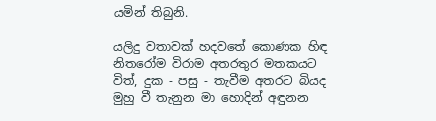යමින් තිබුනි.

යලිදු වතාවක් හදවතේ කොණක හිඳ නිතරෝම විරාම අතරතුර මතකයට විත්, දුක - පසු - තැවීම අතරට බියද මුහු වී තැනුන මා හොදින් අඳුනන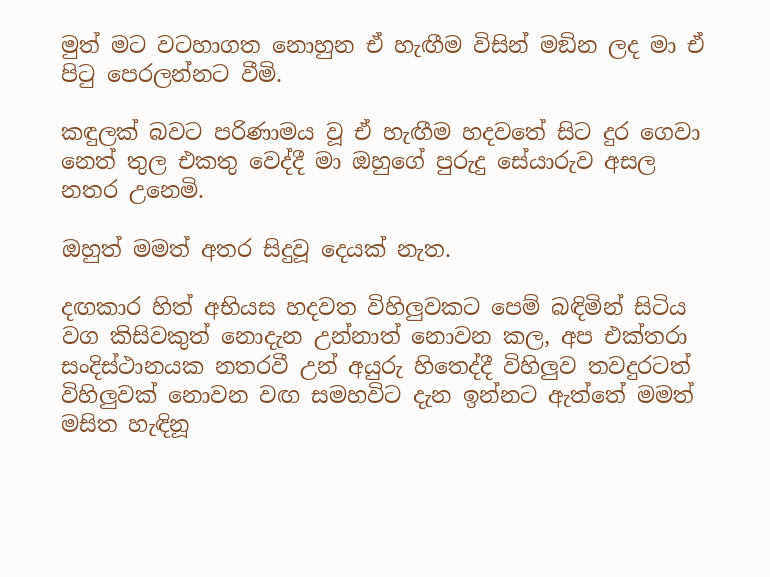මුත් මට වටහාගත නොහුන ඒ හැඟීම විසින් මඞින ලද මා ඒ පිටු පෙරලන්නට වීමි.

කඳුලක් බවට පරිණාමය වූ ඒ හැඟීම හදවතේ සිට දුර ගෙවා නෙත් තුල එකතු වෙද්දී මා ඔහුගේ පුරුදු සේයාරුව අසල නතර උනෙමි.

ඔහුත් මමත් අතර සිදුවූ දෙයක් නැත.

දඟකාර හිත් අභියස හදවත විහිලුවකට පෙම් බඳිමින් සිටිය වග කිසිවකුත් නොදැන උන්නාත් නොවන කල, අප එක්තරා සංදිස්ථානයක නතරවී උන් අයුරු හිතෙද්දී විහිලුව තවදුරටත් විහිලුවක් නොවන වඟ සමහවිට දැන ඉන්නට ඇත්තේ මමත් මසිත හැඳිනූ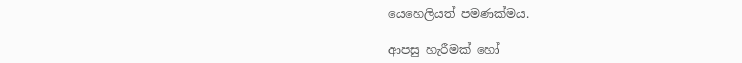යෙහෙලියත් පමණක්මය.

ආපසු හැරීමක් හෝ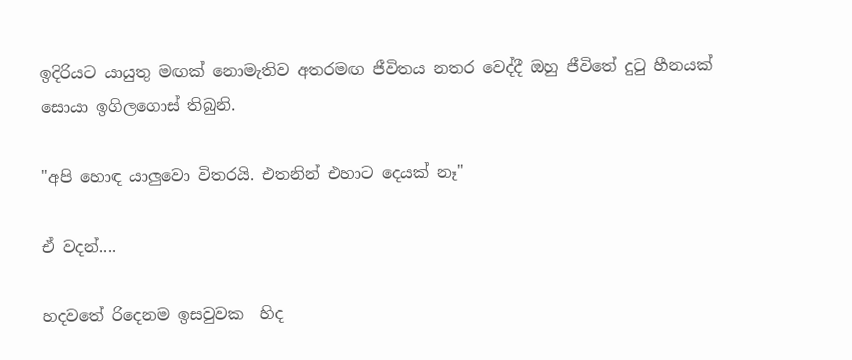ඉදිරියට යායුතු මඟක් නොමැතිව අතරමඟ ජීවිතය නතර වෙද්දී ඔහු ජීවිතේ දුටු හීනයක් සොයා ඉගිලගොස් තිබුනි.

"අපි හොඳ යාලුවො විතරයි. එතනින් එහාට දෙයක් නෑ"

ඒ වදන්....

හදවතේ රිදෙනම ඉසවුවක  හිද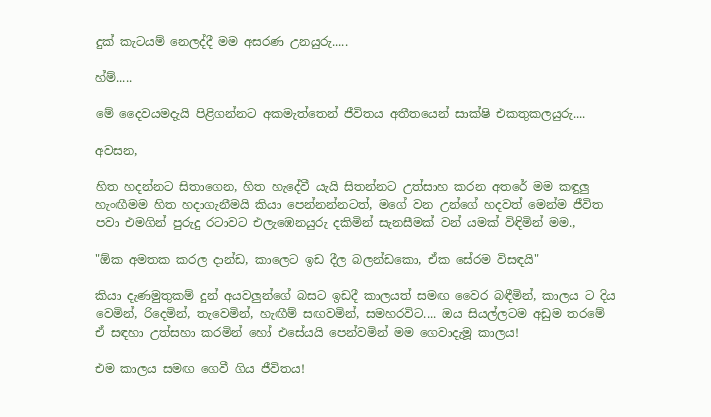දුක් කැටයම් නෙලද්දී මම අසරණ උනයුරු.....

හ්ම්.....

මේ දෛවයමදැයි පිළිගන්නට අකමැත්තෙන් ජීවිතය අතීතයෙන් සාක්ෂි එකතුකලයුරු....

අවසන,

හිත හදන්නට සිතාගෙන, හිත හැදේවී යැයි සිතන්නට උත්සාහ කරන අතරේ මම කඳුලු හැංඟීමම හිත හදාගැනීමයි කියා පෙන්නන්නටත්, මගේ වන උන්ගේ හදවත් මෙන්ම ජීවිත පවා එමගින් පුරුදු රටාවට එලැඹෙනයුරු දකිමින් සැනසීමක් වන් යමක් විඳිමින් මම.,

"ඕක අමතක කරල දාන්ඩ, කාලෙට ඉඩ දීල බලන්ඩකො, ඒක සේරම විසඳයි"

කියා දැණමුතුකම් දුන් අයවලුන්ගේ බසට ඉඩදී කාලයත් සමඟ වෛර බඳීමින්, කාලය ට දිය වෙමින්, රිදෙමින්, තැවෙමින්, හැඟීම් සඟවමින්, සමහරවිට.... ඔය සියල්ලටම අඩුම තරමේ ඒ සඳහා උත්සහා කරමින් හෝ එසේයයි පෙන්වමින් මම ගෙවාදැමූ කාලය!

එම කාලය සමඟ ගෙවී ගිය ජීවිතය!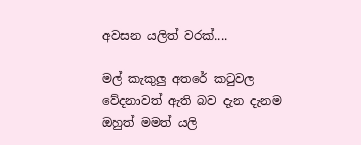අවසන යලිත් වරක්....

මල් කැකුලු අතරේ කටුවල වේදනාවත් ඇති බව දැන දැනම ඔහුත් මමත් යලි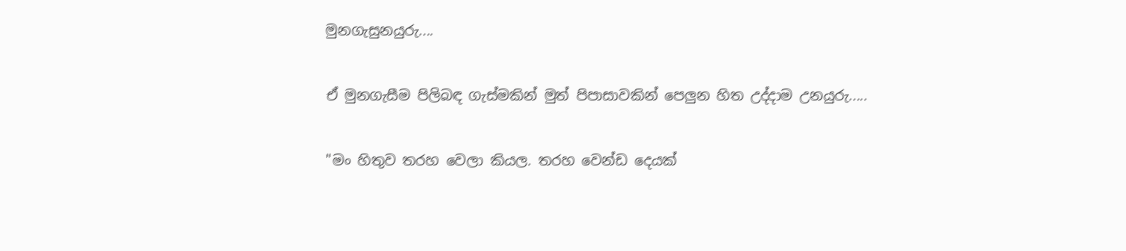මුනගැසුනයුරු....

ඒ මුනගැසීම පිලිබඳ ගැස්මකින් මුත් පිපාසාවකින් පෙලුන හිත උද්දාම උනයුරු.....

"මං හිතුව තරහ වෙලා කියල. තරහ වෙන්ඩ දෙයක්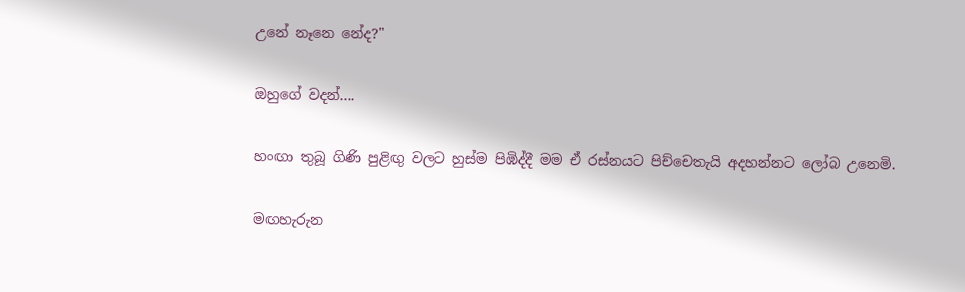උනේ නෑනෙ නේද?"

ඔහුගේ වදන්....

හංඟා තුබූ ගිණි පුළිඟු වලට හුස්ම පිඹිද්දී මම ඒ රස්නයට පිච්චෙතැයි අදහන්නට ලෝබ උනෙමි.

මඟහැරුන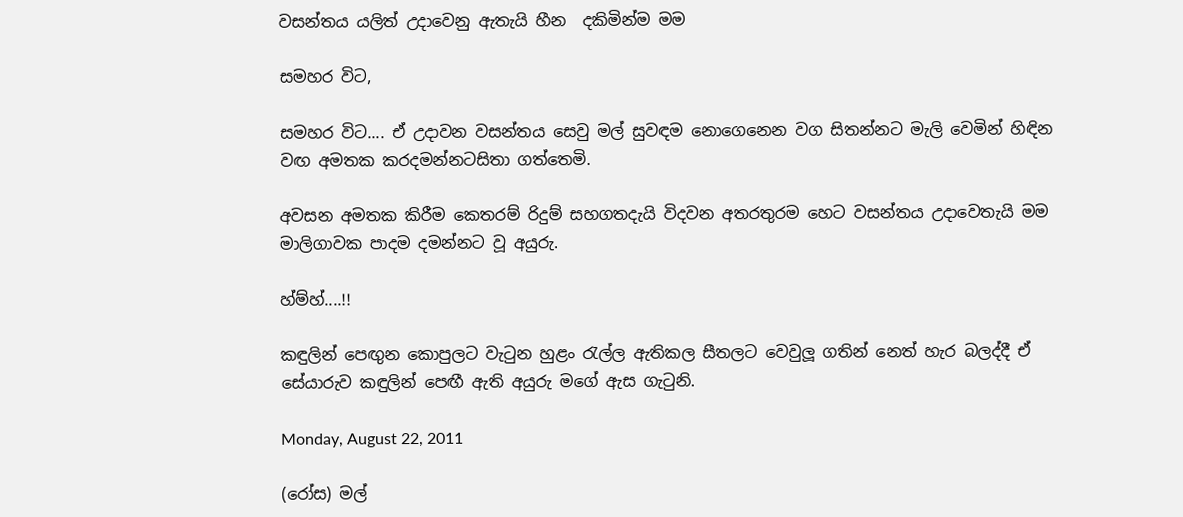වසන්තය යලිත් උදාවෙනු ඇතැයි හීන  දකිමින්ම මම

සමහර විට,

සමහර විට.... ඒ උදාවන වසන්තය සෙවු මල් සුවඳම නොගෙනෙන වග සිතන්නට මැලි වෙමින් හිඳින වඟ අමතක කරදමන්නටසිතා ගත්තෙමි.

අවසන අමතක කිරීම කෙතරම් රිදුම් සහගතදැයි විදවන අතරතුරම හෙට වසන්තය උදාවෙතැයි මම මාලිගාවක පාදම දමන්නට වූ අයුරු.

හ්ම්හ්....!!

කඳුලින් පෙඟුන කොපුලට වැටුන හුළං රැල්ල ඇතිකල සීතලට වෙවුලූ ගතින් නෙත් හැර බලද්දී ඒ සේයාරුව කඳුලින් පෙඟී ඇති අයුරු මගේ ඇස ගැටුනි.

Monday, August 22, 2011

(රෝස) මල්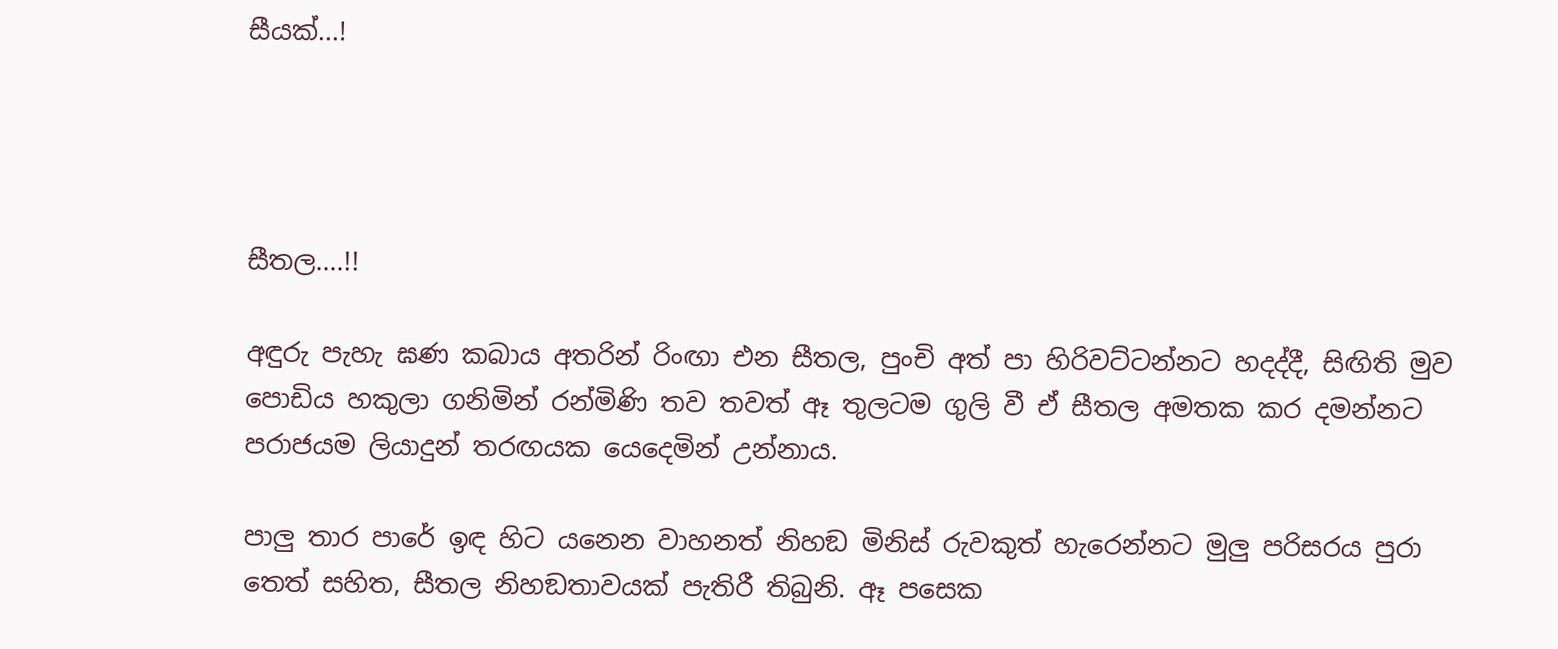සීයක්...!




සීතල....!!

අඳුරු පැහැ ඝණ කබාය අතරින් රිංඟා එන සීතල, පුංචි අත් පා හිරිවට්ටන්නට හදද්දී, සිඟිති මුව පොඩිය හකුලා ගනිමින් රන්මිණි තව තවත් ඈ තුලටම ගුලි වී ඒ සීතල අමතක කර දමන්නට පරාජයම ලියාදුන් තරඟයක යෙදෙමින් උන්නාය.

පාලු තාර පාරේ ඉඳ හිට යනෙන වාහනත් නිහඞ මිනිස් රුවකුත් හැරෙන්නට මුලු පරිසරය පුරා තෙත් සහිත, සීතල නිහඞතාවයක් පැතිරී තිබුනි. ඈ පසෙක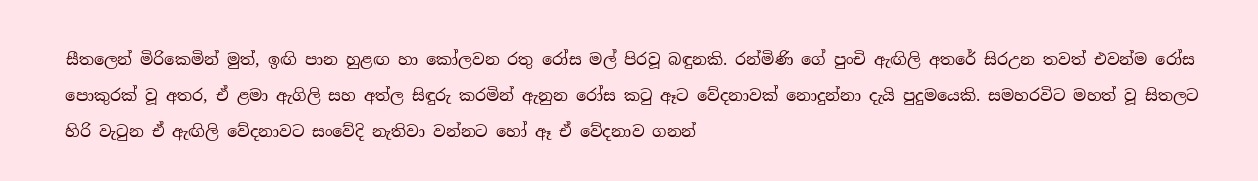සීතලෙන් මිරිකෙමින් මුත්, ඉඟි පාන හුළඟ හා කෝලවන රතු රෝස මල් පිරවූ බඳුනකි. රන්මිණි ගේ පුංචි ඇඟිලි අතරේ සිරඋන තවත් එවන්ම රෝස පොකුරක් වූ අතර, ඒ ළමා ඇගිලි සහ අත්ල සිඳුරු කරමින් ඇනුන රෝස කටු ඈට වේදනාවක් නොදුන්නා දැයි පුදුමයෙකි. සමහරවිට මහත් වූ සිතලට හිරි වැටුන ඒ ඇඟිලි වේදනාවට සංවේදි නැතිවා වන්නට හෝ ඈ ඒ වේදනාව ගනන්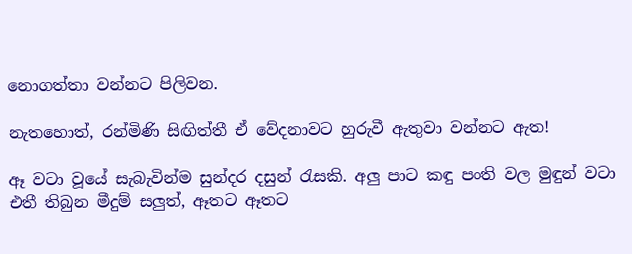නොගත්තා වන්නට පිලිවන.

නැතහොත්, රන්මිණි සිඟිත්තී ඒ වේදනාවට හුරුවී ඇතුවා වන්නට ඇත!

ඈ වටා වූයේ සැබැවින්ම සුන්දර දසුන් රැසකි. අලු පාට කඳු පංති වල මුඳුන් වටා එතී තිබුන මීදුම් සලුත්, ඈතට ඈතට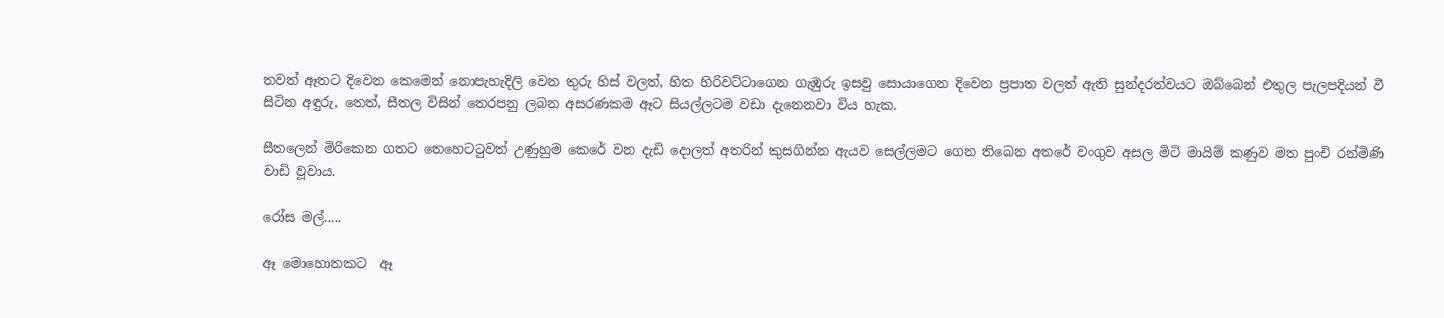තවත් ඈතට දිවෙන කෙමෙන් නොපැහැදිලි වෙන තුරු හිස් වලත්, හිත හිරිවට්ටාගෙන ගැඹුරු ඉසවු සොයාගෙන දිවෙන ප්‍රපාත වලත් ඇති සුන්දරත්වයට ඔබ්බෙන් එතුල පැලපදියන් වී සිටින අඳුරු, තෙත්, සීතල විසින් තෙරපනු ලබන අසරණකම ඈට සියල්ලටම වඩා දැනෙනවා විය හැක.

සීතලෙන් මිරිකෙන ගතට තෙහෙටටුවත් උණුහුම කෙරේ වන දැඩි දොලත් අතරින් කුසගින්න ඇයව සෙල්ලමට ගෙන තිබෙන අතරේ වංගුව අසල මිටි මායිම් කණුව මත පුංචි රන්මිණි වාඩි වූවාය.

රෝස මල්.....

ඈ මොහොතකට  ඈ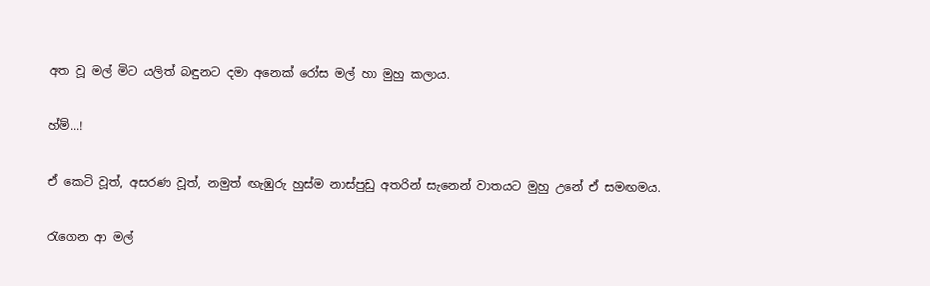අත වූ මල් මිට යලිත් බඳුනට දමා අනෙක් රෝස මල් හා මුහු කලාය.

හ්ම්...!

ඒ කෙටි වූත්, අසරණ වූත්, නමුත් ඟැඹුරු හුස්ම නාස්පුඩු අතරින් සැනෙන් වාතයට මුහු උනේ ඒ සමඟමය.

රැගෙන ආ මල්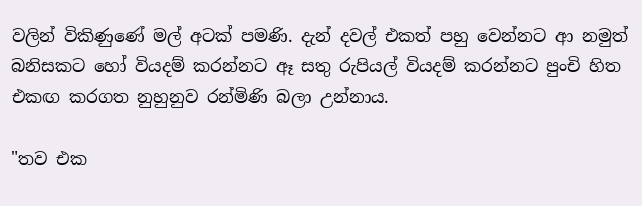වලින් විකිණුණේ මල් අටක් පමණි. දැන් දවල් එකත් පහු වෙන්නට ආ නමුත් බනිසකට හෝ වියදම් කරන්නට ඈ සතු රුපියල් වියදම් කරන්නට පුංචි හිත එකඟ කරගත නුහුනුව රන්මිණි බලා උන්නාය.

"තව එක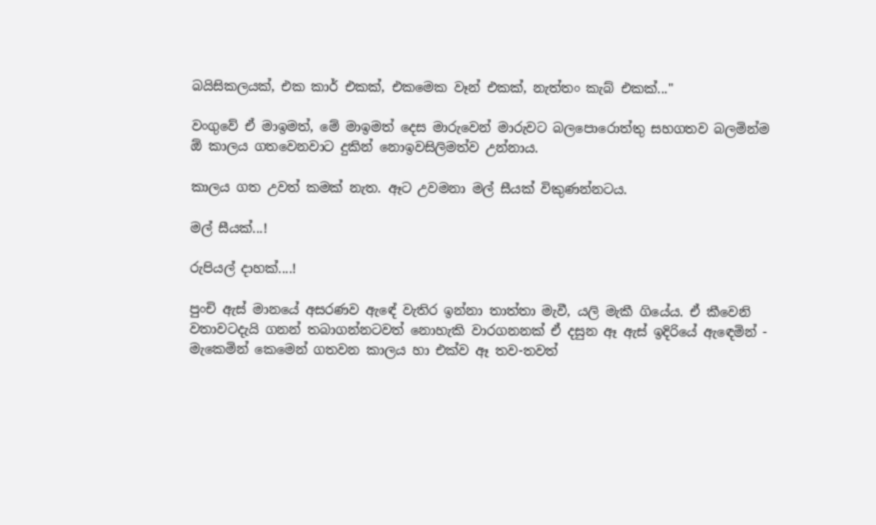බයිසිකලයක්, එක කාර් එකක්, එකමෙක වෑන් එකක්, නැත්තං කැබ් එකක්..."

වංගුවේ ඒ මාඉමත්, මේ මාඉමත් දෙස මාරුවෙන් මාරුවට බලපොරොත්තු සහගතව බලමින්ම ඕ කාලය ගතවෙනවාට දුකින් නොඉවසිලිමත්ව උන්නාය.

කාලය ගත උවත් කමක් නැත. ඈට උවමනා මල් සීයක් විකුණන්නටය.

මල් සීයක්...!

රුපියල් දාහක්....!

පුංචි ඇස් මානයේ අසරණව ඇඳේ වැතිර ඉන්නා තාත්තා මැවී, යලි මැකී ගියේය. ඒ කීවෙනි වතාවටදැයි ගනන් තබාගන්නටවත් නොහැකි වාරගනනක් ඒ දසුන ඈ ඇස් ඉදිරියේ ඇඳෙමින් - මැකෙමින් කෙමෙන් ගතවන කාලය හා එක්ව ඈ තව-තවත්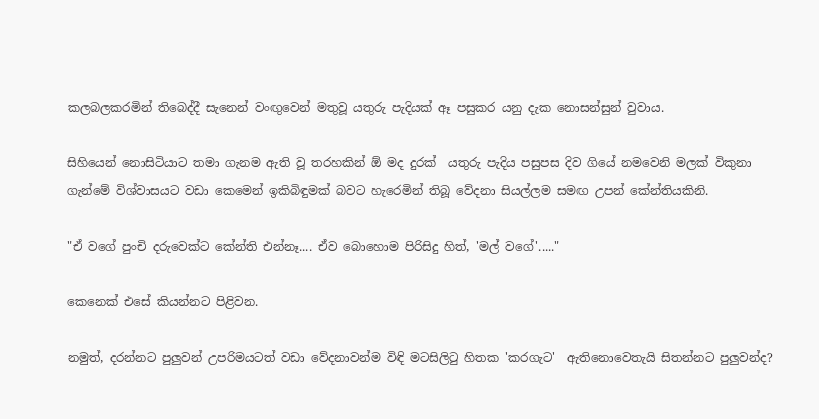කලබලකරමින් තිබෙද්දී සැනෙන් වංඟුවෙන් මතුවූ යතුරු පැදියක් ඈ පසුකර යනු දැක නොසන්සුන් වුවාය.

සිහියෙන් නොසිටියාට තමා ගැනම ඇති වූ තරහකින් ඕ මද දුරක්  යතුරු පැදිය පසුපස දිව ගියේ නමවෙනි මලක් විකුනා ගැන්මේ විශ්වාසයට වඩා කෙමෙන් ඉකිබිඳුමක් බවට හැරෙමින් තිබූ වේදනා සියල්ලම සමඟ උපන් කේන්තියකිනි.

"ඒ වගේ පුංචි දරුවෙක්ට කේන්ති එන්නෑ.... ඒව බොහොම පිරිසිදු හිත්, 'මල් වගේ'....."

කෙනෙක් එසේ කියන්නට පිළිවන.

නමුත්, දරන්නට පුලුවන් උපරිමයටත් වඩා වේදනාවන්ම විඳි මටසිලිටු හිතක 'කරගැට'  ඇතිනොවෙතැයි සිතන්නට පුලුවන්ද?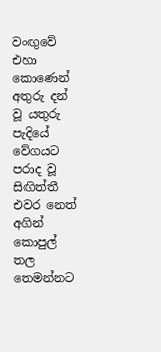වංඟුවේ එහා කොණෙන් අතුරු දන් වූ යතුරු පැදියේ වේගයට  පරාද වූ සිඟිත්තී එවර නෙත් අගින් කොපුල් තල තෙමන්නට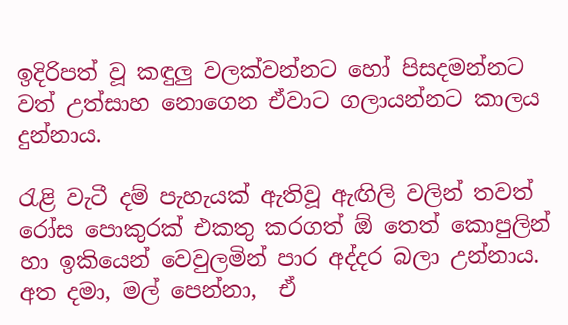ඉදිරිපත් වූ කඳුලු වලක්වන්නට හෝ පිසදමන්නට වත් උත්සාහ නොගෙන ඒවාට ගලායන්නට කාලය දුන්නාය.

රැළි වැටී දම් පැහැයක් ඇතිවූ ඇඟිලි වලින් තවත් රෝස පොකුරක් එකතු කරගත් ඕ තෙත් කොපුලින් හා ඉකියෙන් වෙවුලමින් පාර අද්දර බලා උන්නාය. අත දමා, මල් පෙන්නා,  ඒ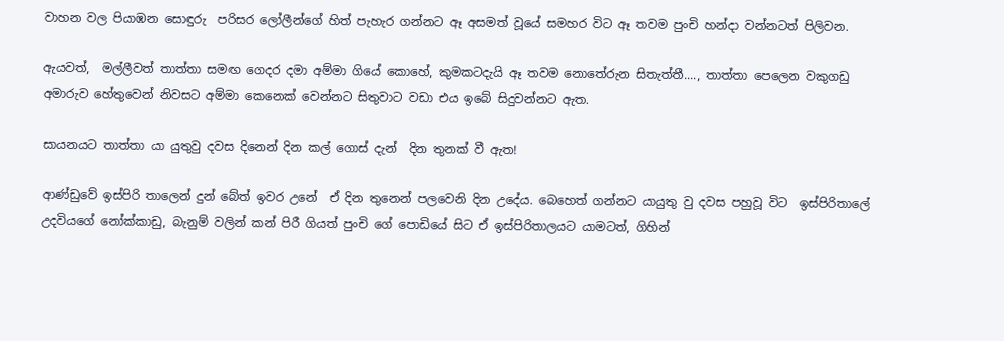වාහන වල පියාඹන සොඳුරු  පරිසර ලෝලීන්ගේ හිත් පැහැර ගන්නට ඈ අසමත් වූයේ සමහර විට ඈ තවම පුංචි හන්දා වන්නටත් පිලිවන.

ඇයවත්,  මල්ලීවත් තාත්තා සමඟ ගෙදර දමා අම්මා ගියේ කොහේ, කුමකටදැයි ඈ තවම නොතේරුන සිතැත්තී...., තාත්තා පෙලෙන වකුගඩු අමාරුව හේතුවෙන් නිවසට අම්මා කෙනෙක් වෙන්නට සිතුවාට වඩා එය ඉබේ සිදුවන්නට ඇත.

සායනයට තාත්තා යා යුතුවු දවස දිනෙන් දින කල් ගොස් දැන්  දින තුනක් වී ඇත!

ආණ්ඩුවේ ඉස්පිරි තාලෙන් දුන් බේත් ඉවර උනේ  ඒ දින තුනෙන් පලවෙනි දින උදේය. බෙහෙත් ගන්නට යායුතු වු දවස පහුවූ විට  ඉස්පිරිතාලේ උදවියගේ නෝක්කාඩු, බැනුම් වලින් කන් පිරී ගියත් පුංචි ගේ පොඩියේ සිට ඒ ඉස්පිරිතාලයට යාමටත්, ගිහින්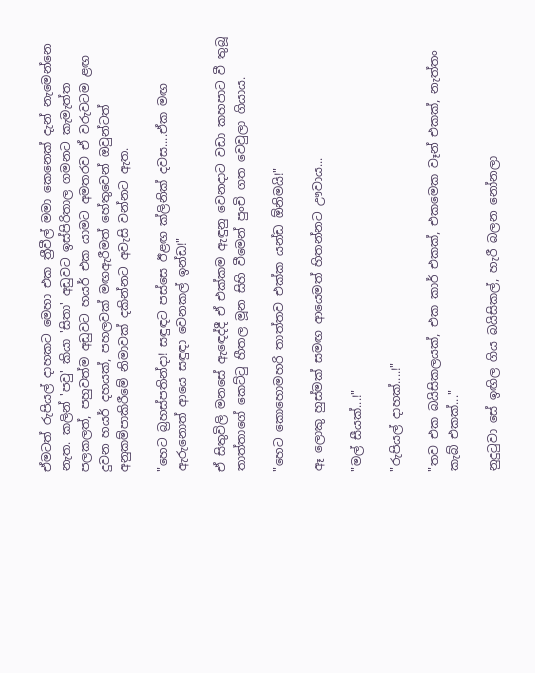ඒමටත් රුපියල් දාහකට මෙහා එක ත්‍රීවීල් මමා කෙනෙක් දැන් නැමෙන්නෙ නැත. කලින් 'පවු' කියා 'සිතා' අඩුවට ඉස්පිරිතාල ගමනට කැමැත්ත පලකලත්, පහුවත්ම අඩුවට හයර් එක යාමට අමතරව ඒ වරුවටම ළඟ දුවන හයර් දහයක්, පහලවක් මඟඇරීමත් හේතුවෙන් ඔවුන්ටත් අනුකම්පාකිරීමේ නිමාවක් දකින්නට අවැසි වන්නට ඇත.

"හෙට බ්‍රහස්පතින්දා! සඳුඳට පස්සෙ ඊළඟ ක්ලිනික් දවස....ඒක මඟ ඇරුනොත් ආයෙ සඳුඳා වෙනකල් ඉන්ඩ!"

ඒ සිතුවිලි මනසේ ඇඳෙද්දී ඒ එක්කම ඇඳුනු වෙනදාට වඩා කහපාට වී තුබූ තාත්තාගේ කෙට්ටු හීතල මූන සිහි වීමෙන් පුංචි ගත වෙවුලා ගියාය.

"හෙට කොහොමහරි තාත්තව එක්ක යන්ඩ ඕනිමයි!"

ඈ ලොකු හුස්මක් සමඟ ආයෙමත් හිතන්නට ඌවාය...

"මල් සීයක්...!"

"රුපියල් දාහක්....!"

"තව එක බයිසිකලයක්, එක කාර් එකක්, එකමෙක වෑන් එකක්, නැත්තං කැබ් එකක්..."

නුදුටුවා සේ ඉඟිල ගිය බයිසිකල්, හැරී බලන නෝනලා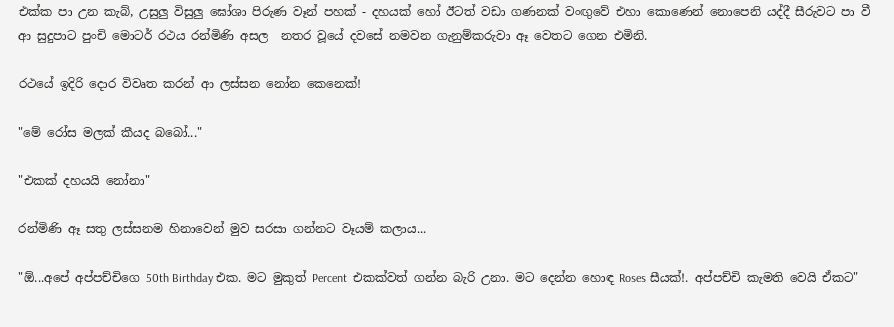එක්ක පා උන කැබ්, උසුලු විසුලු ඝෝශා පිරුණ වෑන් පහක් - දහයක් හෝ ඊටත් වඩා ගණනක් වංඟුවේ එහා කොණෙන් නොපෙනි යද්දී සීරුවට පා වී ආ සුදුපාට පුංචි මොටර් රථය රන්මිණි අසල  නතර වූයේ දවසේ නමවන ගැනුම්කරුවා ඈ වෙතට ගෙන එමිනි.

රථයේ ඉදිරි දොර විවෘත කරන් ආ ලස්සන නෝන කෙනෙක්!

"මේ රෝස මලක් කීයද බබෝ..."

"එකක් දහයයි නෝනා"

රන්මිණි ඈ සතු ලස්සනම හිනාවෙන් මුව සරසා ගන්නට වෑයම් කලාය...

"ඕ...අපේ අප්පච්චිගෙ 50th Birthday එක. මට මුකුත් Percent  එකක්වත් ගන්න බැරි උනා. මට දෙන්න හොඳ Roses සීයක්!. අප්පච්චි කැමති වෙයි ඒකට"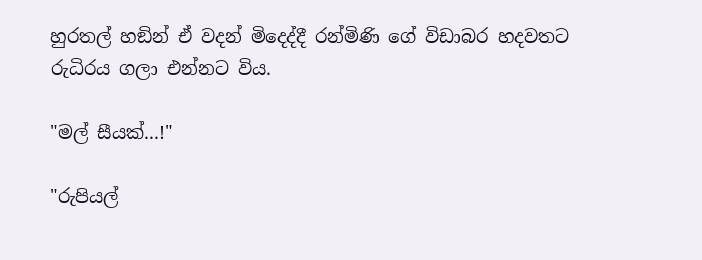හුරතල් හඞින් ඒ වදන් මිදෙද්දී රන්මිණි ගේ විඩාබර හදවතට රුධිරය ගලා එන්නට විය.

"මල් සීයක්...!"

"රුපියල්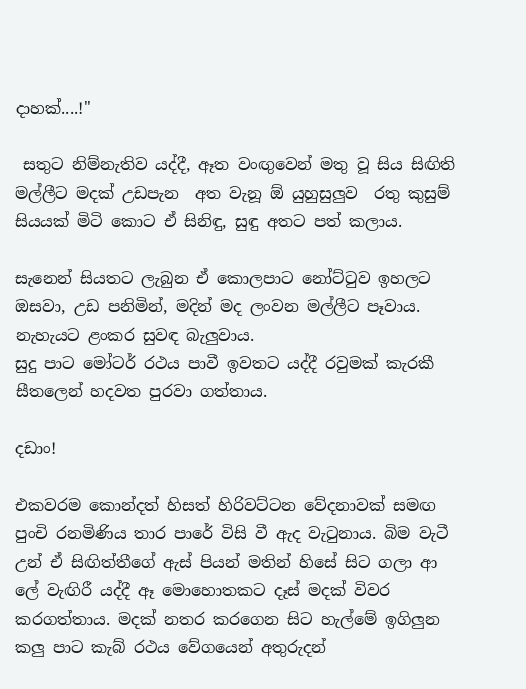දාහක්....!"

 සතුට නිම්නැතිව යද්දී, ඈත වංඟුවෙන් මතු වූ සිය සිඟිති මල්ලීට මදක් උඩපැන  අත වැනූ ඕ යුහුසුලුව  රතු කුසුම් සියයක් මිටි කොට ඒ සිනිඳු, සුඳු අතට පත් කලාය.

සැනෙන් සියතට ලැබුන ඒ කොලපාට නෝට්ටුව ඉහලට ඔසවා, උඩ පනිමින්, මදින් මද ලංවන මල්ලීට පෑවාය.
නැහැයට ළංකර සුවඳ බැලුවාය.
සුදු පාට මෝටර් රථය පාවී ඉවතට යද්දී රවුමක් කැරකී සීතලෙන් හදවත පුරවා ගත්තාය.

දඩාං!

එකවරම කොන්දත් හිසත් හිරිවට්ටන වේදනාවක් සමඟ පුංචි රනමිණිය තාර පාරේ විසි වී ඇද වැටුනාය. බිම වැටී උන් ඒ සිඟිත්තීගේ ඇස් පියන් මතින් හිසේ සිට ගලා ආ ලේ වැඟිරී යද්දී ඈ මොහොතකට දෑස් මදක් විවර කරගත්තාය. මදක් නතර කරගෙන සිට හැල්මේ ඉගිලුන කලු පාට කැබ් රථය වේගයෙන් අතුරුදන්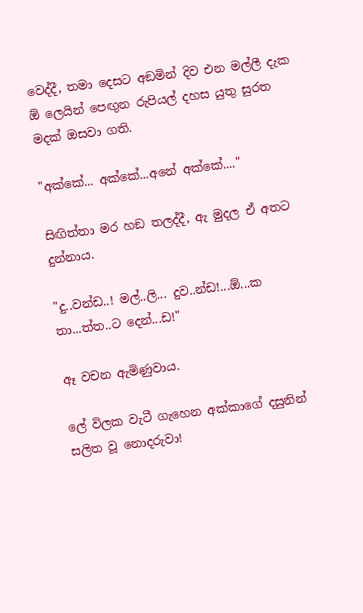වෙද්දී, තමා දෙසට අඞමින් දිව එන මල්ලී දැක ඕ ලෙයින් පෙඟුන රුපියල් දහස යුතු සුරත මදක් ඔසවා ගති.

"අක්කේ... අක්කේ...අනේ අක්කේ...."

සිඟිත්තා මර හඞ තලද්දී, ඇ මුදල ඒ අතට දුන්නාය.

"දු..වන්ඩ..! මල්..ලි... දුව..න්ඩ!...ඕ...ක තා...ත්ත..ට දෙන්...ඩ!"

ඈ වචන ඇමිණුවාය.

ලේ විලක වැටී ගැහෙන අක්කාගේ දසුනින් සලිත වූ නොදරුවා!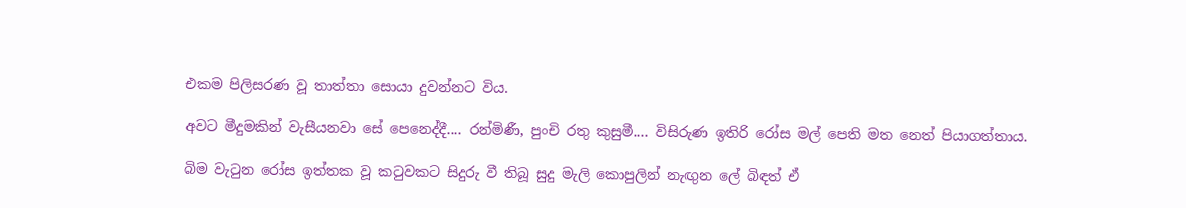එකම පිලිසරණ වූ තාත්තා සොයා දුවන්නට විය.

අවට මීදුමකින් වැසීයනවා සේ පෙනෙද්දී.... රන්මිණී, පුංචි රතු කුසුමී.... විසිරුණ ඉතිරි රෝස මල් පෙති මත නෙත් පියාගත්තාය.

බිම වැටුන රෝස ඉත්තක වූ කටුවකට සිදුරු වී තිබූ සුදු මැලි කොපුලින් නැඟුන ලේ බිඳත් ඒ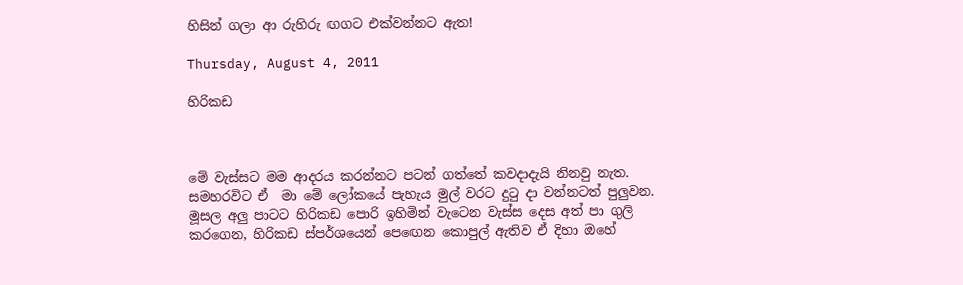හිසින් ගලා ආ රුහිරු ඟගට එක්වන්නට ඇත!

Thursday, August 4, 2011

හිරිකඩ



මේ වැස්සට මම ආදරය කරන්නට පටන් ගත්තේ කවදාදැයි නිනවු නැත. සමහරවිට ඒ  මා මේ ලෝකයේ පැහැය මුල් වරට දුටු දා වන්නටත් පුලුවන. මූසල අලු පාටට හිරිකඩ පොරි ඉහිමින් වැටෙන වැස්ස දෙස අත් පා ගුලි කරගෙන, හිරිකඩ ස්පර්ශයෙන් පෙඟෙන කොපුල් ඇතිව ඒ දිහා ඔහේ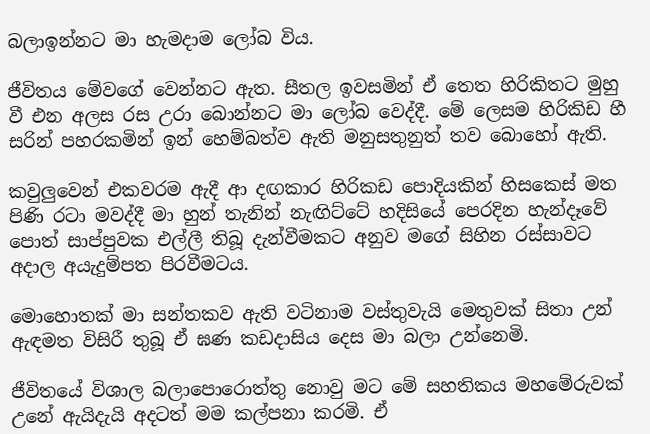බලාඉන්නට මා හැමදාම ලෝබ විය.

ජීවිතය මේවගේ වෙන්නට ඇත. සීතල ඉවසමින් ඒ තෙත හිරිකිතට මුහු වී එන අලස රස උරා බොන්නට මා ලෝබ වෙද්දී. මේ ලෙසම හිරිකිඩ හී සරින් පහරකමින් ඉන් හෙම්බත්ව ඇති මනුසතුනුත් තව බොහෝ ඇති.

කවුලුවෙන් එකවරම ඇදී ආ දඟකාර හිරිකඩ පොදියකින් හිසකෙස් මත පිණි රටා මවද්දී මා හුන් තැනින් නැඟිට්ටේ හදිසියේ පෙරදින හැන්දෑවේ පොත් සාප්පුවක එල්ලී තිබූ දැන්වීමකට අනුව මගේ සිහින රස්සාවට  අදාල අයැදුම්පත පිරවීමටය.

මොහොතක් මා සන්තකව ඇති වටිනාම වස්තුවැයි මෙතුවක් සිතා උන් ඇඳමත විසිරී තුබූ ඒ ඝණ කඩදාසිය දෙස මා බලා උන්නෙමි.

ජීවිතයේ විශාල බලාපොරොත්තු නොවු මට මේ සහතිකය මහමේරුවක් උනේ ඇයිදැයි අදටත් මම කල්පනා කරමි. ඒ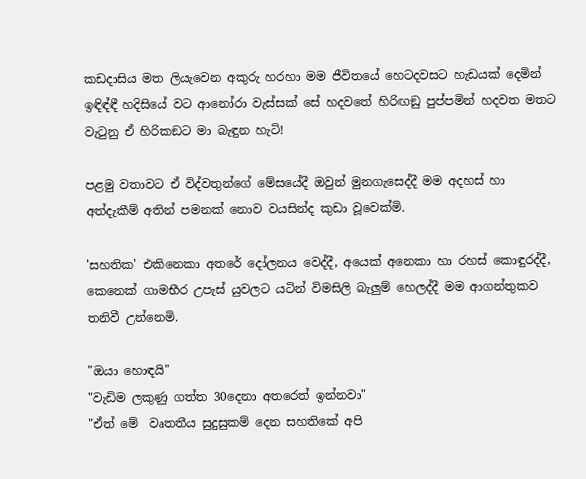කඩදාසිය මත ලියැවෙන අකුරු හරහා මම ජීවිතයේ හෙටදවසට හැඩයක් දෙමින් ඉඳිඳ්ඳී හදිසියේ වට ආනෝරා වැස්සක් සේ හදවතේ හිරිඟඞු පුප්පමින් හදවත මතට වැටුනු ඒ හිරිකඞට මා බැඳුන හැටි!

පළමු වතාවට ඒ විද්වතුන්ගේ මේසයේදී ඔවුන් මුනගැසෙද්දී මම අදහස් හා අත්දැකීම් අතින් පමනක් නොව වයසින්ද කුඩා වූවෙක්මි.

'සහතික' එකිනෙකා අතරේ දෝලනය වෙද්දී, අයෙක් අනෙකා හා රහස් කොඳුරද්දී, කෙනෙක් ගාමභීර උපැස් යුවලට යටින් විමසිලි බැලුම් හෙලද්දී මම ආගන්තුකව තනිවී උන්නෙමි.

"ඔයා හොඳයි"
"වැඩිම ලකුණු ගත්ත 30දෙනා අතරෙත් ඉන්නවා"
"ඒත් මේ  වෘතතීය සුදුසුකම් දෙන සහතිකේ අපි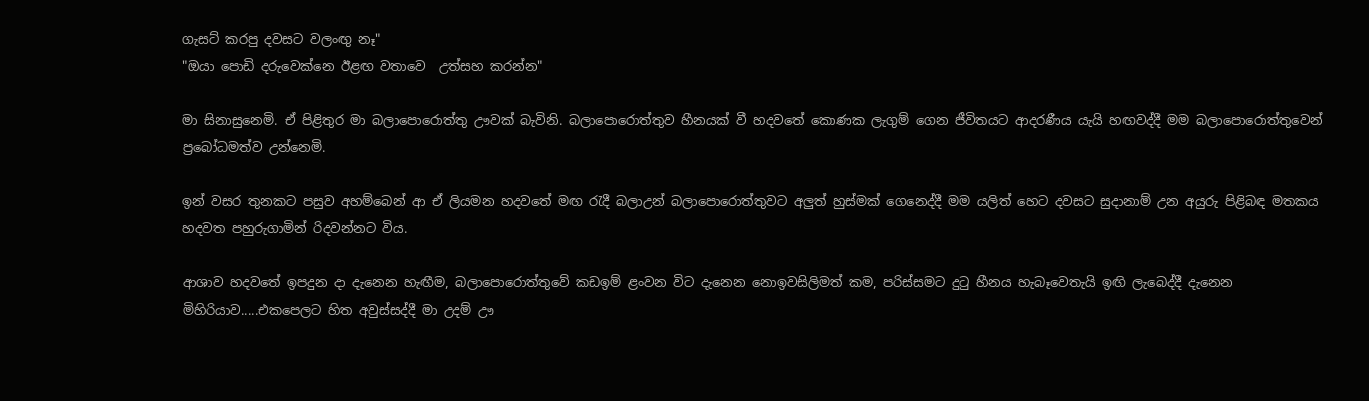ගැසට් කරපු දවසට වලංඟු නෑ"
"ඔයා පොඩි දරුවෙක්නෙ ඊළඟ වතාවෙ  උත්සහ කරන්න"

මා සිනාසුනෙමි. ඒ පිළිතුර මා බලාපොරොත්තු ඌවක් බැවිනි. බලාපොරොත්තුව හීනයක් වී හදවතේ කොණක ලැගුම් ගෙන ජීවිතයට ආදරණීය යැයි හඟවද්දී මම බලාපොරොත්තුවෙන් ප්‍රබෝධමත්ව උන්නෙමි.

ඉන් වසර තුනකට පසුව අහම්බෙන් ආ ඒ ලියමන හදවතේ මඟ රැදී බලාඋන් බලාපොරොත්තුවට අලුත් හුස්මක් ගෙනෙද්දී මම යලිත් හෙට දවසට සුදානාම් උන අයුරු පිළිබඳ මතකය හදවත පහුරුගාමින් රිදවන්නට විය.

ආශාව හදවතේ ඉපදුන දා දැනෙන හැඟීම, බලාපොරොත්තුවේ කඩඉම් ළංවන විට දැනෙන නොඉවසිලිමත් කම, පරිස්සමට දුටු හීනය හැබෑවෙතැයි ඉඟි ලැබෙද්දී දැනෙන මිහිරියාව.....එකපෙලට හිත අවුස්සද්දී මා උදම් ඌ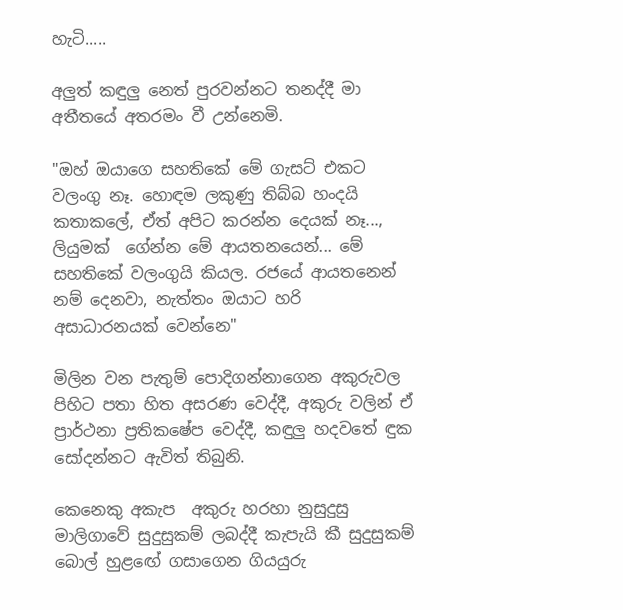හැටි.....

අලුත් කඳුලු නෙත් පුරවන්නට තනද්දී මා අතීතයේ අතරමං වී උන්නෙමි.

"ඔහ් ඔයාගෙ සහතිකේ මේ ගැසට් එකට වලංගු නෑ. හොඳම ලකුණු තිබ්බ හංදයි කතාකලේ, ඒත් අපිට කරන්න දෙයක් නෑ..., ලියුමක්  ගේන්න මේ ආයතනයෙන්... මේ සහතිකේ වලංගුයි කියල. රජයේ ආයතනෙන් නම් දෙනවා, නැත්තං ඔයාට හරි අසාධාරනයක් වෙන්නෙ"

මිලින වන පැතුම් පොදිගන්නාගෙන අකුරුවල පිහිට පතා හිත අසරණ වෙද්දී, අකුරු වලින් ඒ ප්‍රාර්ථනා ප්‍රතිකෂේප වෙද්දී, කඳුලු හදවතේ ඳුක සෝදන්නට ඇවිත් තිබුනි.

කෙනෙකු අකැප  අකුරු හරහා නුසුදුසු මාලිගාවේ සුදුසුකම් ලබද්දී කැපැයි කී සුදුසුකම්  බොල් හුළඟේ ගසාගෙන ගියයුරු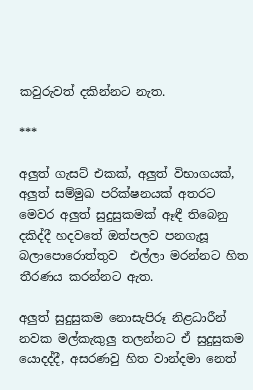කවුරුවත් දකින්නට නැත.

***

අලුත් ගැසට් එකක්, අලුත් විභාගයක්, අලුත් සම්මුඛ පරික්ෂනයක් අතරට මෙවර අලුත් සුදුසුකමක් ඈඳී තිබෙනු දකිද්දී හදවතේ ඔත්පලව පනගැසූ බලාපොරොත්තුව  එල්ලා මරන්නට හිත තීරණය කරන්නට ඇත.

අලුත් සුදුසුකම නොසැපිරූ නිළධාරීන් නවක මල්කැකුලු තලන්නට ඒ සුදුසුකම යොදද්දී, අසරණවු හිත වාන්දමා නෙත්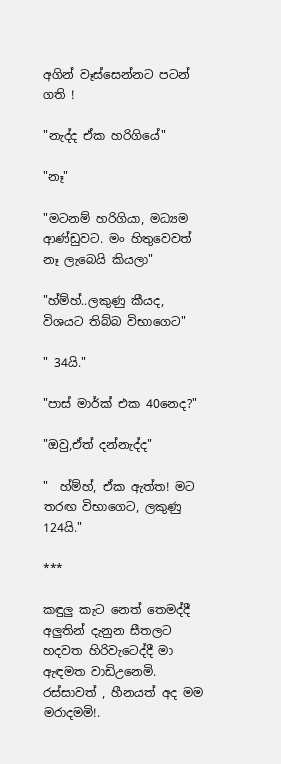අගින් වෑස්සෙන්නට පටන් ගති !

"නැද්ද ඒක හරිගියේ"

"නෑ"

"මටනම් හරිගියා, මධ්‍යම ආණ්ඩුවට. මං හිතුවෙවත් නෑ ලැබෙයි කියලා"

"හ්ම්හ්..ලකුණු කීයද, විශයට තිබ්බ විභාගෙට"

" 34යි."

"පාස් මාර්ක් එක 40නෙද?"

"ඔවු,ඒත් දන්නැද්ද"

"  හ්ම්හ්, ඒක ඇත්ත! මට තරඟ විභාගෙට, ලකුණු 124යි."

***

කඳුලු කැට නෙත් තෙමද්දී අලුතින් දැනුන සීතලට හදවත හිරිවැටෙද්දී මා ඇඳමත වාඩිඋනෙමි. රස්සාවත් , හීනයත් අද මම මරාදමමි!.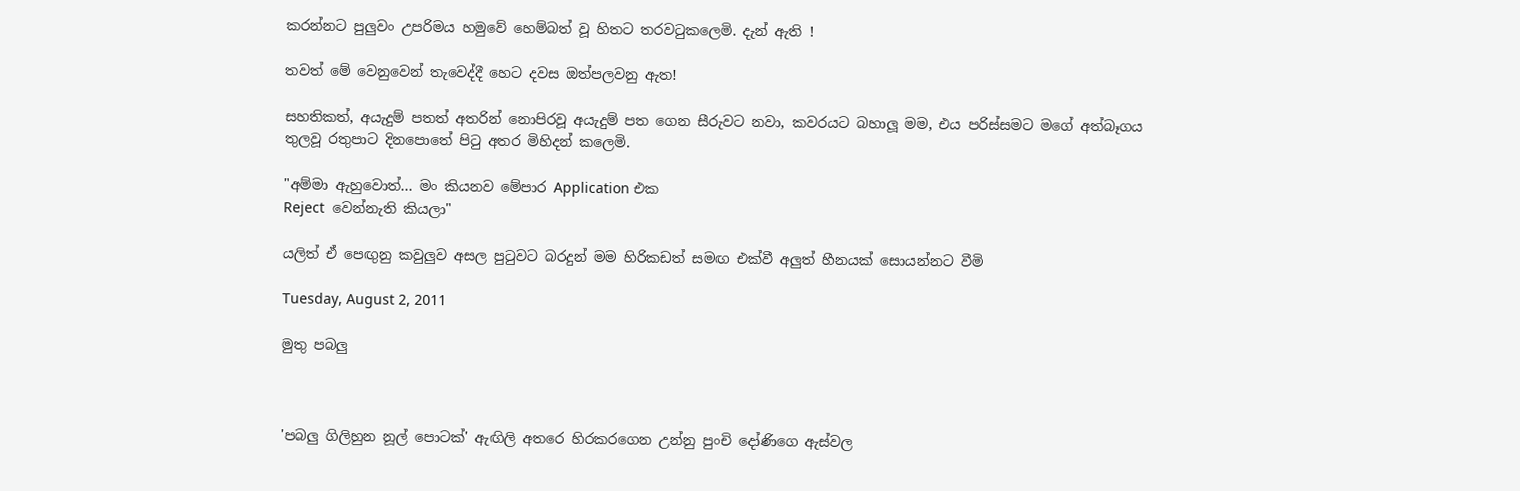කරන්නට පුලුවං උපරිමය හමුවේ හෙම්බත් වූ හිතට තරවටුකලෙමි. දැන් ඇති !

තවත් මේ වෙනුවෙන් තැවෙද්දී හෙට දවස ඔත්පලවනු ඇත!

සහතිකත්, අයැදුම් පතත් අතරින් නොපිරවූ අයැදුම් පත ගෙන සීරුවට නවා, කවරයට බහාලූ මම, එය පරිස්සමට මගේ අත්බෑගය තුලවූ රතුපාට දිනපොතේ පිටු අතර මිහිදන් කලෙමි.

"අම්මා ඇහුවොත්... මං කියනව මේපාර Application එක
Reject  වෙන්නැති කියලා"

යලිත් ඒ පෙඟුනු කවුලුව අසල පුටුවට බරදුන් මම හිරිකඩත් සමඟ එක්වී අලුත් හීනයක් සොයන්නට වීමි

Tuesday, August 2, 2011

මුතු පබලු



'පබලු ගිලිහුන නූල් පොටක්' ඇඟිලි අතරෙ හිරකරගෙන උන්නු පුංචි දෝණිගෙ ඇස්වල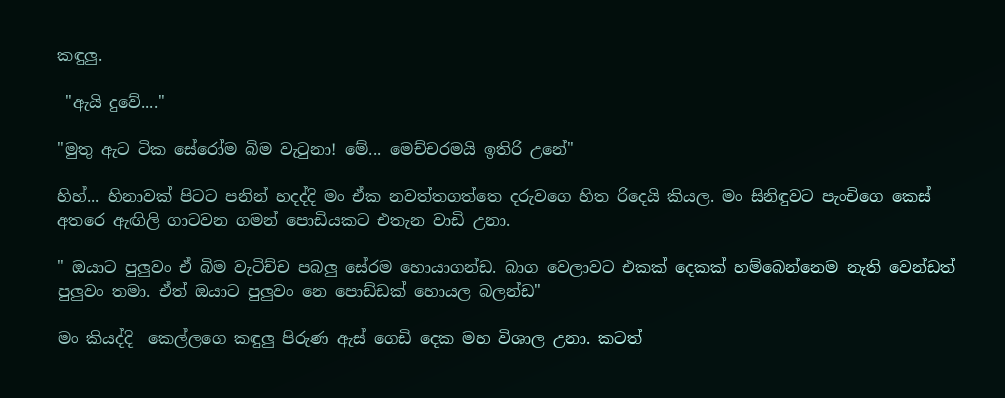කඳුලු.

 "ඇයි දුවේ...."

"මුතු ඇට ටික සේරෝම බිම වැටුනා! මේ... මෙච්චරමයි ඉතිරි උනේ"

හිහ්... හිනාවක් පිටට පනින් හදද්දි මං ඒක නවත්තගත්තෙ දරුවගෙ හිත රිදෙයි කියල. මං සිනිඳුවට පැංචිගෙ කෙස් අතරෙ ඇඟිලි ගාටවන ගමන් පොඩියකට එතැන වාඩි උනා.

" ඔයාට පුලුවං ඒ බිම වැටිච්ච පබලු සේරම හොයාගන්ඩ. බාග වෙලාවට එකක් දෙකක් හම්බෙන්නෙම නැති වෙන්ඩත් පුලුවං තමා. ඒත් ඔයාට පුලුවං නෙ පොඩ්ඩක් හොයල බලන්ඩ"

මං කියද්දි  කෙල්ලගෙ කඳුලු පිරුණ ඇස් ගෙඩි දෙක මහ විශාල උනා. කටත්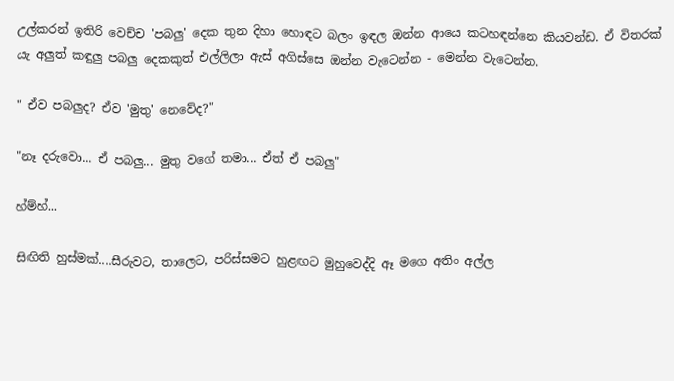උල්කරන් ඉතිරි වෙච්ච 'පබලු' දෙක තුන දිහා හොඳට බලං ඉඳල ඔන්න ආයෙ කටහඳන්නෙ කියවන්ඩ. ඒ විතරක් යැ අලුත් කඳුලු පබලු දෙකකුත් එල්ලිලා ඇස් අගිස්සෙ ඔන්න වැටෙන්න - මෙන්න වැටෙන්න.

" ඒව පබලුද? ඒව 'මුතු' නෙවේද?"

"නෑ දරුවො... ඒ පබලු... මුතු වගේ තමා... ඒත් ඒ පබලු"

හ්ම්හ්...

සිඟිති හුස්මක්....සීරුවට, තාලෙට, පරිස්සමට හුළඟට මුහුවෙද්දි ඈ මගෙ අතිං අල්ල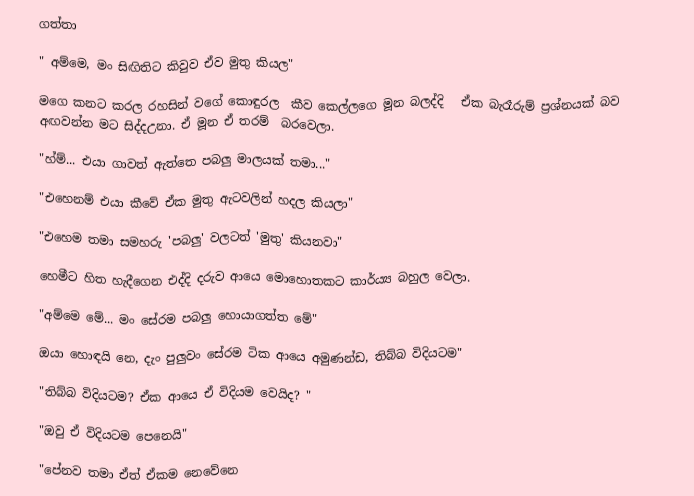ගත්තා

" අම්මෙ, මං සිඟිතිට කිවුව ඒව මුතු කියල"

මගෙ කනට කරල රහසින් වගේ කොඳුරල  කීව කෙල්ලගෙ මූන බලද්දි   ඒක බැරෑරුම් ප්‍රශ්නයක් බව අඟවන්න මට සිද්දඋනා. ඒ මූන ඒ තරම්  බරවෙලා.

"හ්ම්... එයා ගාවත් ඇත්තෙ පබලු මාලයක් තමා..."

"එහෙනම් එයා කීවේ ඒක මුතු ඇටවලින් හදල කියලා"

"එහෙම තමා සමහරු 'පබලු' වලටත් 'මුතු' කියනවා"

හෙමීට හිත හැදීගෙන එද්දි දරුව ආයෙ මොහොතකට කාර්ය්‍ය බහුල වෙලා.

"අම්මෙ මේ... මං සේරම පබලු හොයාගත්ත මේ"

ඔයා හොඳයි නෙ, දැං පුලුවං සේරම ටික ආයෙ අමුණන්ඩ, තිබ්බ විදියටම"

"තිබ්බ විදියටම? ඒක ආයෙ ඒ විදියම වෙයිද? "

"ඔවු ඒ විදියටම පෙනෙයි"

"පේනව තමා ඒත් ඒකම නෙවේනෙ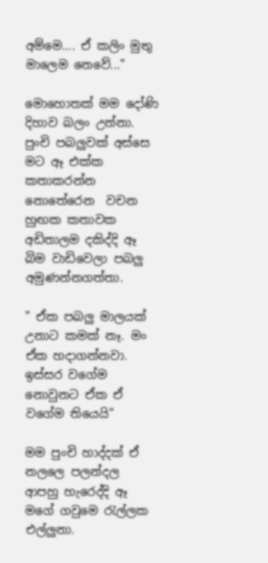අම්මෙ.... ඒ කලිං මුතු මාලෙම නෙවේ..."

මොහොතක් මම දෝණි දිහාව බලං උන්නා.  පුංචි පබලුවක් අස්සෙ මට ඈ එක්ක කතාකරන්න  නොතේරෙන  වචන හුඟක කතාවක අඩිතාලම දකිද්දි ඈ බිම වාඩිවෙලා පබලු අමුණන්නගත්තා.

" ඒක පබලු මාලයක් උනාට කමක් නෑ. මං ඒක හදාගන්නවා. ඉස්සර වගේම නොවුනට ඒක ඒ වගේම තියෙයි"

මම පුංචි හාද්දක් ඒ නලලෙ පලන්දල  ආපහු හැරෙද්දි ඈ මගේ ගවුමෙ රැල්ලක එල්ලුනා.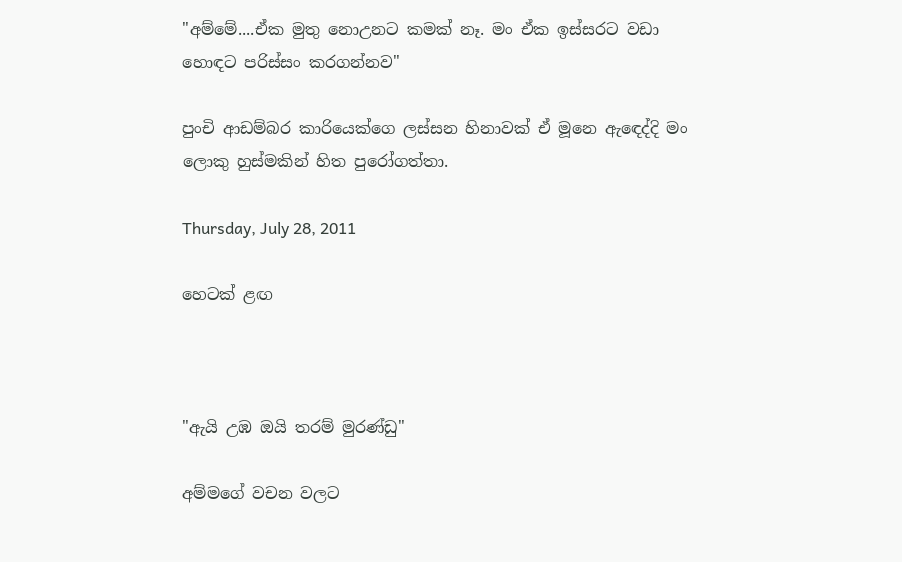"අම්මේ....ඒක මුතු නොඋනට කමක් නෑ. මං ඒක ඉස්සරට වඩා හොඳට පරිස්සං කරගන්නව"

පුංචි ආඩම්බර කාරියෙක්ගෙ ලස්සන හිනාවක් ඒ මූනෙ ඇඳෙද්දි මං ලොකු හුස්මකින් හිත පුරෝගත්තා.

Thursday, July 28, 2011

හෙටක් ළඟ



"ඇයි උඹ ඔයි තරම් මුරණ්ඩු"

අම්මගේ වචන වලට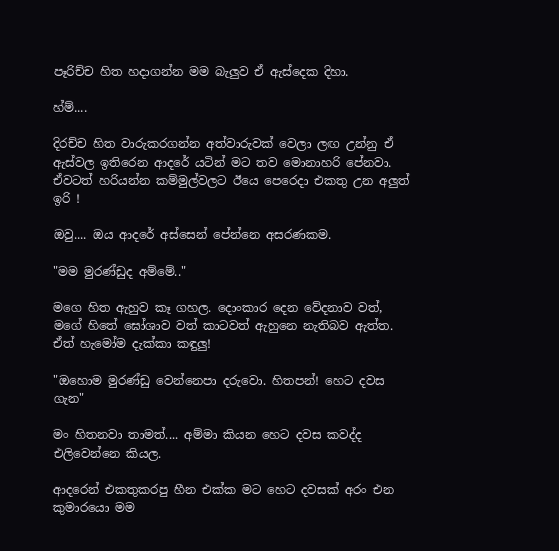පෑරිච්ච හිත හදාගන්න මම බැලුව ඒ ඇස්දෙක දිහා.

හ්ම්....

දිරච්ච හිත වාරුකරගන්න අත්වාරුවක් වෙලා ලඟ උන්නු ඒ ඇස්වල ඉතිරෙන ආදරේ යටින් මට තව මොනාහරි පේනවා. ඒවටත් හරියන්න කම්මුල්වලට ඊයෙ පෙරෙදා එකතු උන අලුත් ඉරි !

ඔවු.... ඔය ආදරේ අස්සෙන් පේන්නෙ අසරණකම.

"මම මුරණ්ඩුද අම්මේ.."

මගෙ හිත ඇහුව කෑ ගහල. දොංකාර දෙන වේදනාව වත්, මගේ හිතේ ඝෝශාව වත් කාටවත් ඇහුනෙ නැතිබව ඇත්ත. ඒත් හැමෝම දැක්කා කඳුලු!

"ඔහොම මුරණ්ඩු වෙන්නෙපා දරුවො. හිතපන්! හෙට දවස ගැන"

මං හිතනවා තාමත්.... අම්මා කියන හෙට දවස කවද්ද එලිවෙන්නෙ කියල.

ආදරෙන් එකතුකරපු හීන එක්ක මට හෙට දවසක් අරං එන කුමාරයො මම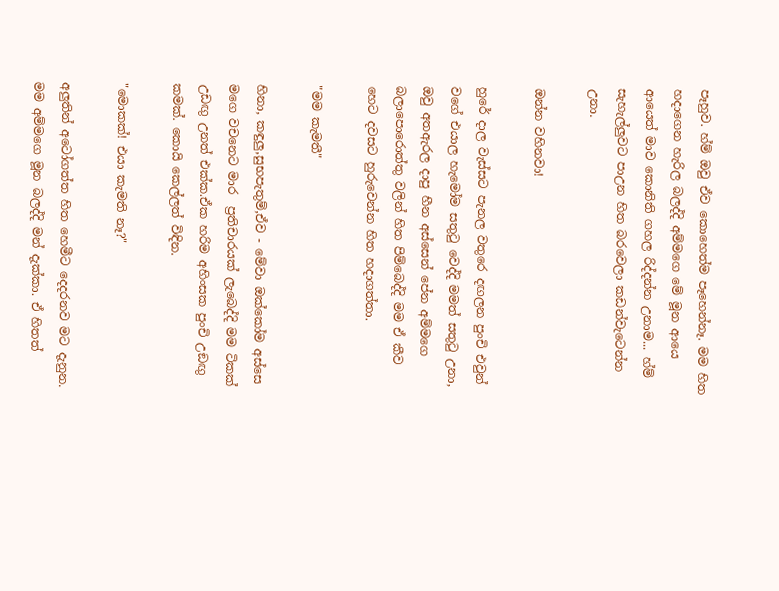පෑහුව. හ්ම් ඔවු ඒව කොහෙත්ම පෑහෙන්නෑ. මම හිත හදාගෙන හැරිල බලද්දි අම්මගෙ මේ මූන ආයෙ ආයෙත් මාව කොනිති ගහල රිද්දන්න උනාම... හ්ම් සැහැල්ලුවට පාඋන හිත බරවෙලා කඩන්වැටෙන්න උනා.

ඔන්න වහිනවා!

හුරේ දාල වැස්සට පැනල වතුරෙ දඟලන පුංචි එවුන් වගේ එයාල හැමෝම සතුටු වෙද්දි මමත් සතුටු උනා, ඔවු අතඇරල දාපු හීන අස්සෙන් පේන අම්මගෙ බලාපොරොත්තු වලින් හිත පිම්බෙද්දි මම ඒ කීව හෙට දවසට හුරුවෙන්න හිත හදාගත්තා.

"මම කැමතී"

හිනා, කඳුලු,සුභපැතුම්,ඒව - මේවා ඔක්කෝම අස්සෙ මගෙ වචනෙට මාර  ප්‍රතිචාරයක් ලැබෙද්දි මම ටිකක් උඩඟු උනත් එක්ක.ඒක හරිම අහිංසක පුංචි උඞඟු කමක්. කොයි කෙල්ලත් විඳින.

"මොකක්! එයා කැමති නෑ?"

අලුතින් අටෝගත්ත හිත හෙමීට දෙදරනව මට දැනුන. මම අම්මගෙ මූන බලද්දි මන් දැක්කා. ඒ හිතත්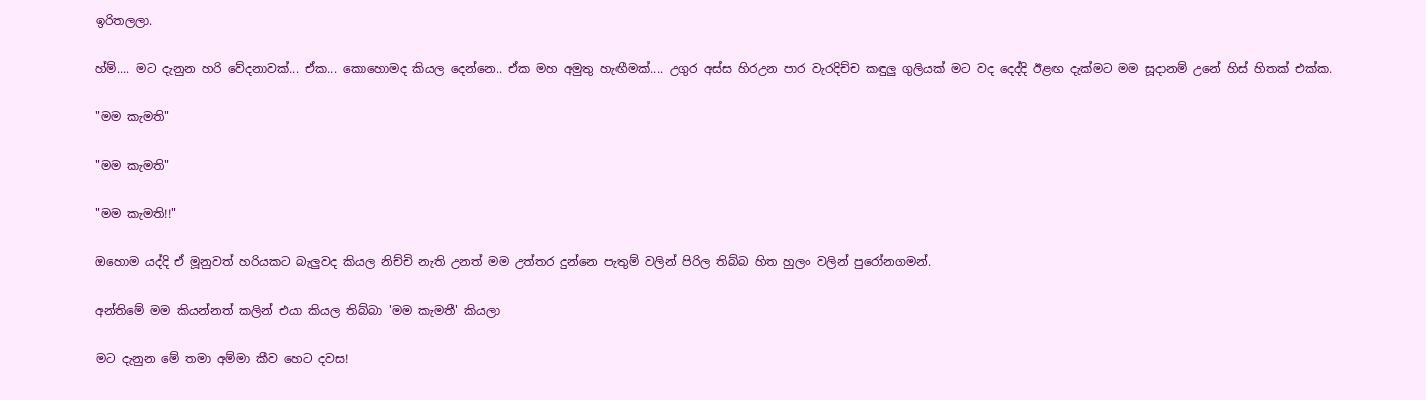ඉරිතලලා.

හ්ම්.... මට දැනුන හරි වේදනාවක්... ඒක... කොහොමද කියල දෙන්නෙ.. ඒක මහ අමුතු හැඟීමක්.... උගුර අස්ස හිරඋන පාර වැරදිච්ච කඳුලු ගුලියක් මට වද දෙද්දි ඊළඟ දැක්මට මම සූදානම් උනේ හිස් හිතක් එක්ක.

"මම කැමති"

"මම කැමති"

"මම කැමති!!"

ඔහොම යද්දි ඒ මූනුවත් හරියකට බැලුවද කියල නිච්චි නැති උනත් මම උත්තර දුන්නෙ පැතුම් වලින් පිරිල තිබ්බ හිත හුලං වලින් පුරෝනගමන්.

අන්තිමේ මම කියන්නත් කලින් එයා කියල තිබ්බා 'මම කැමතී' කියලා

මට දැනුන මේ තමා අම්මා කීව හෙට දවස!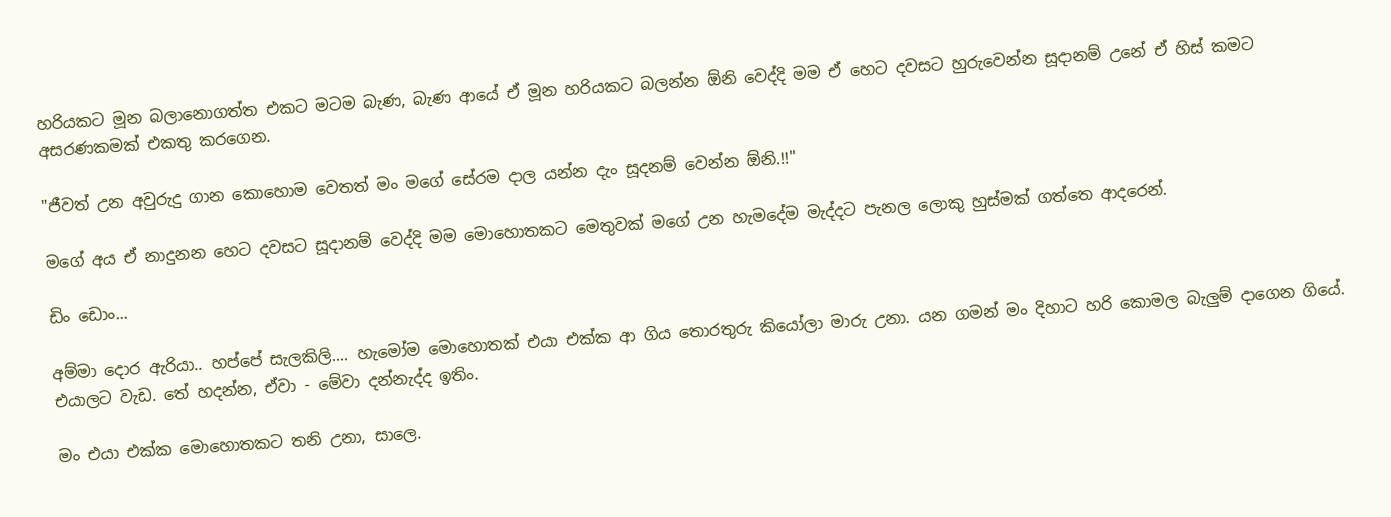හරියකට මූන බලානොගත්ත එකට මටම බැණ, බැණ ආයේ ඒ මූන හරියකට බලන්න ඕනි වෙද්දි මම ඒ හෙට දවසට හුරුවෙන්න සූදානම් උනේ ඒ හිස් කමට අසරණකමක් එකතු කරගෙන.

"ජීවත් උන අවුරුදු ගාන කොහොම වෙතත් මං මගේ සේරම දාල යන්න දැං සූදනම් වෙන්න ඕනි.!!"

මගේ අය ඒ නාදුනන හෙට දවසට සූදානම් වෙද්දි මම මොහොතකට මෙතුවක් මගේ උන හැමදේම මැද්දට පැනල ලොකු හුස්මක් ගත්තෙ ආදරෙන්.

ඩිං ඩොං...

අම්මා දොර ඇරියා.. හප්පේ සැලකිලි.... හැමෝම මොහොතක් එයා එක්ක ආ ගිය තොරතුරු කියෝලා මාරු උනා. යන ගමන් මං දිහාට හරි කොමල බැලුම් දාගෙන ගියේ. එයාලට වැඩ. තේ හදන්න, ඒවා - මේවා දන්නැද්ද ඉතිං.

මං එයා එක්ක මොහොතකට තනි උනා, සාලෙ.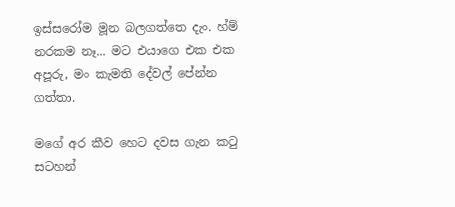ඉස්සරෝම මූන බලගත්තෙ දැං. හ්ම් නරකම නෑ... මට එයාගෙ එක එක අපූරු, මං කැමති දේවල් පේන්න ගත්තා.

මගේ අර කීව හෙට දවස ගැන කටු සටහන්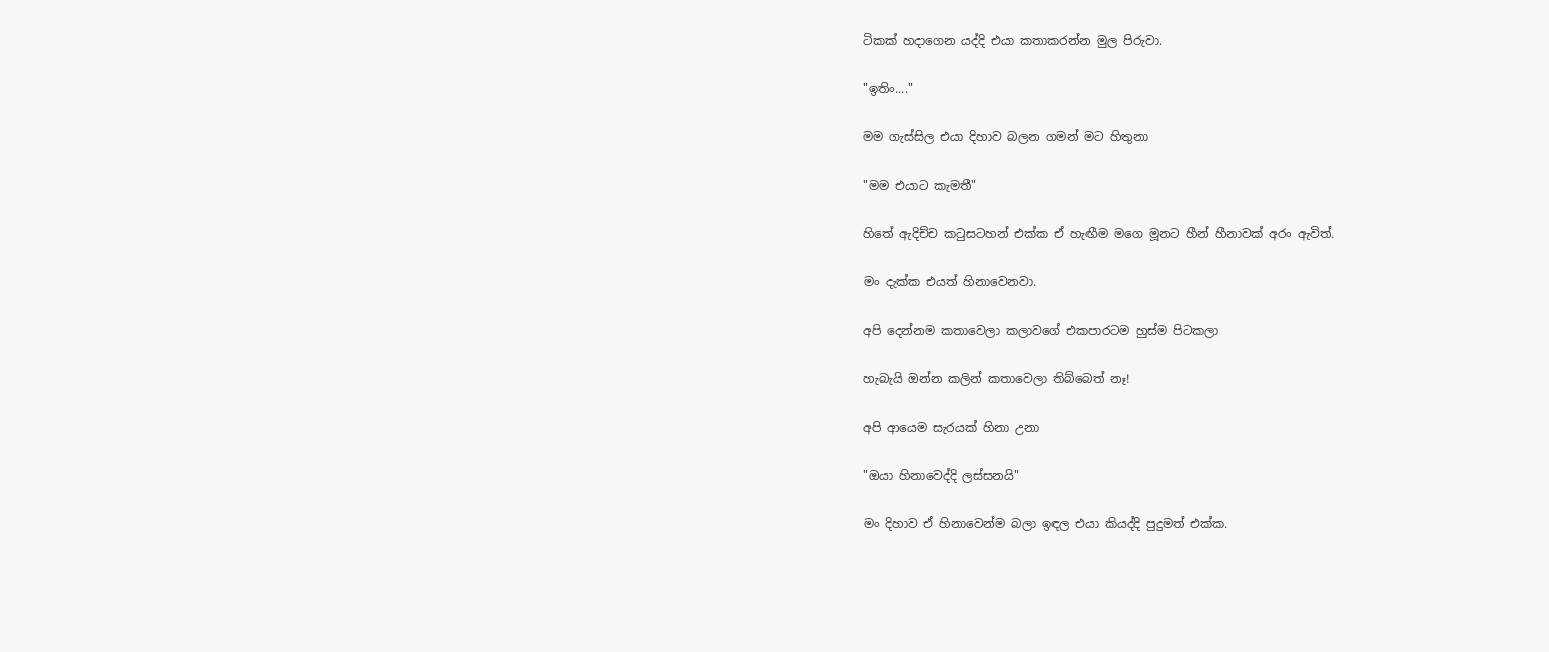ටිකක් හදාගෙන යද්දි එයා කතාකරන්න මුල පිරුවා.

"ඉතිං...."

මම ගැස්සිල එයා දිහාව බලන ගමන් මට හිතුනා

"මම එයාට කැමතී"

හිතේ ඇදිච්ච කටුසටහන් එක්ක ඒ හැඟීම මගෙ මූනට හීන් හීනාවක් අරං ඇවිත්.

මං දැක්ක එයත් හිනාවෙනවා.

අපි දෙන්නම කතාවෙලා කලාවගේ එකපාරටම හුස්ම පිටකලා

හැබැයි ඔන්න කලින් කතාවෙලා තිබ්බෙත් නෑ!

අපි ආයෙම සැරයක් හිනා උනා

"ඔයා හිනාවෙද්දි ලස්සනයි"

මං දිහාව ඒ හිනාවෙන්ම බලා ඉඳල එයා කියද්දි පුදුමත් එක්ක.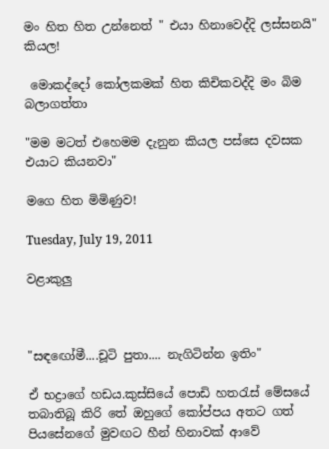මං හිත හිත උන්නෙත් " එයා හිනාවෙද්දි ලස්සනයි" කියල!

 මොකද්දෝ කෝලකමක් හිත කිචිකවද්දි මං බිම බලාගත්තා

"මම මටත් එහෙමම දැනුන කියල පස්සෙ දවසක එයාට කියනවා"

මගෙ හිත මිමිණුව!

Tuesday, July 19, 2011

වළාකුලු



"සඳඟෝමී....චූටි පුතා.... නැගිටින්න ඉතිං"

ඒ භද්‍රාගේ හඩය.කුස්සියේ පොඩි හතරැස් මේසයේ තබාතිබූ කිරි තේ ඔහුගේ කෝප්පය අතට ගත් පියසේනගේ මුවඟට හීන් හිනාවක් ආවේ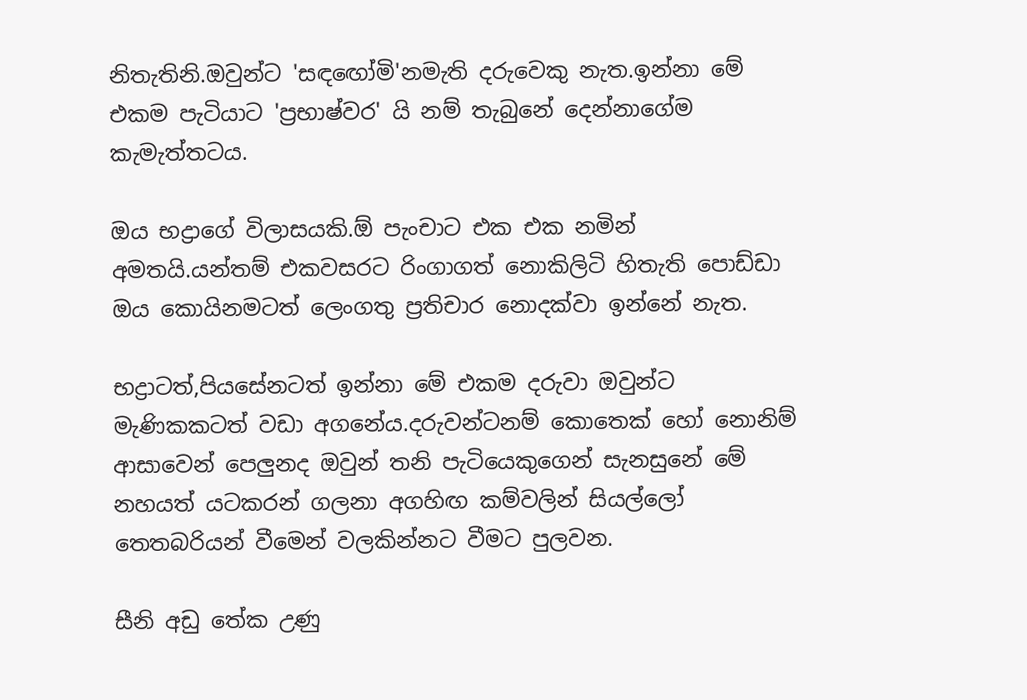නිතැතිනි.ඔවුන්ට 'සඳඟෝමි'නමැති දරුවෙකු නැත.ඉන්නා මේ එකම පැටියාට 'ප්‍රභාෂ්වර' යි නම් තැබුනේ දෙන්නාගේම කැමැත්තටය.

ඔය භද්‍රාගේ විලාසයකි.ඕ පැංචාට එක එක නමින් අමතයි.යන්තම් එකවසරට රිංගාගත් නොකිලිටි හිතැති පොඩ්ඩා ඔය කොයිනමටත් ලෙංගතු ප්‍රතිචාර නොදක්වා ඉන්නේ නැත.

භද්‍රාටත්,පියසේනටත් ඉන්නා මේ එකම දරුවා ඔවුන්ට මැණිකකටත් වඩා අගනේය.දරුවන්ටනම් කොතෙක් හෝ නොනිම් ආසාවෙන් පෙලුනද ඔවුන් තනි පැටියෙකුගෙන් සැනසුනේ මේ නහයත් යටකරන් ගලනා අගහිඟ කම්වලින් සියල්ලෝ තෙතබරියන් වීමෙන් වලකින්නට වීමට පුලවන.

සීනි අඩු තේක උණු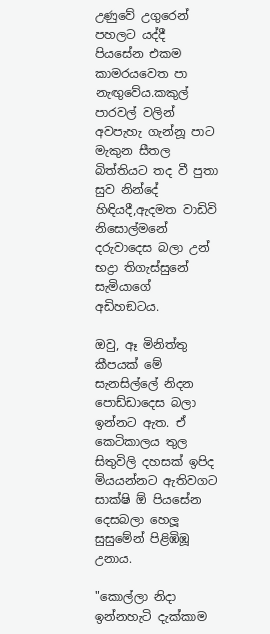උණුවේ උගුරෙන් පහලට යද්දී පියසේන එකම කාමරයවෙත පා නැඟුවේය.කකුල් පාරවල් වලින් අවපැහැ ගැන්නූ පාට මැකුන සීතල බිත්තියට තද වී පුතා සුව නින්දේ හිඳියදී,ඇදමත වාඩිවි නිසොල්මනේ දරුවාදෙස බලා උන් භද්‍රා තිගැස්සුනේ සැමියාගේ අඩිහඞටය.

ඔවු, ඈ මිනිත්තු කීපයක් මේ සැනසිල්ලේ නිදන පොඩ්ඩාදෙස බලා ඉන්නට ඇත. ඒ කෙටිකාලය තුල සිතුවිලි දහසක් ඉපිද මියයන්නට ඇතිවගට සාක්ෂි ඕ පියසේන දෙසබලා හෙලූ සුසුමේන් පිළිඹිඹූ උනාය.

"කොල්ලා නිදා ඉන්නහැටි දැක්කාම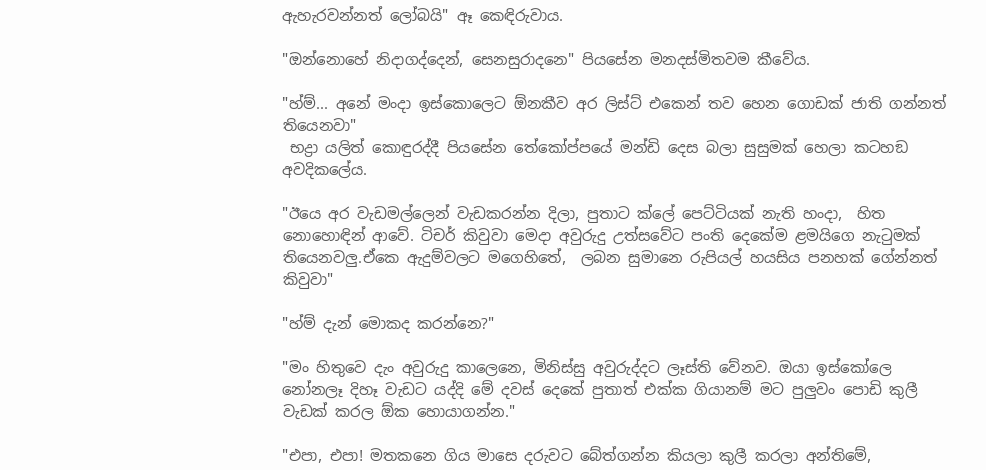ඇහැරවන්නත් ලෝබයි" ඈ කෙඳිරුවාය.

"ඔන්නොහේ නිදාගද්දෙන්, සෙනසුරාදනෙ" පියසේන මනදස්මිතවම කීවේය.

"හ්ම්... අනේ මංදා ඉස්කොලෙට ඕනකීව අර ලිස්ට් එකෙන් තව හෙන ගොඩක් ජාති ගන්නත් තියෙනවා"
 භද්‍රා යලිත් කොඳුරද්දී පියසේන තේකෝප්පයේ මන්ඩි දෙස බලා සුසුමක් හෙලා කටහඞ අවදිකලේය.

"ඊයෙ අර වැඩමල්ලෙන් වැඩකරන්න දිලා, පුතාට ක්ලේ පෙට්ටියක් නැති හංදා,  හිත නොහොඳින් ආවේ. ටිචර් කිවුවා මෙදා අවුරුදු උත්සවේට පංති දෙකේම ළමයිගෙ නැටුමක් තියෙනවලු.ඒකෙ ඇදුම්වලට මගෙහිතේ,  ලබන සුමානෙ රුපියල් හයසිය පනහක් ගේන්නත් කිවුවා"

"හ්ම් දැන් මොකද කරන්නෙ?"

"මං හිතුවෙ දැං අවුරුදු කාලෙනෙ, මිනිස්සු අවුරුද්දට ලෑස්ති වේනව. ඔයා ඉස්කෝලෙ නෝනලෑ දිහෑ වැඩට යද්දි මේ දවස් දෙකේ පුතාත් එක්ක ගියානම් මට පුලුවං පොඩි කුලී වැඩක් කරල ඕක හොයාගන්න."

"එපා, එපා! මතකනෙ ගිය මාසෙ දරුවට බේත්ගන්න කියලා කුලී කරලා අන්තිමේ,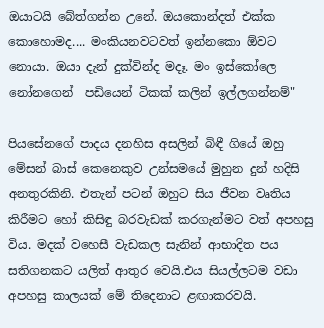ඔයාටයි බේත්ගන්න උනේ. ඔයකොන්දත් එක්ක කොහොමද.... මංකියනවටවත් ඉන්නකො ඕවට නොයා. ඔයා දැන් දුක්වින්ද මදෑ. මං ඉස්කෝලෙ නෝනගෙන්  පඩියෙන් ටිකක් කලින් ඉල්ලගන්නම්"

පියසේනගේ පාදය දනහිස අසලින් බිඳී ගියේ ඔහු මේසන් බාස් කෙනෙකුව උන්සමයේ මුහුන දුන් හදිසි අනතුරකිනි. එතැන් පටන් ඔහුට සිය ජීවන වෘතිය කිරීමට හෝ කිසිඳු බරවැඩක් කරගැන්මට වත් අපහසු විය. මදක් වහෙසී වැඩකල සැනින් ආභාදිත පය සතිගනකට යලිත් ආතුර වෙයි.එය සියල්ලටම වඩා අපහසු කාලයක් මේ තිදෙනාට ළඟාකරවයි.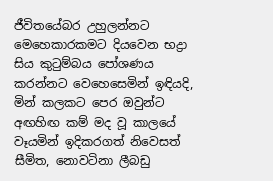ජීවිතයේබර උහුලන්නට මෙහෙකාරකමට දියවෙන භද්‍රා සිය කුටුම්බය පෝශණය කරන්නට වෙහෙසෙමින් ඉඳියදි, මින් කලකට පෙර ඔවුන්ට අඟහිඟ කම් මද වූ කාලයේ වෑයමින් ඉදිකරගත් නිවෙසත් සීමිත, නොවටිනා ලීබඩු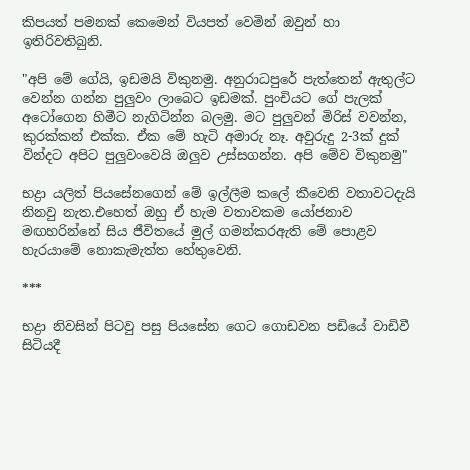කිපයත් පමනක් කෙමෙන් වියපත් වෙමින් ඔවුන් හා ඉතිරිවතිබුනි.

"අපි මේ ගේයි, ඉඩමයි විකුනමු. අනුරාධපුරේ පැත්තෙන් ඇතුල්ට වෙන්න ගන්න පුලුවං ලාබෙට ඉඩමක්. පුංචියට ගේ පැලක් අටෝගෙන හිමීට නැගිටින්න බලමු. මට පුලුවන් මිරිස් වවන්න, කුරක්කන් එක්ක. ඒක මේ හැටි අමාරු නෑ. අවුරුදු 2-3ක් දුක් වින්දට අපිට පුලුවංවෙයි ඔලුව උස්සගන්න. අපි මේව විකුනමු"

භද්‍රා යලිත් පියසේනගෙන් මේ ඉල්ලීම කලේ කීවෙනි වතාවටදැයි නිනවු නැත.එහෙත් ඔහු ඒ හැම වතාවකම යෝජනාව මඟහරින්නේ සිය ජීවිතයේ මුල් ගමන්කරඇති මේ පොළව හැරයාමේ නොකැමැත්ත හේතුවෙනි.

***

භද්‍රා නිවසින් පිටවු පසු පියසේන ගෙට ගොඩවන පඩියේ වාඩිවී සිටියදී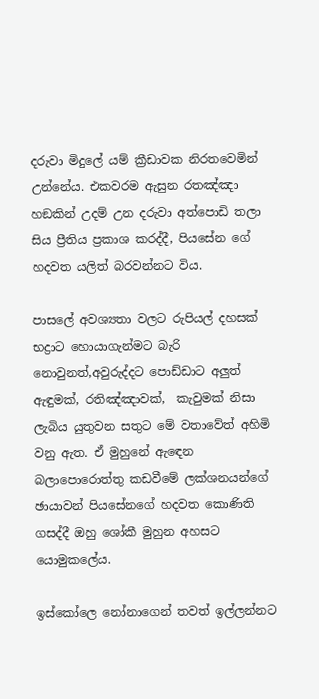දරුවා මිදුලේ යම් ක්‍රීඩාවක නිරතවෙමින් උන්නේය. එකවරම ඇසුන රතඤ්ඤා හඞකින් උදම් උන දරුවා අත්පොඩි තලා සිය ප්‍රීතිය ප්‍රකාශ කරද්දී, පියසේන ගේ හදවත යලිත් බරවන්නට විය.

පාසලේ අවශ්‍යතා වලට රුපියල් දහසක් භද්‍රාට හොයාගැන්මට බැරි නොවුනත්,අවුරුද්දට පොඩ්ඩාට අලුත් ඇඳුමක්, රතිඤ්ඤාවක්,  කැවුමක් නිසා ලැබිය යුතුවන සතුට මේ වතාවේත් අහිමි වනු ඇත. ඒ මුහුනේ ඇඳෙන බලාපොරොත්තු කඩවීමේ ලක්ශනයන්ගේ ඡායාවන් පියසේනගේ හදවත කොණිති ගසද්දී ඔහු ශෝකී මුහුන අහසට යොමුකලේය.

ඉස්කෝලෙ නෝනාගෙන් තවත් ඉල්ලන්නට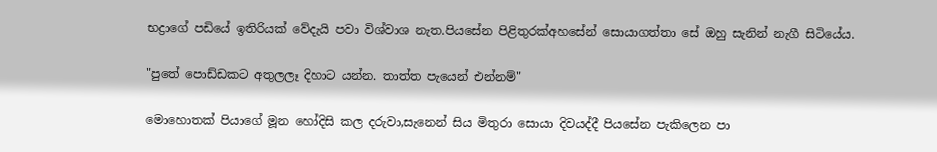භද්‍රාගේ පඩියේ ඉතිරියක් වේදැයි පවා විශ්වාශ නැත.පියසේන පිළිතුරක්අහසේන් සොයාගත්තා සේ ඔහු සැනින් නැගී සිටියේය.

"පුතේ පොඩ්ඩකට අතුලලෑ දිහාට යන්න. තාත්ත පැයෙන් එන්නම්"

මොහොතක් පියාගේ මූන හෝදිසි කල දරුවා,සැනෙන් සිය මිතුරා සොයා දිවයද්දී පියසේන පැකිලෙන පා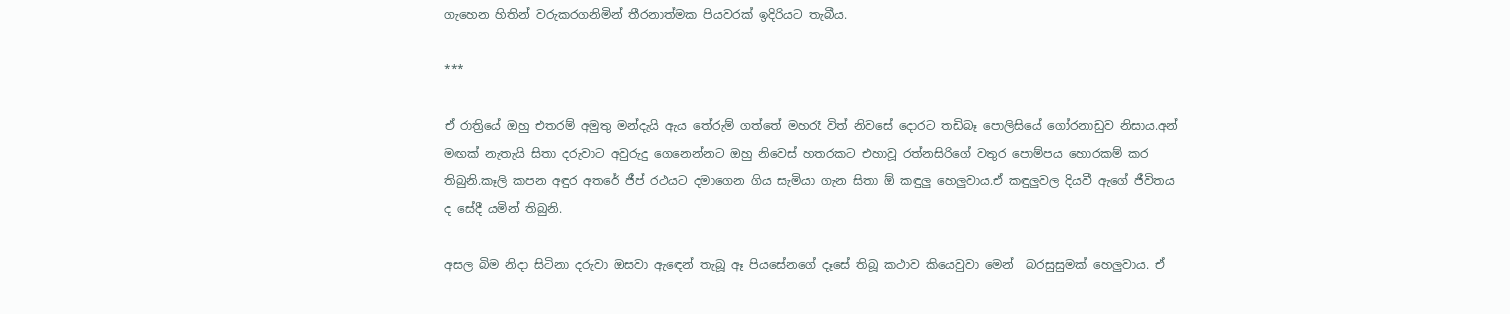ගැහෙන හිතින් වරුකරගනිමින් තීරනාත්මක පියවරක් ඉදිරියට තැබීය.

***

ඒ රාත්‍රියේ ඔහු එතරම් අමුතු මන්දැයි ඇය තේරුම් ගත්තේ මහරෑ විත් නිවසේ දොරට තඩිබෑ පොලිසියේ ගෝරනාඩුව නිසාය.අන් මඟක් නැතැයි සිතා දරුවාට අවුරුදු ගෙනෙන්නට ඔහු නිවෙස් හතරකට එහාවූ රත්නසිරිගේ වතුර පොම්පය හොරකම් කර තිබුනි.කෑලි කපන අඳුර අතරේ ජීප් රථයට දමාගෙන ගිය සැමියා ගැන සිතා ඕ කඳුලු හෙලුවාය.ඒ කඳුලුවල දියවී ඇගේ ජීවිතය ද සේදී යමින් තිබුනි.

අසල බිම නිදා සිටිනා දරුවා ඔසවා ඇඳෙන් තැබූ ඈ පියසේනගේ දෑසේ තිබූ කථාව කියෙවුවා මෙන්  බරසුසුමක් හෙලුවාය. ඒ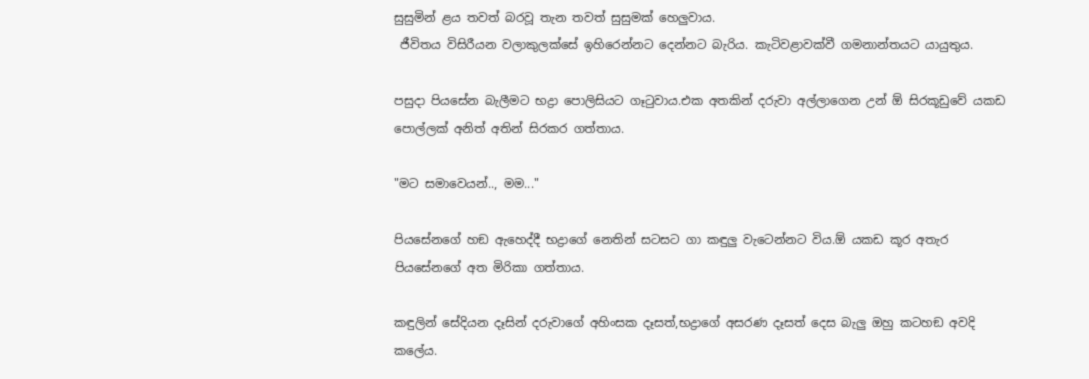සුසුමින් ළය තවත් බරවූ තැන තවත් සුසුමක් හෙලුවාය.
 ජීවිතය විසිරීයන වලාකුලක්සේ ඉහිරෙන්නට දෙන්නට බැරිය. කැටිවළාවක්වී ගමනාන්තයට යායුතුය.

පසුදා පියසේන බැලීමට භද්‍රා පොලිසියට ගෑටුවාය.එක අතකින් දරුවා අල්ලාගෙන උන් ඕ සිරකූඩුවේ යකඩ පොල්ලක් අනිත් අතින් සිරකර ගත්තාය.

"මට සමාවෙයන්.., මම..."

පියසේනගේ හඞ ඇහෙද්දී භද්‍රාගේ නෙතින් සටසට ගා කඳුලු වැටෙන්නට විය.ඕ යකඩ කූර අතැර පියසේනගේ අත මිරිකා ගත්තාය.

කඳුලින් සේදියන දෑසින් දරුවාගේ අහිංසක දෑසත්,භද්‍රාගේ අසරණ දෑසත් දෙස බැලු ඔහු කටහඞ අවදි කලේය.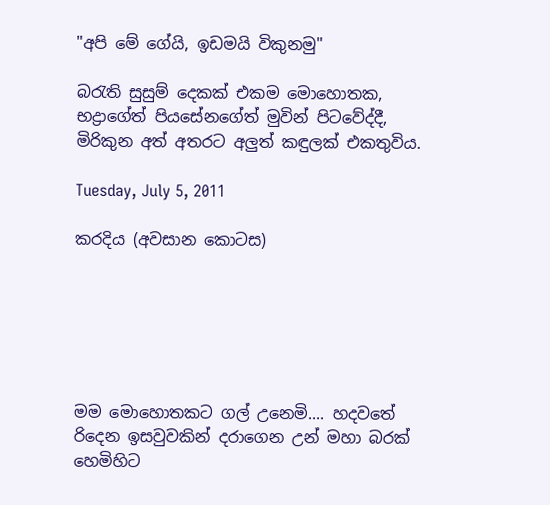"අපි මේ ගේයි, ඉඩමයි විකුනමු"

බරැති සුසුම් දෙකක් එකම මොහොතක, භද්‍රාගේත් පියසේනගේත් මුවින් පිටවේද්දී, මිරිකුන අත් අතරට අලුත් කඳුලක් එකතුවිය.

Tuesday, July 5, 2011

කරදිය (අවසාන කොටස)






මම මොහොතකට ගල් උනෙමි.... හදවතේ රිදෙන ඉසවුවකින් දරාගෙන උන් මහා බරක් හෙමිහිට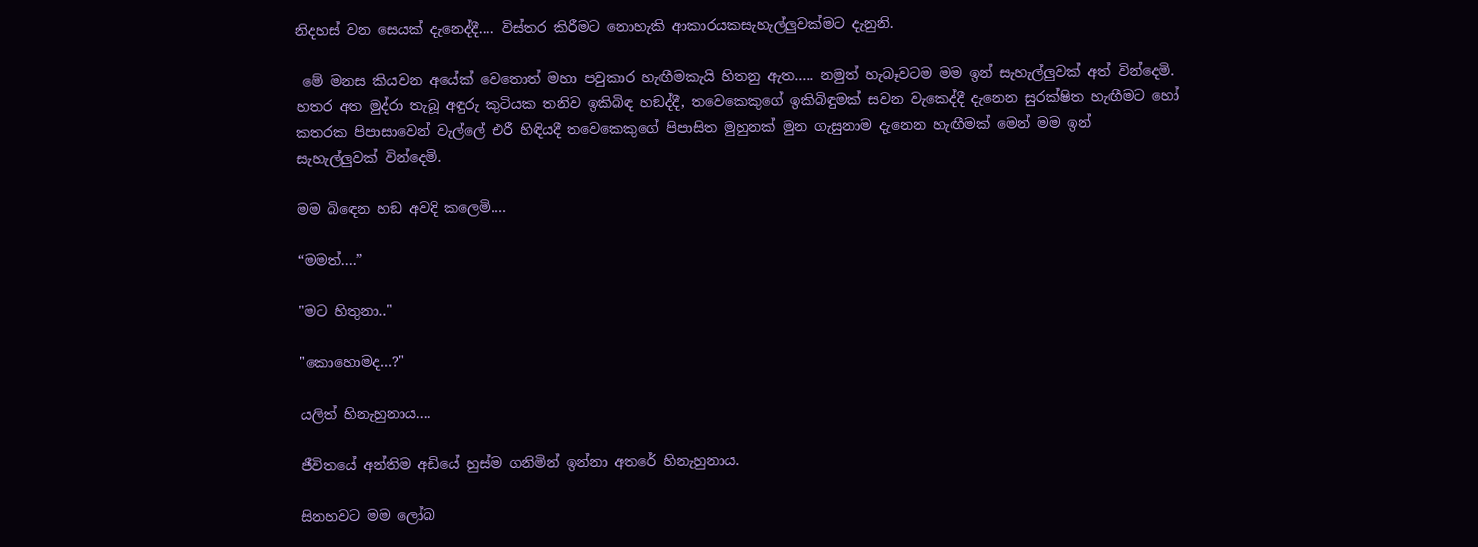නිදහස් වන සෙයක් දැනෙද්දී.... විස්තර කිරීමට නොහැකි ආකාරයකසැහැල්ලුවක්මට දැනුනි.

 මේ මනස කියවන අයේක් වෙතොත් මහා පවුකාර හැඟීමකැයි හිතනු ඇත..... නමුත් හැබෑවටම මම ඉන් සැහැල්ලුවක් අත් වින්දෙමි. හතර අත මුද්රා තැබූ අඳුරු කුටියක තනිව ඉකිබිඳ හඞද්දී, තවෙකෙකුගේ ඉකිබිඳුමක් සවන වැකෙද්දී දැනෙන සුරක්ෂිත හැඟීමට හෝ කතරක පිපාසාවෙන් වැල්ලේ එරී හිඳියදී තවෙකෙකුගේ පිපාසිත මුහුනක් මුන ගැසුනාම දැනෙන හැඟීමක් මෙන් මම ඉන් සැහැල්ලුවක් වින්දෙමි.

මම බිඳෙන හඞ අවදි කලෙමි....

“මමත්....”

"මට හිතුනා.."

"කොහොමද...?"

යලිත් හිනැහුනාය....

ජීවිතයේ අන්තිම අඩියේ හුස්ම ගනිමින් ඉන්නා අතරේ හිනැහුනාය.

සිනහවට මම ලෝබ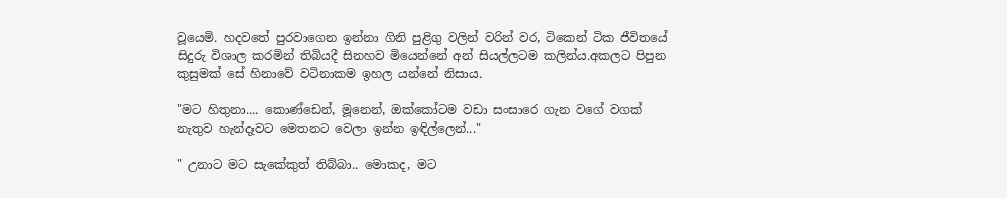වූයෙමි. හදවතේ පුරවාගෙන ඉන්නා ගිනි පුළිගු වලින් වරින් වර, ටිකෙන් ටික ජීවිතයේ සිදුරු විශාල කරමින් තිබියදී සිනහව මියෙන්නේ අන් සියල්ලටම කලින්ය.අකලට පිපුන කුසුමක් සේ හිනාවේ වටිනාකම ඉහල යන්නේ නිසාය.

"මට හිතුනා.... කොණ්ඩෙන්, මූනෙන්, ඔක්කෝටම වඩා සංසාරෙ ගැන වගේ වගක් නැතුව හැන්දෑවට මෙතනට වෙලා ඉන්න ඉඳිල්ලෙන්..."

" උනාට මට සැකේකුත් තිබ්බා.. මොකද, මට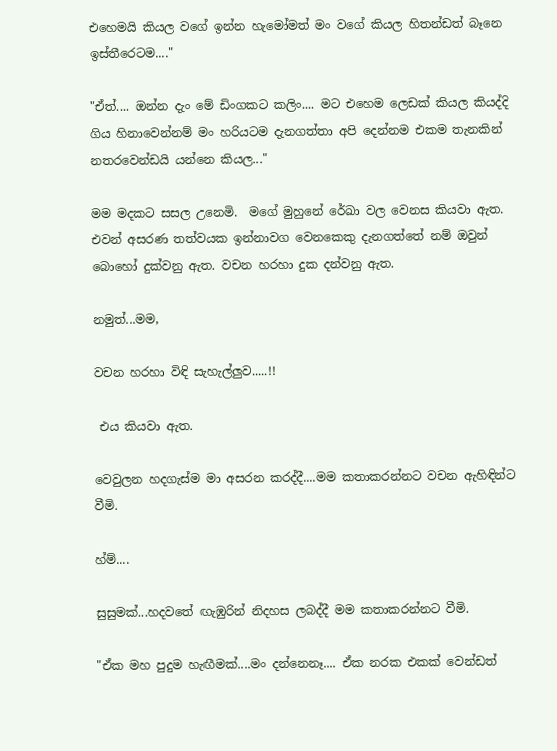එහෙමයි කියල වගේ ඉන්න හැමෝමත් මං වගේ කියල හිතන්ඩත් බෑනෙ ඉස්තීරෙටම...."

"ඒත්.... ඔන්න දැං මේ ඩිංගකට කලිං.... මට එහෙම ලෙඩක් කියල කියද්දි ගිය හිනාවෙන්නම් මං හරියටම දැනගත්තා අපි දෙන්නම එකම තැනකින් නතරවෙන්ඩයි යන්නෙ කියල..."

මම මදකට සසල උනෙමි.  මගේ මුහුනේ රේඛා වල වෙනස කියවා ඇත. එවන් අසරණ තත්වයක ඉන්නාවග වෙනකෙකු දැනගත්තේ නම් ඔවුන් බොහෝ දුක්වනු ඇත. වචන හරහා දුක දන්වනු ඇත.

නමුත්...මම,

වචන හරහා විඳි සැහැල්ලුව.....!!

 එය කියවා ඇත.

වෙවුලන හදගැස්ම මා අසරන කරද්දී....මම කතාකරන්නට වචන ඇහිඳින්ට වීමි.

හ්ම්....

සුසුමක්...හදවතේ ඟැඹුරින් නිදහස ලබද්දී මම කතාකරන්නට වීමි.

"ඒක මහ පුදුම හැඟීමක්....මං දන්නෙනෑ.... ඒක නරක එකක් වෙන්ඩත්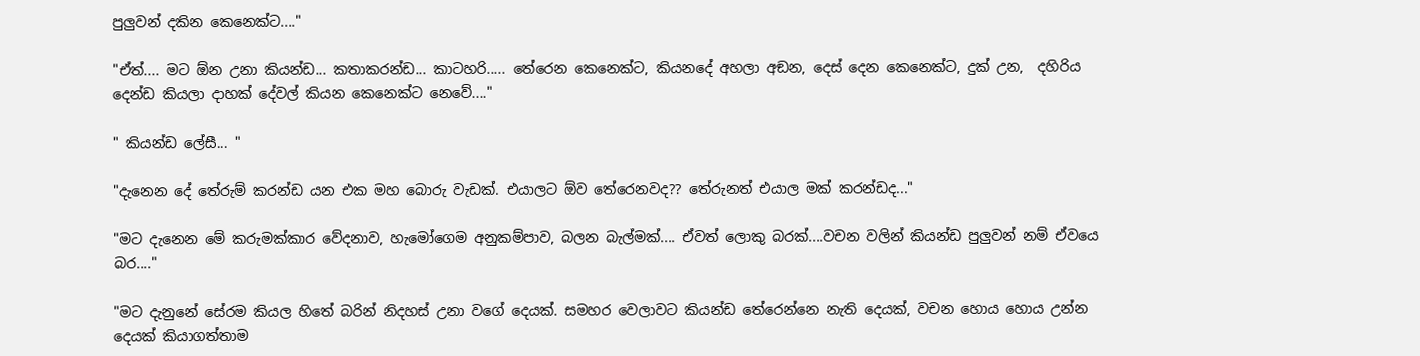පුලුවන් දකින කෙනෙක්ට...."

"ඒත්.... මට ඕන උනා කියන්ඩ... කතාකරන්ඩ... කාටහරි..... තේරෙන කෙනෙක්ට, කියනදේ අහලා අඞන, දෙස් දෙන කෙනෙක්ට, දුක් උන,  දහිරිය දෙන්ඩ කියලා දාහක් දේවල් කියන කෙනෙක්ට නෙවේ...."

" කියන්ඩ ලේසී... "

"දැනෙන දේ තේරුම් කරන්ඩ යන එක මහ බොරු වැඩක්. එයාලට ඕව තේරෙනවද?? තේරුනත් එයාල මක් කරන්ඩද..."

"මට දැනෙන මේ කරුමක්කාර වේදනාව, හැමෝගෙම අනුකම්පාව, බලන බැල්මක්.... ඒවත් ලොකු බරක්....වචන වලින් කියන්ඩ පුලුවන් නම් ඒවයෙ බර...."

"මට දැනුනේ සේරම කියල හිතේ බරින් නිදහස් උනා වගේ දෙයක්. සමහර වෙලාවට කියන්ඩ තේරෙන්නෙ නැති දෙයක්, වචන හොය හොය උන්න දෙයක් කියාගත්තාම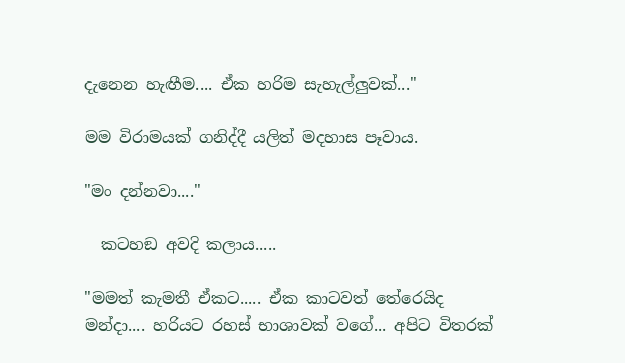දැනෙන හැඟීම.... ඒක හරිම සැහැල්ලුවක්..."

මම විරාමයක් ගනිද්දී යලිත් මදහාස පෑවාය.

"මං දන්නවා...."

  කටහඞ අවදි කලාය.....

"මමත් කැමතී ඒකට..... ඒක කාටවත් තේරෙයිද මන්දා.... හරියට රහස් භාශාවක් වගේ... අපිට විතරක්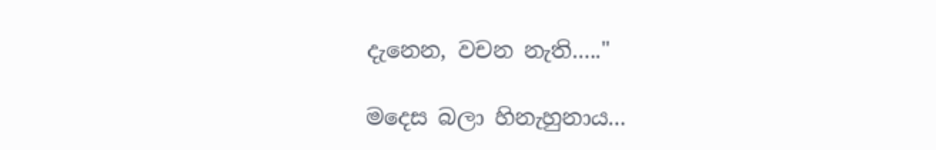දැනෙන, වචන නැති....."

මදෙස බලා හිනැහුනාය...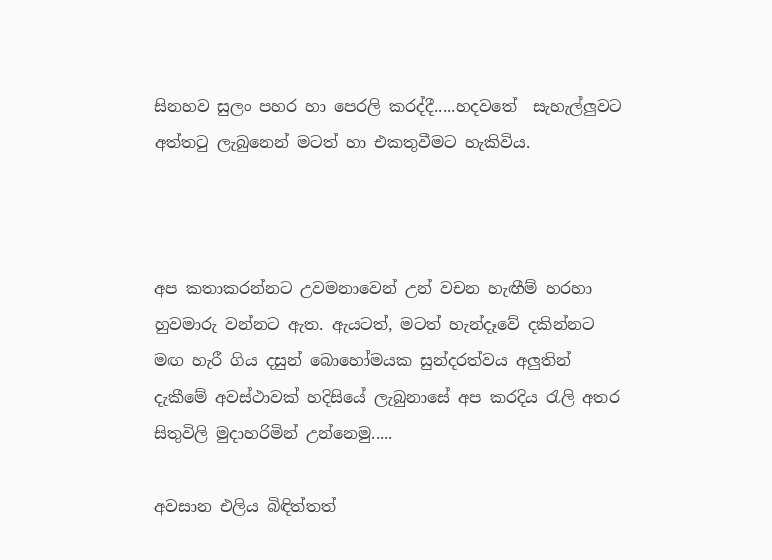සිනහව සුලං පහර හා පෙරලි කරද්දී.....හදවතේ  සැහැල්ලුවට අත්තටු ලැබුනෙන් මටත් හා එකතුවීමට හැකිවිය.



අප කතාකරන්නට උවමනාවෙන් උන් වචන හැඟීම් හරහා හුවමාරු වන්නට ඇත. ඇයටත්, මටත් හැන්දෑවේ දකින්නට මඟ හැරී ගිය දසුන් බොහෝමයක සුන්දරත්වය අලුතින් දැකීමේ අවස්ථාවක් හදිසියේ ලැබුනාසේ අප කරදිය රැලි අතර සිතුවිලි මුදාහරිමින් උන්නෙමු.....

අවසාන එලිය බිඳිත්තත්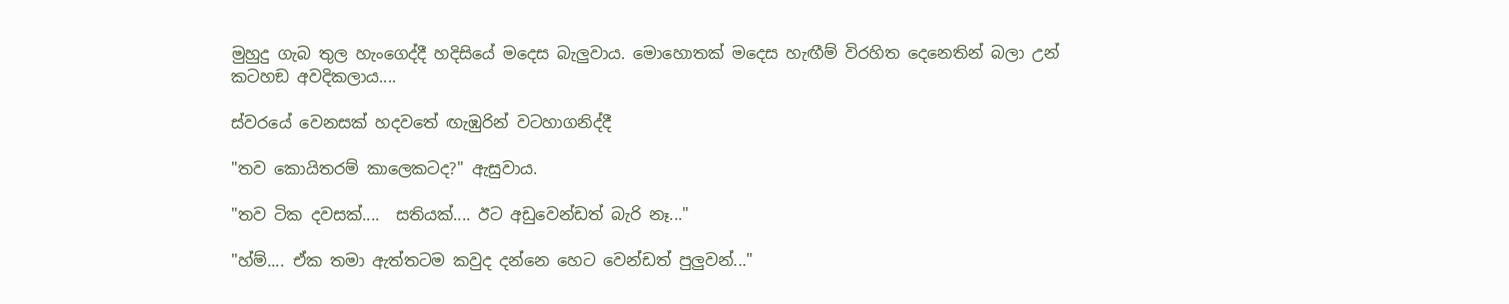මුහුදු ගැබ තුල හැංගෙද්දී හදිසියේ මදෙස බැලුවාය. මොහොතක් මදෙස හැඟීම් විරහිත දෙනෙතින් බලා උන් කටහඞ අවදිකලාය....

ස්වරයේ වෙනසක් හදවතේ ඟැඹුරින් වටහාගනිද්දී

"තව කොයිතරම් කාලෙකටද?" ඇසුවාය.

"තව ටික දවසක්....  සතියක්.... ඊට අඩුවෙන්ඩත් බැරි නෑ..."

"හ්ම්.... ඒක තමා ඇත්තටම කවුද දන්නෙ හෙට වෙන්ඩත් පුලුවන්..."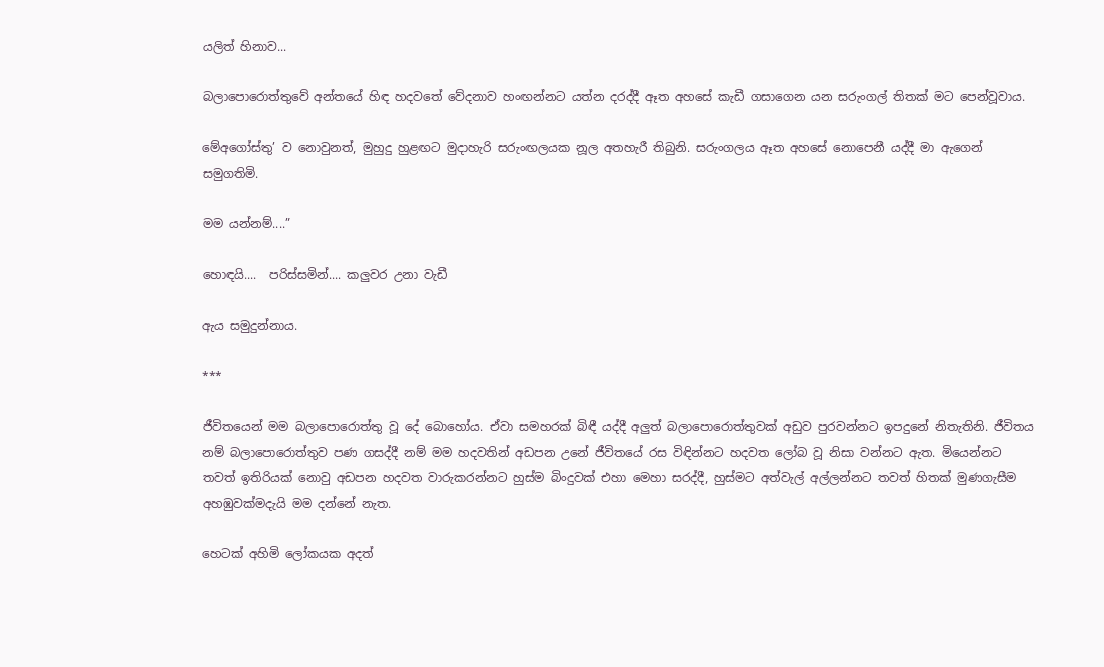යලිත් හිනාව...

බලාපොරොත්තුවේ අන්තයේ හිඳ හදවතේ වේදනාව හංඟන්නට යත්න දරද්දී ඈත අහසේ කැඩී ගසාගෙන යන සරුංගල් තිතක් මට පෙන්වූවාය.

මේඅගෝස්තු’ ව නොවුනත්, මුහුදු හුළඟට මුදාහැරි සරුංඟලයක නූල අතහැරී තිබුනි. සරුංගලය ඈත අහසේ නොපෙනී යද්දී මා ඇගෙන් සමුගතිමි.

මම යන්නම්....”

හොඳයි....  පරිස්සමින්.... කලුවර උනා වැඩී

ඇය සමුදුන්නාය.

***

ජීවිතයෙන් මම බලාපොරොත්තු වූ දේ බොහෝය. ඒවා සමහරක් බිඳී යද්දී අලුත් බලාපොරොත්තුවක් අඩුව පුරවන්නට ඉපදුනේ නිතැතිනි. ජීවිතය නම් බලාපොරොත්තුව පණ ගසද්දී නම් මම හදවතින් අඩපන උනේ ජීවිතයේ රස විඳින්නට හදවත ලෝබ වූ නිසා වන්නට ඇත. මියෙන්නට තවත් ඉතිරියක් නොවු අඩපන හදවත වාරුකරන්නට හුස්ම බිංදුවක් එහා මෙහා සරද්දී, හුස්මට අත්වැල් අල්ලන්නට තවත් හිතක් මුණගැසීම අහඹුවක්මදැයි මම දන්නේ නැත.

හෙටක් අහිමි ලෝකයක අදත්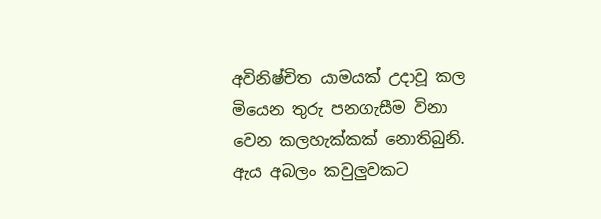අවිනිෂ්චිත යාමයක් උදාවූ කල මියෙන තුරු පනගැසීම විනා වෙන කලහැක්කක් නොතිබුනි. ඇය අබලං කවුලුවකට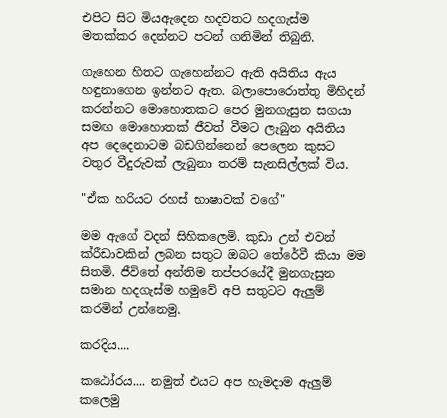එපිට සිට මියඇදෙන හදවතට හදගැස්ම මතක්කර දෙන්නට පටන් ගනිමින් තිබුනි.

ගැහෙන හිතට ගැහෙන්නට ඇති අයිතිය ඇය හඳුනාගෙන ඉන්නට ඇත. බලාපොරොත්තු මිහිදන් කරන්නට මොහොතකට පෙර මුනගැසුන සගයා සමඟ මොහොතක් ජීවත් වීමට ලැබුන අයිතිය අප දෙදෙනාටම බඩගින්නෙන් පෙලෙන කුසට වතුර වීදුරුවක් ලැබුනා තරම් සැනසිල්ලක් විය.

"ඒක හරියට රහස් භාෂාවක් වගේ"

මම ඇගේ වදන් සිහිකලෙමි. කුඩා උන් එවන් ක්රීඩාවකින් ලබන සතුට ඔබට තේරේවී කියා මම සිතමි. ජීවිතේ අන්තිම තප්පරයේදී මුනගැසුන සමාන හදගැස්ම හමුවේ අපි සතුටට ඇලුම් කරමින් උන්නෙමු.

කරදිය....

කඨෝරය.... නමුත් එයට අප හැමදාම ඇලුම් කලෙමු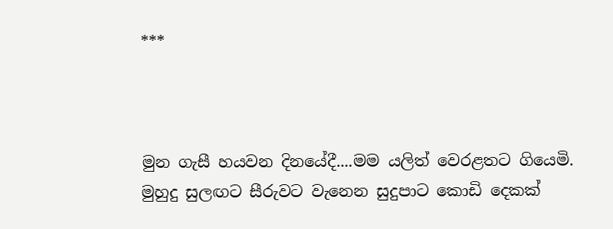***



මුන ගැසී හයවන දිනයේදී....මම යලිත් වෙරළතට ගියෙමි. මුහුදු සුලඟට සීරුවට වැනෙන සුදුපාට කොඩි දෙකක්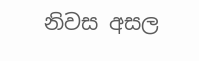නිවස අසල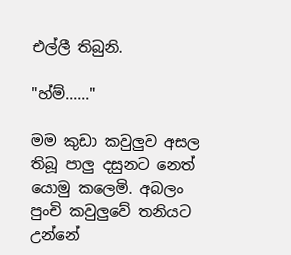එල්ලී තිබුනි.

"හ්ම්......"

මම කුඩා කවුලුව අසල තිබූ පාලු දසුනට නෙත් යොමු කලෙමි. අබලං පුංචි කවුලුවේ තනියට උන්නේ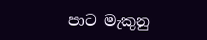පාට මැකුනු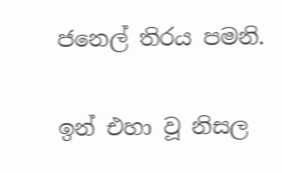ජනෙල් තිරය පමනි.

ඉන් එහා වූ නිසල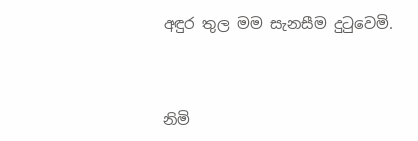අඳුර තුල මම සැනසීම දුටුවෙමි.



නිමි